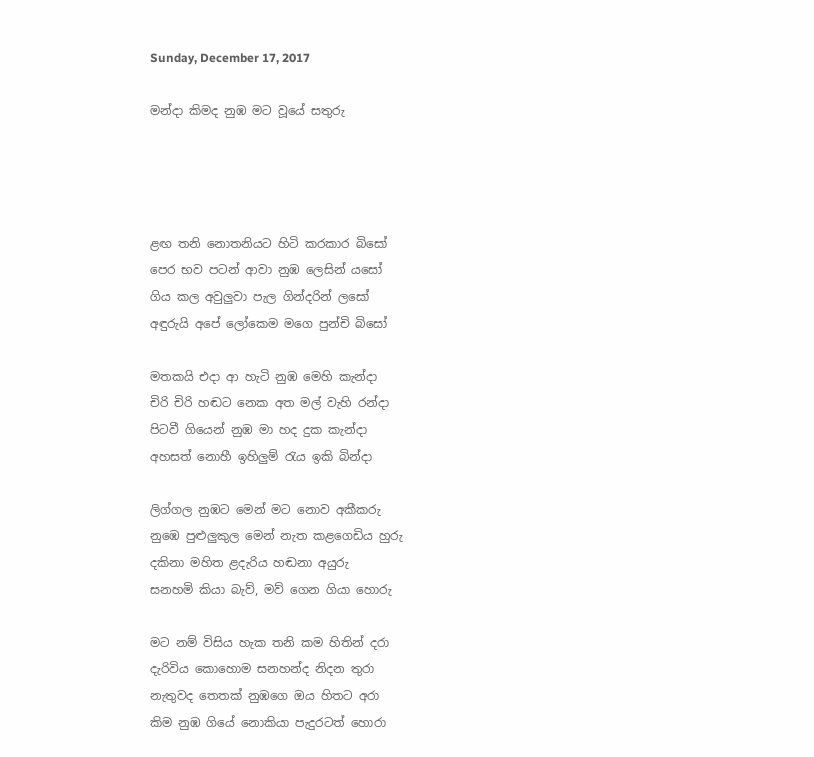Sunday, December 17, 2017

මන්දා කිමද නුඹ මට වූයේ සතුරු




ළඟ තනි නොතනියට හිටි කරකාර බිසෝ
පෙර භව පටන් ආවා නුඹ ලෙසින් යසෝ
ගිය කල අවුලුවා පැල ගින්දරින් ලසෝ
අඳුරුයි අපේ ලෝකෙම මගෙ පුන්චි බිසෝ

මතකයි එදා ආ හැටි නුඹ මෙහි කැන්දා
චිරි චිරි හඬට නෙක අත මල් වැහි රන්දා
පිටවී ගියෙන් නුඹ මා හද දුක කැන්දා
අහසත් නොහී ඉහිලුම් රැය ඉකි බින්දා

ලිග්ගල නුඹට මෙන් මට නොව අකීකරු
නුඹෙ පුළුලුකුල මෙන් නැත කළගෙඩිය හුරු
දකිනා මහිත ළදැරිය හඬනා අයුරු
සනහමි කියා බැව්, මව් ගෙන ගියා හොරු

මට නම් විසිය හැක තනි කම හිතින් දරා
දැරිවිය කොහොම සනහන්ද නිදන තුරා
නැතුවද තෙතක් නුඹගෙ ඔය හිතට අරා
කිම නුඹ ගියේ නොකියා පැදුරටත් හොරා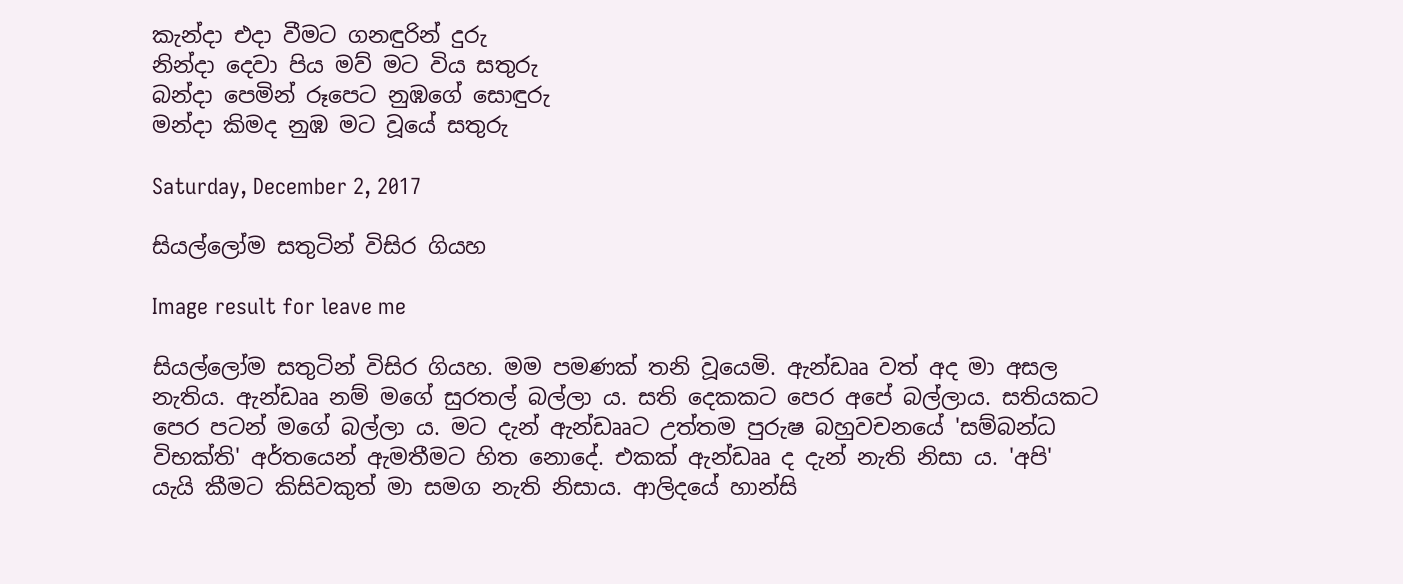කැන්දා එදා වීමට ගනඳුරින් දුරු
නින්දා දෙවා පිය මව් මට විය සතුරු
බන්දා පෙමින් රූපෙට නුඹගේ සොඳුරු
මන්දා කිමද නුඹ මට වූයේ සතුරු

Saturday, December 2, 2017

සියල්ලෝම සතුටින් විසිර ගියහ

Image result for leave me

සියල්ලෝම සතුටින් විසිර ගියහ. මම පමණක් තනි වූයෙමි. ඇන්ඩෲ වත් අද මා අසල නැතිය. ඇන්ඩෲ නම් මගේ සුරතල් බල්ලා ය. සති දෙකකට පෙර අපේ බල්ලාය. සතියකට පෙර පටන් මගේ බල්ලා ය. මට දැන් ඇන්ඩෲට උත්තම පුරුෂ බහුවචනයේ 'සම්බන්ධ විභක්ති' අර්තයෙන් ඇමතීමට හිත නොදේ. එකක් ඇන්ඩෲ ද දැන් නැති නිසා ය. 'අපි' යැයි කීමට කිසිවකුත් මා සමග නැති නිසාය. ආලිදයේ හාන්සි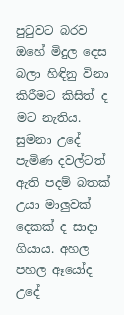පුටුවට බරව ඔහේ මිදුල දෙස බලා හිඳිනු විනා කිරීමට කිසිත් ද මට නැතිය. සුමනා උදේ පැමිණ දවල්ටත් ඇති පදම් බතක් උයා මාලුවක් දෙකක් ද සාදා ගියාය. අහල පහල ඈයෝද උදේ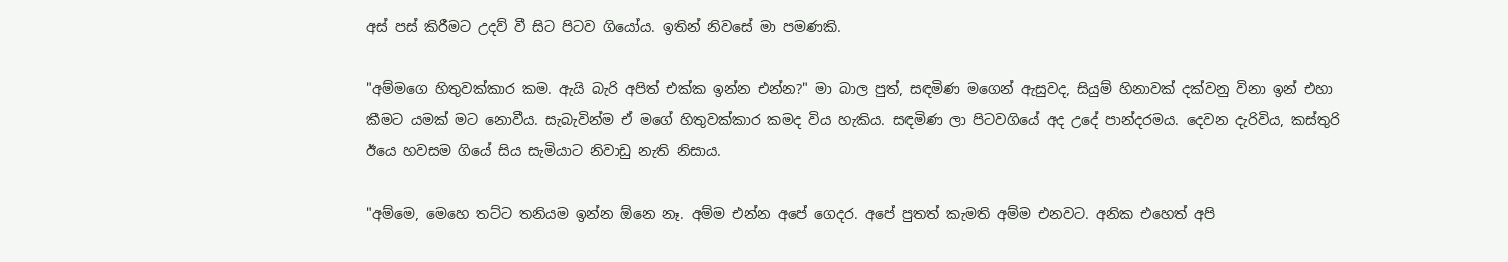අස් පස් කිරීමට උදව් වී සිට පිටව ගියෝය. ඉතින් නිවසේ මා පමණකි.

"අම්මගෙ හිතුවක්කාර කම. ඇයි බැරි අපිත් එක්ක ඉන්න එන්න?" මා බාල පුත්, සඳමිණ මගෙන් ඇසුවද, සියුම් හිනාවක් දක්වනු විනා ඉන් එහා කීමට යමක් මට නොවීය. සැබැවින්ම ඒ මගේ හිතුවක්කාර කමද විය හැකිය. සඳමිණ ලා පිටවගියේ අද උදේ පාන්දරමය. දෙවන දැරිවිය, කස්තුරි ඊයෙ හවසම ගියේ සිය සැමියාට නිවාඩු නැති නිසාය.

"අම්මෙ, මෙහෙ තට්ට තනියම ඉන්න ඕනෙ නෑ. අම්ම එන්න අපේ ගෙදර. අපේ පුතත් කැමති අම්ම එනවට. අනික එහෙත් අපි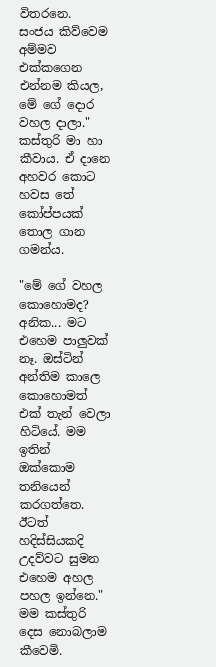විතරනෙ. සංජය කිව්වෙම අම්මව එක්කගෙන එන්නම කියල, මේ ගේ දොර වහල දාලා." කස්තුරි මා හා කීවාය. ඒ දානෙ අහවර කොට හවස තේ කෝප්පයක් තොල ගාන ගමන්ය.

"මේ ගේ වහල කොහොමද? අනික... මට එහෙම පාලුවක් නෑ. ඔස්ටින් අන්තිම කාලෙ කොහොමත් එක් තැන් වෙලා හිටියේ. මම ඉතින් ඔක්කොම තනියෙන් කරගත්තෙ. ඊටත් හදිස්සියකදි උදව්වට සුමන එහෙම අහල පහල ඉන්නෙ." මම කස්තුරි දෙස නොබලාම කීවෙමි.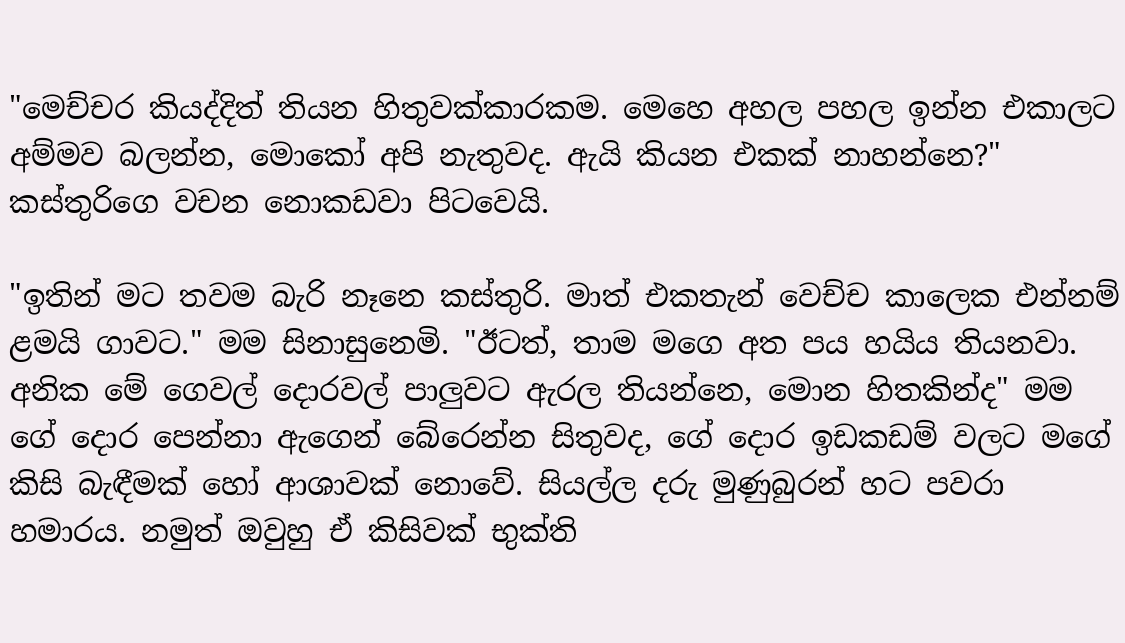"මෙච්චර කියද්දිත් තියන හිතුවක්කාරකම. මෙහෙ අහල පහල ඉන්න එකාලට අම්මව බලන්න, මොකෝ අපි නැතුවද. ඇයි කියන එකක් නාහන්නෙ?" කස්තුරිගෙ වචන නොකඩවා පිටවෙයි.

"ඉතින් මට තවම බැරි නෑනෙ කස්තුරි. මාත් එකතැන් වෙච්ච කාලෙක එන්නම් ළමයි ගාවට." මම සිනාසුනෙමි. "ඊටත්, තාම මගෙ අත පය හයිය තියනවා. අනික මේ ගෙවල් දොරවල් පාලුවට ඇරල තියන්නෙ, මොන හිතකින්ද" මම ගේ දොර පෙන්නා ඇගෙන් බේරෙන්න සිතුවද, ගේ දොර ඉඩකඩම් වලට මගේ කිසි බැඳීමක් හෝ ආශාවක් නොවේ. සියල්ල දරු මුණුබුරන් හට පවරා හමාරය. නමුත් ඔවුහු ඒ කිසිවක් භුක්ති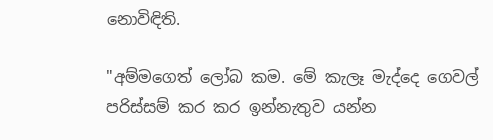නොවිඳිති.

"අම්මගෙත් ලෝබ කම. මේ කැලෑ මැද්දෙ ගෙවල් පරිස්සම් කර කර ඉන්නැතුව යන්න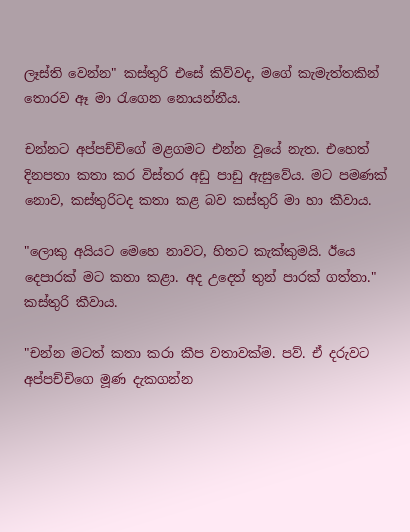ලෑස්ති වෙන්න" කස්තුරි එසේ කිව්වද, මගේ කැමැත්තකින් තොරව ඈ මා රැගෙන නොයන්නීය.

චන්නට අප්පච්චිගේ මළගමට එන්න වූයේ නැත. එහෙත් දිනපතා කතා කර විස්තර අඩු පාඩු ඇසුවේය. මට පමණක් නොව, කස්තුරිටද කතා කළ බව කස්තුරි මා හා කීවාය.

"ලොකු අයියට මෙහෙ නාවට, හිතට කැක්කුමයි. ඊයෙ දෙපාරක් මට කතා කළා. අද උදෙත් තුන් පාරක් ගත්තා." කස්තුරි කීවාය.

"චන්න මටත් කතා කරා කීප වතාවක්ම. පව්. ඒ දරුවට අප්පච්චිගෙ මූණ දැකගන්න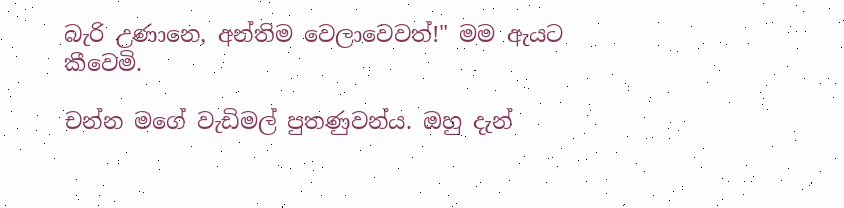බැරි උණානෙ, අන්තිම වෙලාවෙවත්!" මම ඇයට කීවෙමි.

චන්න මගේ වැඩිමල් පුතණුවන්ය. ඔහු දැන්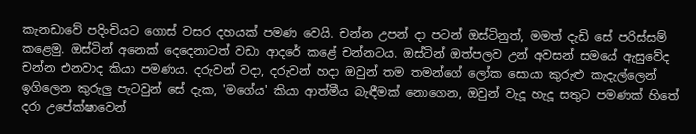කැනඩාවේ පදිංචියට ගොස් වසර දහයක් පමණ වෙයි. චන්න උපන් දා පටන් ඔස්ටිනුත්, මමත් දැඩි සේ පරිස්සම් කළෙමු. ඔස්ටින් අනෙක් දෙදෙනාටත් වඩා ආදරේ කළේ චන්නටය. ඔස්ටින් ඔත්පලව උන් අවසන් සමයේ ඇසුවේද චන්න එනවාද කියා පමණය. දරුවන් වදා, දරුවන් හදා ඔවුන් තම තමන්ගේ ලෝක සොයා කුරුළු කැදැල්ලෙන් ඉගිලෙන කුරුලු පැටවුන් සේ දැක, 'මගේය' කියා ආත්මීය බැඳීමක් නොගෙන, ඔවුන් වැදූ හැදූ සතුට පමණක් හිතේ දරා උපේක්ෂාවෙන්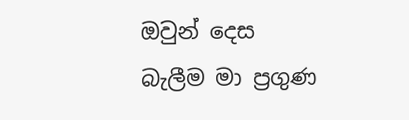ඔවුන් දෙස බැලීම මා ප්‍රගුණ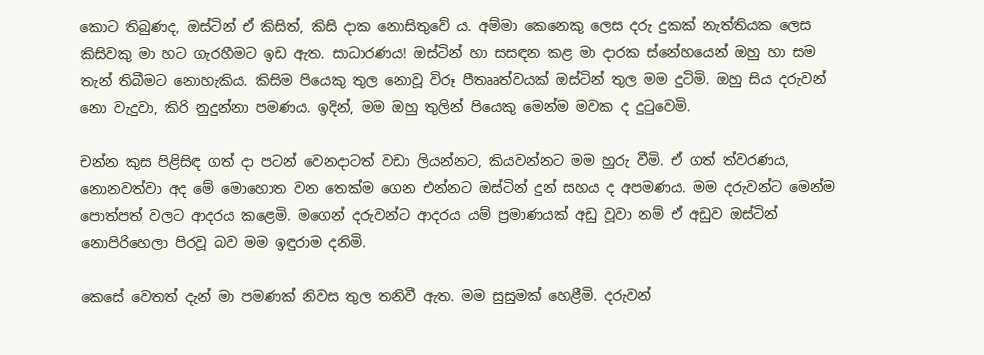කොට තිබුණද, ඔස්ටින් ඒ කිසිත්, කිසි දාක නොසිතුවේ ය. අම්මා කෙනෙකු ලෙස දරු දුකක් නැත්තියක ලෙස කිසිවකු මා හට ගැරහීමට ඉඩ ඇත. සාධාරණය! ඔස්ටින් හා සසඳන කළ මා දාරක ස්නේහයෙන් ඔහු හා සම තැන් තිබීමට නොහැකිය. කිසිම පියෙකු තුල නොවූ විරූ පීතෲත්වයක් ඔස්ටින් තුල මම දුටිමි. ඔහු සිය දරුවන් නො වැදුවා, කිරි නුදුන්නා පමණය. ඉදින්, මම ඔහු තුලින් පියෙකු මෙන්ම මවක ද දුටුවෙමි.

චන්න කුස පිළිසිඳ ගත් දා පටන් වෙනදාටත් වඩා ලියන්නට, කියවන්නට මම හුරු වීමි. ඒ ගත් ත්වරණය, නොනවත්වා අද මේ මොහොත වන තෙක්ම ගෙන එන්නට ඔස්ටින් දුන් සහය ද අපමණය. මම දරුවන්ට මෙන්ම පොත්පත් වලට ආදරය කළෙමි. මගෙන් දරුවන්ට ආදරය යම් ප්‍රමාණයක් අඩු වූවා නම් ඒ අඩුව ඔස්ටින් නොපිරිහෙලා පිරවූ බව මම ඉඳුරාම දනිමි.

කෙසේ වෙතත් දැන් මා පමණක් නිවස තුල තනිවී ඇත. මම සුසුමක් හෙළීමි. දරුවන්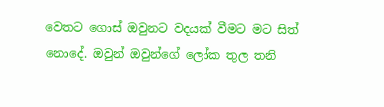වෙතට ගොස් ඔවුනට වදයක් වීමට මට සිත් නොදේ. ඔවුන් ඔවුන්ගේ ලෝක තුල තනි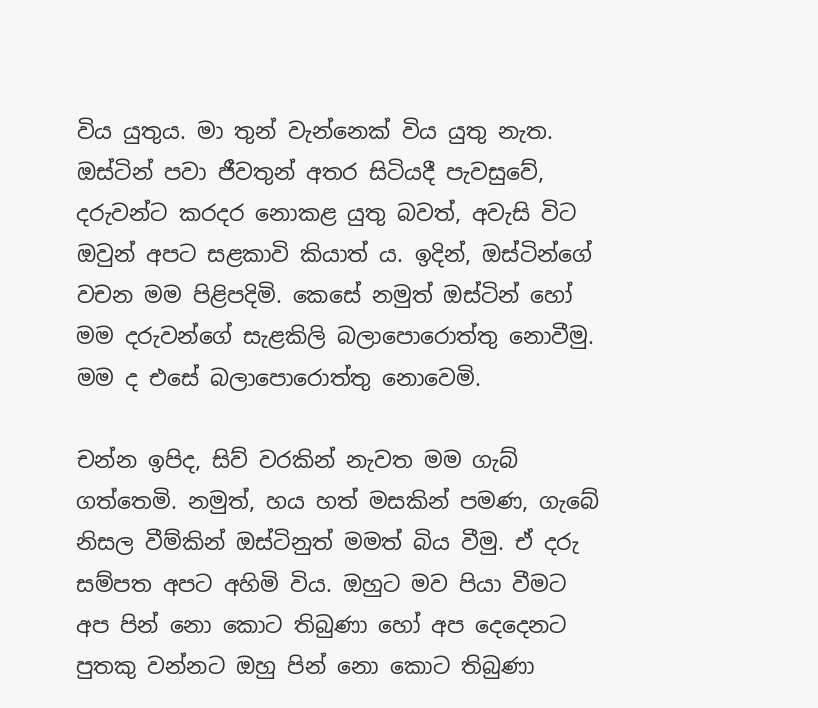විය යුතුය. මා තුන් වැන්නෙක් විය යුතු නැත. ඔස්ටින් පවා ජීවතුන් අතර සිටියදී පැවසුවේ, දරුවන්ට කරදර නොකළ යුතු බවත්, අවැසි විට ඔවුන් අපට සළකාවි කියාත් ය. ඉදින්, ඔස්ටින්ගේ වචන මම පිළිපදිමි. කෙසේ නමුත් ඔස්ටින් හෝ මම දරුවන්ගේ සැළකිලි බලාපොරොත්තු නොවීමු. මම ද එසේ බලාපොරොත්තු නොවෙමි.

චන්න ඉපිද, සිව් වරකින් නැවත මම ගැබ් ගත්තෙමි. නමුත්, හය හත් මසකින් පමණ, ගැබේ නිසල වීම්කින් ඔස්ටිනුත් මමත් බිය වීමු. ඒ දරු සම්පත අපට අහිමි විය. ඔහුට මව පියා වීමට අප පින් නො කොට තිබුණා හෝ අප දෙදෙනට පුතකු වන්නට ඔහු පින් නො කොට තිබුණා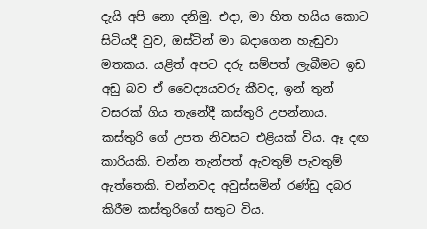දැයි අපි නො දනිමු. එදා, මා හිත හයිය කොට සිටියදී වුව, ඔස්ටින් මා බදාගෙන හැඬුවා මතකය. යළිත් අපට දරු සම්පත් ලැබීමට ඉඩ අඩු බව ඒ වෛද්‍යයවරු කීවද, ඉන් තුන් වසරක් ගිය තැනේදී කස්තුරි උපන්නාය. කස්තුරි ගේ උපත නිවසට එළියක් විය. ඈ දඟ කාරියකි. චන්න තැන්පත් ඇවතුම් පැවතුම් ඇත්තෙකි. චන්නවද අවුස්සමින් රණ්ඩු දබර කිරීම කස්තුරිගේ සතුට විය.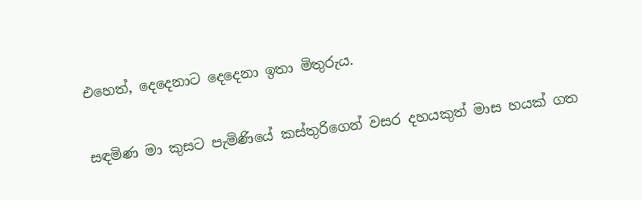එහෙත්, දෙදෙනාට දෙදෙනා ඉතා මිතුරුය.

සඳමිණ මා කුසට පැමිණියේ කස්තුරිගෙන් වසර දහයකුත් මාස හයක් ගත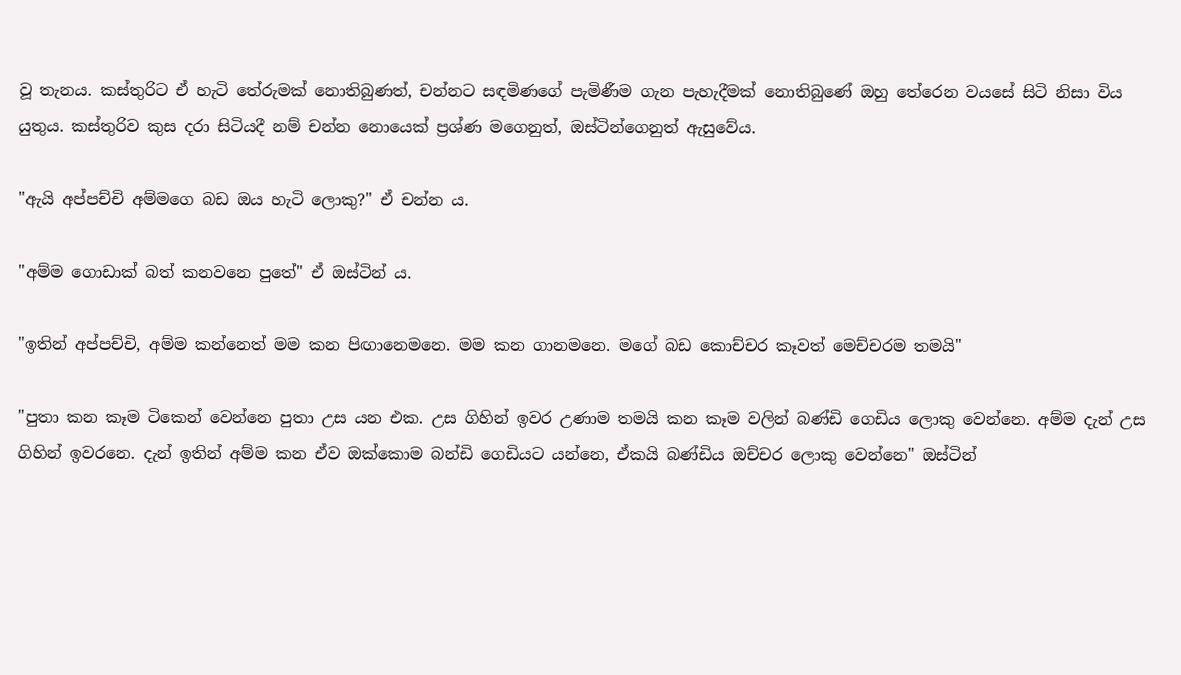වූ තැනය. කස්තුරිට ඒ හැටි තේරුමක් නොතිබුණත්, චන්නට සඳමිණගේ පැමිණීම ගැන පැහැදීමක් නොතිබුණේ ඔහු තේරෙන වයසේ සිටි නිසා විය යුතුය. කස්තුරිව කුස දරා සිටියදී නම් චන්න නොයෙක් ප්‍රශ්ණ මගෙනුත්, ඔස්ටින්ගෙනුත් ඇසුවේය.

"ඇයි අප්පච්චි අම්මගෙ බඩ ඔය හැටි ලොකු?" ඒ චන්න ය.

"අම්ම ගොඩාක් බත් කනවනෙ පුතේ" ඒ ඔස්ටින් ය.

"ඉතින් අප්පච්චි, අම්ම කන්නෙත් මම කන පිඟානෙමනෙ. මම කන ගානමනෙ. මගේ බඩ කොච්චර කෑවත් මෙච්චරම තමයි"

"පුතා කන කෑම ටිකෙන් වෙන්නෙ පුතා උස යන එක. උස ගිහින් ඉවර උණාම තමයි කන කෑම වලින් බණ්ඩි ගෙඩිය ලොකු වෙන්නෙ. අම්ම දැන් උස ගිහින් ඉවරනෙ. දැන් ඉතින් අම්ම කන ඒව ඔක්කොම බන්ඩි ගෙඩියට යන්නෙ, ඒකයි බණ්ඩිය ඔච්චර ලොකු වෙන්නෙ" ඔස්ටින්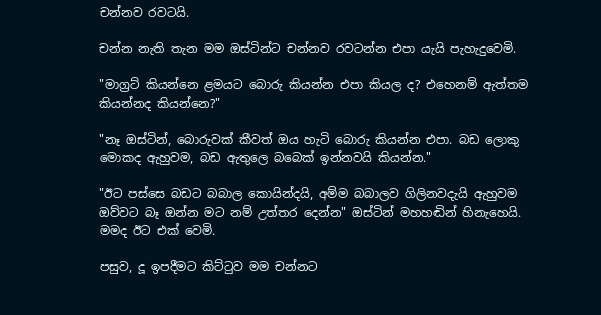චන්නව රවටයි.

චන්න නැති තැන මම ඔස්ටින්ට චන්නව රවටන්න එපා යැයි පැහැදුවෙමි.

"මාග්‍රට් කියන්නෙ ළමයට බොරු කියන්න එපා කියල ද? එහෙනම් ඇත්තම කියන්නද කියන්නෙ?"

"නෑ ඔස්ටින්, බොරුවක් කීවත් ඔය හැටි බොරු කියන්න එපා. බඩ ලොකු මොකද ඇහුවම, බඩ ඇතුලෙ බබෙක් ඉන්නවයි කියන්න."

"ඊට පස්සෙ බඩට බබාල කොයින්දයි, අම්ම බබාලව ගිලිනවදැයි ඇහුවම ඔව්වට බෑ ඔන්න මට නම් උත්තර දෙන්න" ඔස්ටින් මහහඬින් හිනැහෙයි. මමද ඊට එක් වෙමි.

පසුව, දූ ඉපදීමට කිට්ටුව මම චන්නට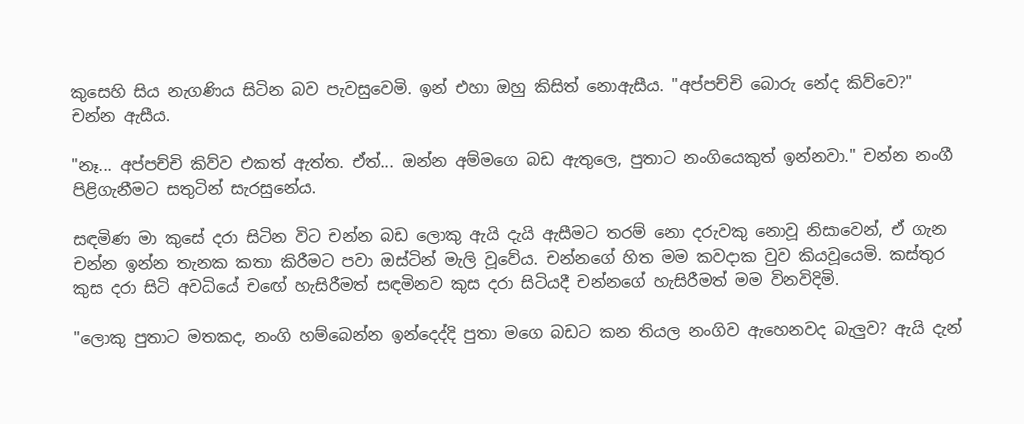කුසෙහි සිය නැගණිය සිටින බව පැවසුවෙමි. ඉන් එහා ඔහු කිසිත් නොඇසීය. "අප්පච්චි බොරු නේද කිව්වෙ?" චන්න ඇසීය.

"නෑ... අප්පච්චි කිව්ව එකත් ඇත්ත. ඒත්... ඔන්න අම්මගෙ බඩ ඇතුලෙ, පුතාට නංගියෙකුත් ඉන්නවා." චන්න නංගී පිළිගැනීමට සතුටින් සැරසුනේය.

සඳමිණ මා කුසේ දරා සිටින විට චන්න බඩ ලොකු ඇයි දැයි ඇසීමට තරම් නො දරුවකු නොවූ නිසාවෙන්, ඒ ගැන චන්න ඉන්න තැනක කතා කිරීමට පවා ඔස්ටින් මැලි වූවේය. චන්නගේ හිත මම කවදාක වුව කියවූයෙමි. කස්තුර කුස දරා සිටි අවධියේ චඟේ හැසිරීමත් සඳමිනව කුස දරා සිටියදී චන්නගේ හැසිරීමත් මම විනවිදිමි.

"ලොකු පුතාට මතකද, නංගි හම්බෙන්න ඉන්දෙද්දි පුතා මගෙ බඩට කන තියල නංගිව ඇහෙනවද බැලුව? ඇයි දැන්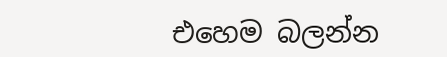එහෙම බලන්න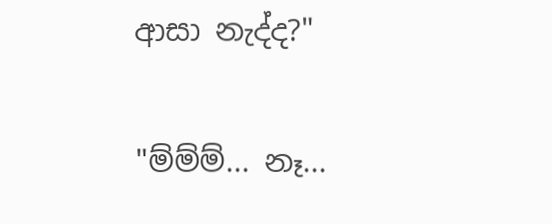ආසා නැද්ද?"

"ම්ම්ම්... නෑ...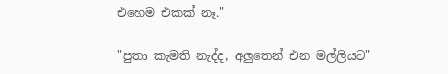එහෙම එකක් නෑ."

"පුතා කැමති නැද්ද, අලුතෙන් එන මල්ලියට"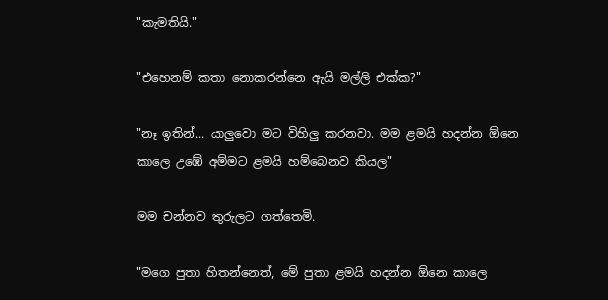"කැමතියි."

"එහෙනම් කතා නොකරන්නෙ ඇයි මල්ලි එක්ක?"

"නෑ ඉතින්... යාලුවො මට විහිලු කරනවා. මම ළමයි හදන්න ඕනෙ කාලෙ උඹේ අම්මට ළමයි හම්බෙනව කියල"

මම චන්නව තුරුලට ගත්තෙමි.

"මගෙ පුතා හිතන්නෙත්, මේ පුතා ළමයි හදන්න ඕනෙ කාලෙ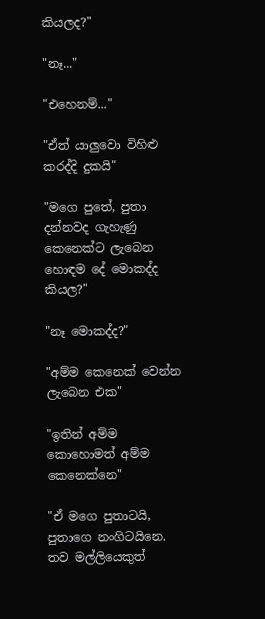කියලද?"

"නෑ..."

"එහෙනම්..."

"ඒත් යාලුවො විහිළු කරද්දි දුකයි"

"මගෙ පුතේ, පුතා දන්නවද ගැහැණු කෙනෙක්ට ලැබෙන හොඳම දේ මොකද්ද කියල?"

"නෑ මොකද්ද?"

"අම්ම කෙනෙක් වෙන්න ලැබෙන එක"

"ඉතින් අම්ම කොහොමත් අම්ම කෙනෙක්නෙ"

"ඒ මගෙ පුතාටයි, පුතාගෙ නංගිටයිනෙ. තව මල්ලියෙකුත්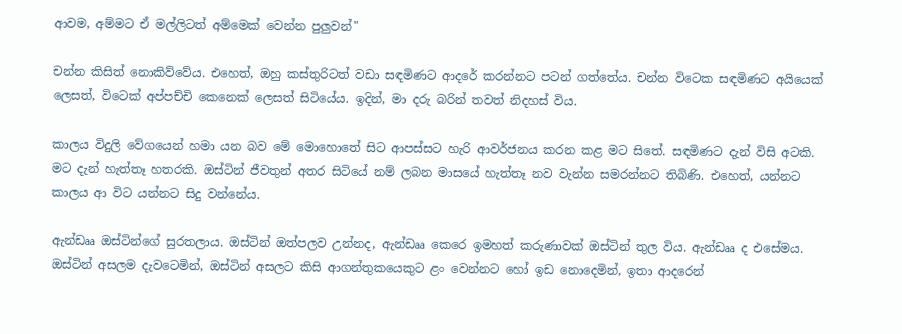ආවම, අම්මට ඒ මල්ලිටත් අම්මෙක් වෙන්න පුලුවන්"

චන්න කිසිත් නොකිව්වේය. එහෙත්, ඔහු කස්තුරිටත් වඩා සඳමිණට ආදරේ කරන්නට පටන් ගත්තේය. චන්න විටෙක සඳමිණට අයියෙක් ලෙසත්, විටෙක් අප්පච්චි කෙනෙක් ලෙසත් සිටියේය. ඉදින්, මා දරු බරින් තවත් නිදහස් විය.

කාලය විදුලි වේගයෙන් හමා යන බව මේ මොහොතේ සිට ආපස්සට හැරි ආවර්ජනය කරන කළ මට සිතේ. සඳමිණට දැන් විසි අටකි. මට දැන් හැත්තෑ හතරකි. ඔස්ටින් ජීවතුන් අතර සිටියේ නම් ලබන මාසයේ හැත්තෑ නව වැන්න සමරන්නට තිබිණි. එහෙත්, යන්නට කාලය ආ විට යන්නට සිදු වන්නේය.

ඇන්ඩෲ ඔස්ටින්ගේ සුරතලාය. ඔස්ටින් ඔත්පලව උන්නද, ඇන්ඩෲ කෙරෙ ඉමහත් කරුණාවක් ඔස්ටින් තුල විය. ඇන්ඩෲ ද එසේමය. ඔස්ටින් අසලම දැවටෙමින්, ඔස්ටින් අසලට කිසි ආගන්තුකයෙකුට ළං වෙන්නට හෝ ඉඩ නොදෙමින්, ඉතා ආදරෙන්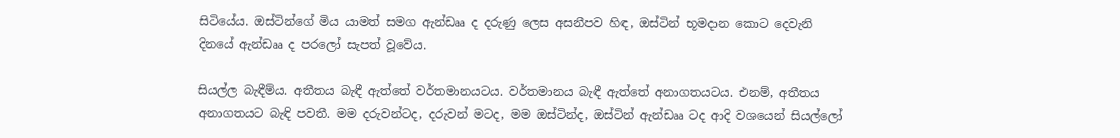සිටියේය. ඔස්ටින්ගේ මිය යාමත් සමග ඇන්ඩෲ ද දරුණු ලෙස අසනීපව හිඳ, ඔස්ටින් භූමදාන කොට දෙවැනි දිනයේ ඇන්ඩෲ ද පරලෝ සැපත් වූවේය.

සියල්ල බැඳීම්ය. අතීතය බැඳී ඇත්තේ වර්තමානයටය. වර්තමානය බැඳී ඇත්තේ අනාගතයටය. එනම්, අතීතය අනාගතයට බැඳි පවතී. මම දරුවන්ටද, දරුවන් මටද, මම ඔස්ටින්ද, ඔස්ටින් ඇන්ඩෲ ටද ආදි වශයෙන් සියල්ලෝ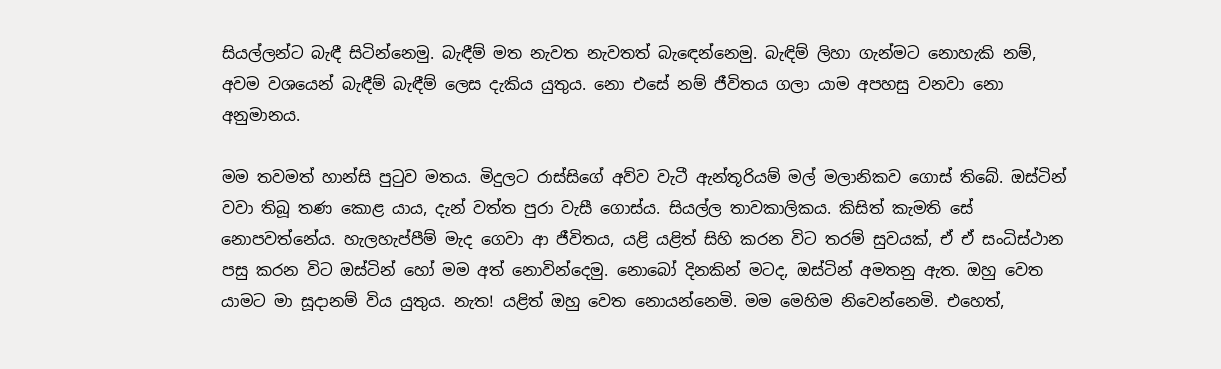සියල්ලන්ට බැඳී සිටින්නෙමු. බැඳීම් මත නැවත නැවතත් බැඳෙන්නෙමු. බැඳිම් ලිහා ගැන්මට නොහැකි නම්, අවම වශයෙන් බැඳීම් බැඳීම් ලෙස දැකිය යුතුය. නො එසේ නම් ජීවිතය ගලා යාම අපහසු වනවා නො අනුමානය.

මම තවමත් හාන්සි පුටුව මතය. මිදුලට රාස්සිගේ අව්ව වැටී ඇන්තූරියම් මල් මලානිකව ගොස් තිබේ. ඔස්ටින් වවා තිබූ තණ කොළ යාය, දැන් වත්ත පුරා වැසී ගොස්ය. සියල්ල තාවකාලිකය. කිසිත් කැමති සේ නොපවත්නේය. හැලහැප්පීම් මැද ගෙවා ආ ජීවිතය, යළි යළිත් සිහි කරන විට තරම් සුවයක්, ඒ ඒ සංධිස්ථාන පසු කරන විට ඔස්ටින් හෝ මම අත් නොවින්දෙමු. නොබෝ දිනකින් මටද, ඔස්ටින් අමතනු ඇත. ඔහු වෙත යාමට මා සූදානම් විය යුතුය. නැත! යළිත් ඔහු වෙත නොයන්නෙමි. මම මෙහිම නිවෙන්නෙමි. එහෙත්,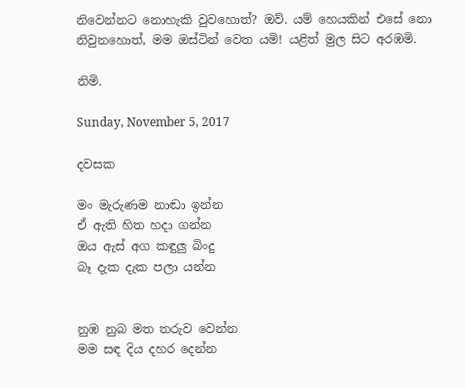නිවෙන්නට නොහැකි වුවහොත්? ඔව්. යම් හෙයකින් එසේ නො නිවුනහොත්, මම ඔස්ටින් වෙත යමි! යළිත් මුල සිට අරඹමි.

නිමි.

Sunday, November 5, 2017

දවසක

මං මැරුණම නාඬා ඉන්න
ඒ ඇති හිත හදා ගන්න
ඔය ඇස් අග කඳුලු බිංදු
බෑ දැක දැක පලා යන්න


නුඹ නුබ මත තරුව වෙන්න
මම සඳ දිය දහර දෙන්න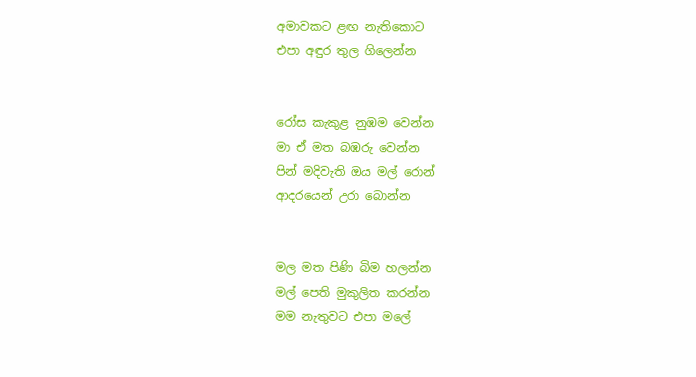අමාවකට ළඟ නැතිකොට
එපා අඳුර තුල ගිලෙන්න


රෝස කැකුළ නුඹම වෙන්න
මා ඒ මත බඹරු වෙන්න
පින් මදිවැති ඔය මල් රොන්
ආදරයෙන් උරා බොන්න


මල මත පිණි බිම හලන්න
මල් පෙති මුකුලිත කරන්න
මම නැතුවට එපා මලේ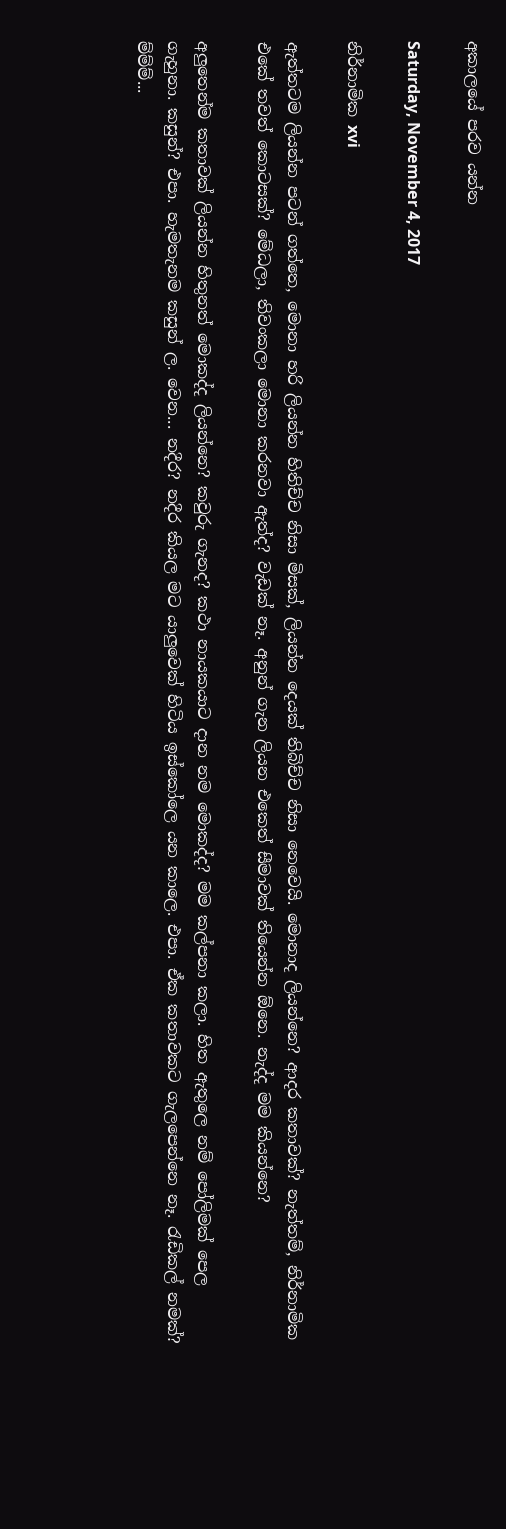අකාලයේ පරව යන්න

Saturday, November 4, 2017

නිර්නාමික xvi

ඇත්තටම ලියන්න පටන් ගත්තෙ, මොනා හරි ලියන්න හිතිච්ච නිසා මිසක්, ලියන්න දෙයක් තිබිච්ච නිසා නෙවෙයි. මොනාද ලියන්නෙ? ආදර කතාවක්? නැත්තම්, නිර්නාමික එකේ තවත් කොටසක්? මේධලා, තිවංකලා මොනා කරනවා ඇත්ද? වැඩක් නෑ. අනුන් ගැන ලියන එකෙත් සීමාවක් තියෙන්න ඕනෙ. නැද්ද මම කියන්නෙ?

අලුතෙන්ම කතාවක් ලියන්න හිතුනත් මොකද්ද ලියන්නෙ? කවුරු ගැනද? කථා නායකයාට දාන නම මොකද්ද? මම කල්පනා කලා. හිත ඇතුලෙ නම් පෝලිමක් පෙල ගැහුනා. කසුන්? එපා. හැමතැනම කසුන් ල. වෙන... නදීර? නදීර කියල මට යාලුවෙක් හිටිය ඉස්කෝලෙ යන කාලෙ. එපා. ඒක කතාවකට ගැලපෙන්නෙ නෑ. රැඩිකල් නමක්? ම්ම්ම්...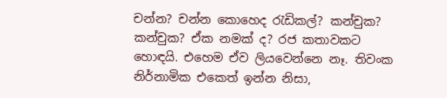චන්න? චන්න කොහෙද රැඩිකල්? කන්චුක? කන්චුක? ඒක නමක් ද? රජ කතාවකට හොඳයි. එහෙම ඒව ලියවෙන්නෙ නෑ. තිවංක නිර්නාමික එකෙත් ඉන්න නිසා,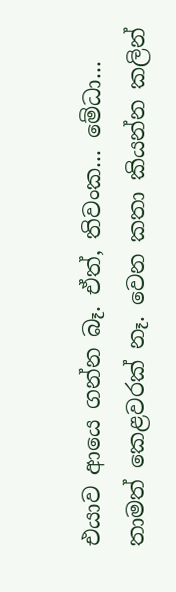එයාව ආයෙ ගන්න බෑ. ඒත්, තිවංක... මේධා... තාමත් කෙළවරක් නෑ. වෙන කතා කියන්න කලින්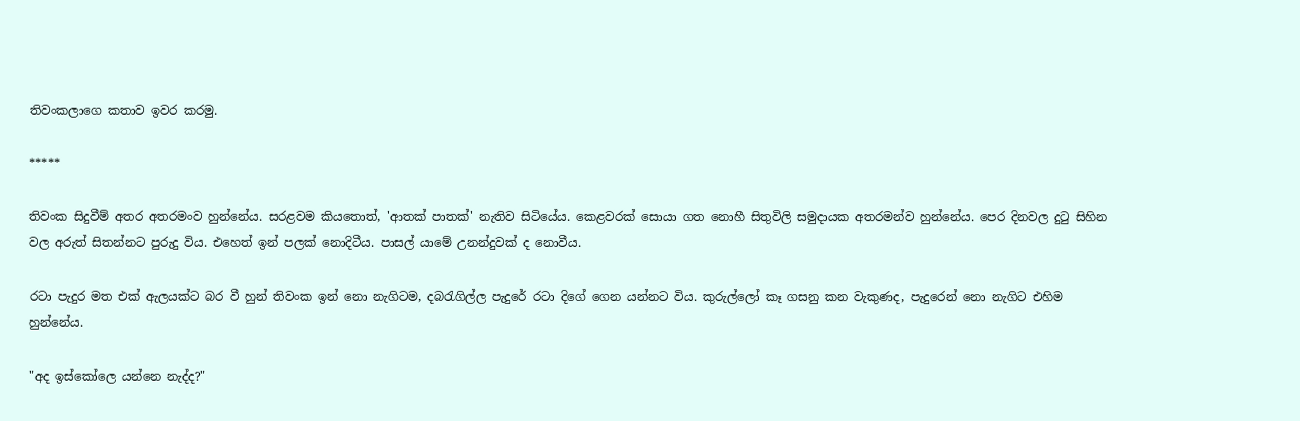තිවංකලාගෙ කතාව ඉවර කරමු.

*****

තිවංක සිදුවීම් අතර අතරමංව හුන්නේය. සරළවම කියතොත්, 'ආතක් පාතක්' නැතිව සිටියේය. කෙළවරක් සොයා ගත නොහී සිතුවිලි සමුදායක අතරමන්ව හුන්නේය. පෙර දිනවල දුටු සිහින වල අරුත් සිතන්නට පුරුදු විය. එහෙත් ඉන් පලක් නොදිටීය. පාසල් යාමේ උනන්දුවක් ද නොවීය.

රටා පැදුර මත එක් ඇලයක්ට බර වී හුන් තිවංක ඉන් නො නැගිටම, දබරැගිල්ල පැදුරේ රටා දිගේ ගෙන යන්නට විය. කුරුල්ලෝ කෑ ගසනු කන වැකුණද, පැදුරෙන් නො නැගිට එහිම හුන්නේය.

"අද ඉස්කෝලෙ යන්නෙ නැද්ද?"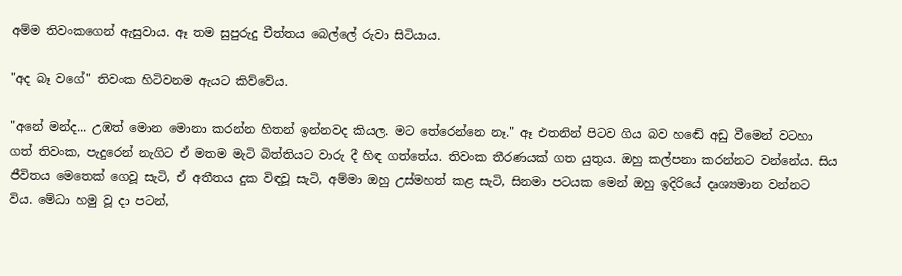අම්ම තිවංකගෙන් ඇසුවාය. ඈ තම සුපුරුදු චීත්තය බෙල්ලේ රුවා සිටියාය.

"අද බෑ වගේ" තිවංක හිටිවනම ඇයට කිව්වේය.

"අනේ මන්ද... උඹත් මොන මොනා කරන්න හිතන් ඉන්නවද කියල. මට තේරෙන්නෙ නෑ." ඈ එතනින් පිටව ගිය බව හඬේ අඩු වීමෙන් වටහා ගත් තිවංක, පැදුරෙන් නැගිට ඒ මතම මැටි බිත්තියට වාරු දී හිඳ ගත්තේය. තිවංක තීරණයක් ගත යුතුය. ඔහු කල්පනා කරන්නට වන්නේය. සිය ජීවිතය මෙතෙක් ගෙවූ සැටි, ඒ අතීතය දුක විඳවූ සැටි, අම්මා ඔහු උස්මහත් කළ සැටි, සිනමා පටයක මෙන් ඔහු ඉදිරියේ දෘශ්‍යමාන වන්නට විය. මේධා හමු වූ දා පටන්,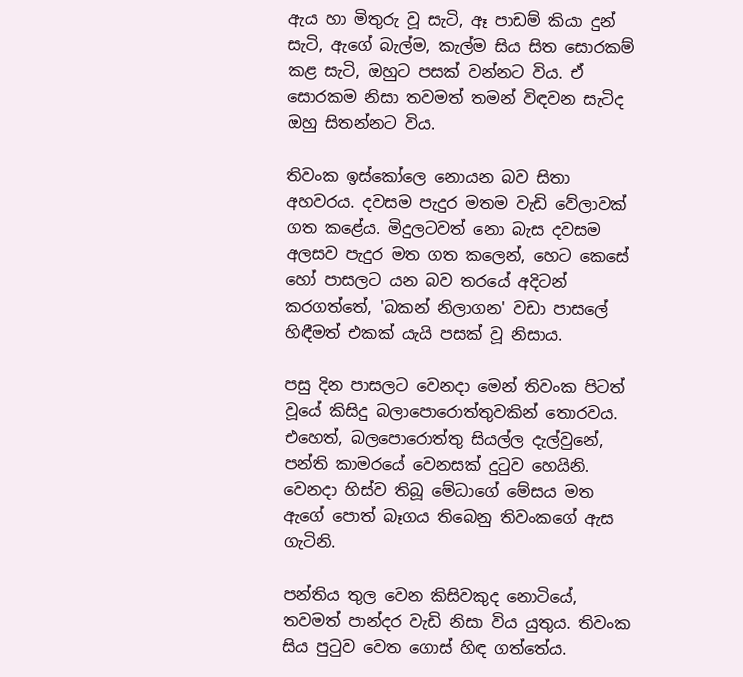ඇය හා මිතුරු වූ සැටි, ඈ පාඩම් කියා දුන් සැටි, ඇගේ බැල්ම, කැල්ම සිය සිත සොරකම් කළ සැටි, ඔහුට පසක් වන්නට විය. ඒ සොරකම නිසා තවමත් තමන් විඳවන සැටිද ඔහු සිතන්නට විය.

තිවංක ඉස්කෝලෙ නොයන බව සිතා අහවරය. දවසම පැදුර මතම වැඩි වේලාවක් ගත කළේය. මිදුලටවත් නො බැස දවසම අලසව පැදුර මත ගත කලෙන්, හෙට කෙසේ හෝ පාසලට යන බව තරයේ අදිටන් කරගත්තේ, 'බකන් නිලාගන' වඩා පාසලේ හිඳීමත් එකක් යැයි පසක් වූ නිසාය.

පසු දින පාසලට වෙනදා මෙන් තිවංක පිටත් වූයේ කිසිදු බලාපොරොත්තුවකින් තොරවය. එහෙත්, බලපොරොත්තු සියල්ල දැල්වුනේ, පන්ති කාමරයේ වෙනසක් දුටුව හෙයිනි. වෙනදා හිස්ව තිබූ මේධාගේ මේසය මත ඇගේ පොත් බෑගය තිබෙනු තිවංකගේ ඇස ගැටිනි.

පන්තිය තුල වෙන කිසිවකුද නොටියේ, තවමත් පාන්දර වැඩි නිසා විය යුතුය. තිවංක සිය පුටුව වෙත ගොස් හිඳ ගත්තේය.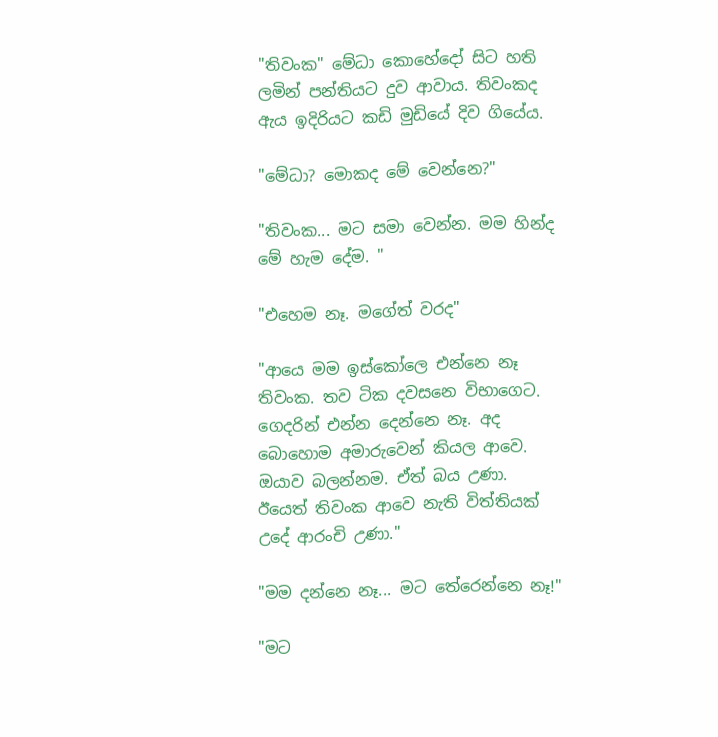"තිවංක" මේධා කොහේදෝ සිට හති ලමින් පන්තියට දුව ආවාය. තිවංකද ඇය ඉදිරියට කඩි මුඩියේ දිව ගියේය.

"මේධා? මොකද මේ වෙන්නෙ?"

"තිවංක... මට සමා වෙන්න. මම හින්ද මේ හැම දේම. "

"එහෙම නෑ. මගේත් වරද"

"ආයෙ මම ඉස්කෝලෙ එන්නෙ නෑ තිවංක. තව ටික දවසනෙ විභාගෙට. ගෙදරින් එන්න දෙන්නෙ නෑ. අද බොහොම අමාරුවෙන් කියල ආවෙ. ඔයාව බලන්නම. ඒත් බය උණා. ඊයෙත් තිවංක ආවෙ නැති විත්තියක් උදේ ආරංචි උණා."

"මම දන්නෙ නෑ... මට තේරෙන්නෙ නෑ!"

"මට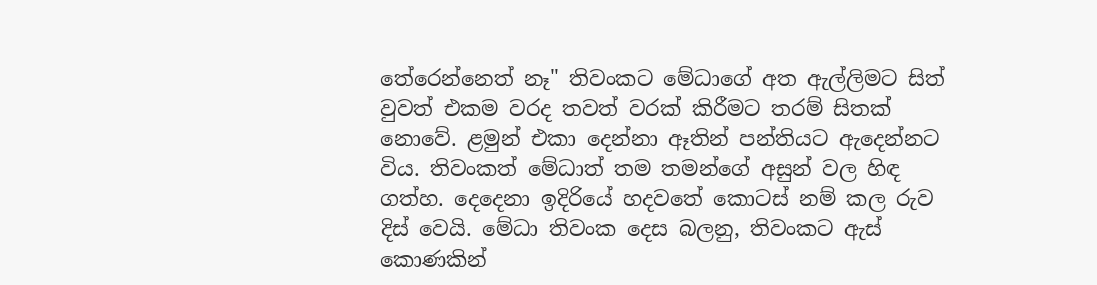තේරෙන්නෙත් නෑ" තිවංකට මේධාගේ අත ඇල්ලිමට සිත් වුවත් එකම වරද තවත් වරක් කිරීමට තරම් සිතක් නොවේ. ළමුන් එකා දෙන්නා ඈතින් පන්තියට ඇදෙන්නට විය. තිවංකත් මේධාත් තම තමන්ගේ අසුන් වල හිඳ ගත්හ. දෙදෙනා ඉදිරියේ හදවතේ කොටස් නම් කල රුව දිස් වෙයි. මේධා තිවංක දෙස බලනු, තිවංකට ඇස් කොණකින්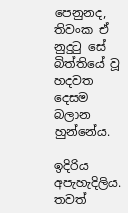පෙනුනද, තිවංක ඒ නුදුටු සේ බිත්තියේ වූ හදවත දෙසම බලාන හුන්නේය.

ඉදිරිය අපැහැදිලිය. තවත්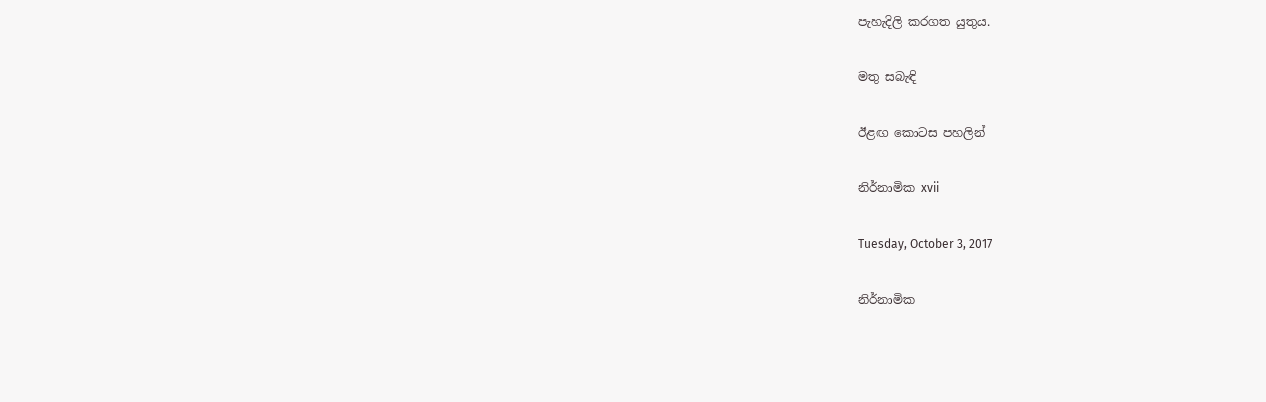පැහැදිලි කරගත යුතුය.

මතු සබැඳි

ඊළඟ කොටස පහලින්

නිර්නාමික xvii

Tuesday, October 3, 2017

නිර්නාමික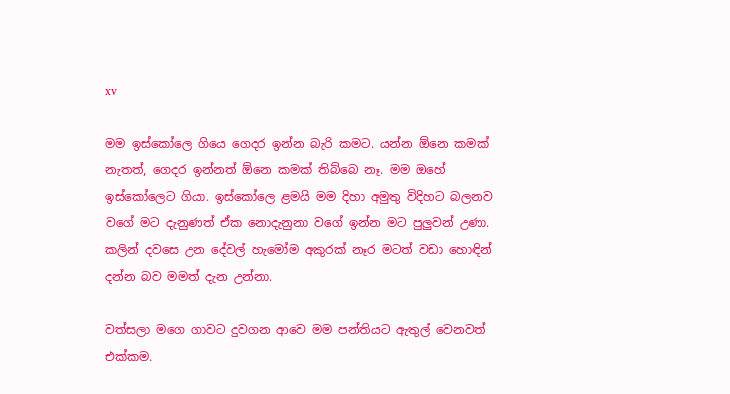xv

මම ඉස්කෝලෙ ගියෙ ගෙදර ඉන්න බැරි කමට. යන්න ඕනෙ කමක් නැතත්, ගෙදර ඉන්නත් ඕනෙ කමක් තිබ්බෙ නෑ. මම ඔහේ ඉස්කෝලෙට ගියා. ඉස්කෝලෙ ළමයි මම දිහා අමුතු විදිහට බලනව වගේ මට දැනුණත් ඒක නොදැනුනා වගේ ඉන්න මට පුලුවන් උණා. කලින් දවසෙ උන දේවල් හැමෝම අකුරක් නෑර මටත් වඩා හොඳින් දන්න බව මමත් දැන උන්නා.

වත්සලා මගෙ ගාවට දුවගන ආවෙ මම පන්තියට ඇතුල් වෙනවත් එක්කම.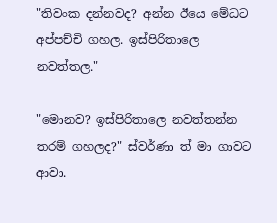"තිවංක දන්නවද? අන්න ඊයෙ මේධට අප්පච්චි ගහල. ඉස්පිරිතාලෙ නවත්තල."

"මොනව? ඉස්පිරිතාලෙ නවත්තන්න තරම් ගහලද?" ස්වර්ණා ත් මා ගාවට ආවා.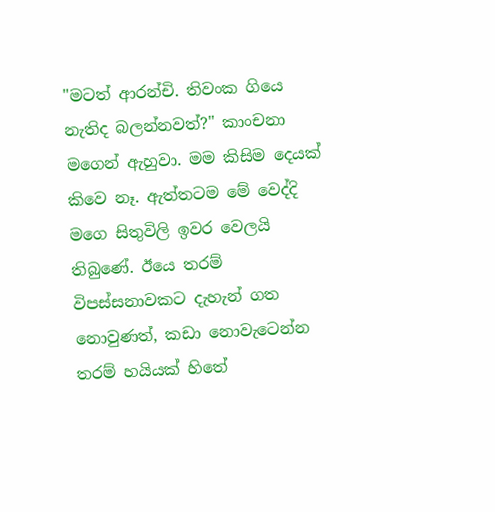"මටත් ආරන්චි. තිවංක ගියෙ නැතිද බලන්නවත්?" කාංචනා මගෙන් ඇහුවා. මම කිසිම දෙයක් කිවෙ නෑ. ඇත්තටම මේ වෙද්දි මගෙ සිතුවිලි ඉවර වෙලයි තිබුණේ. ඊයෙ තරම් විපස්සනාවකට දැහැන් ගත නොවුණත්, කඩා නොවැටෙන්න තරම් හයියක් හිතේ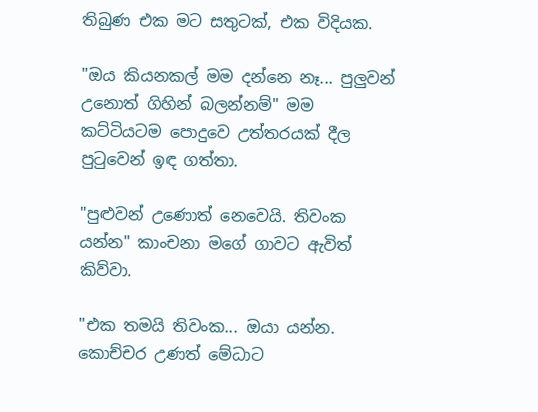තිබුණ එක මට සතුටක්, එක විදියක.

"ඔය කියනකල් මම දන්නෙ නෑ... පුලුවන් උනොත් ගිහින් බලන්නම්" මම කට්ටියටම පොදුවෙ උත්තරයක් දීල පුටුවෙන් ඉඳ ගත්තා.

"පුළුවන් උණොත් නෙවෙයි. තිවංක යන්න" කාංචනා මගේ ගාවට ඇවිත් කිව්වා.

"එක තමයි තිවංක... ඔයා යන්න. කොච්චර උණත් මේධාට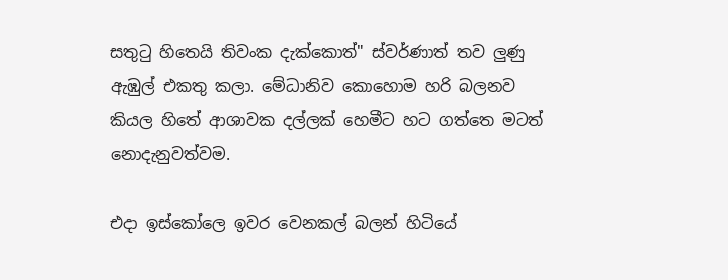සතුටු හිතෙයි තිවංක දැක්කොත්" ස්වර්ණාත් තව ලුණු ඇඹුල් එකතු කලා. මේධානිව කොහොම හරි බලනව කියල හිතේ ආශාවක දල්ලක් හෙමීට හට ගත්තෙ මටත් නොදැනුවත්වම.

එදා ඉස්කෝලෙ ඉවර වෙනකල් බලන් හිටියේ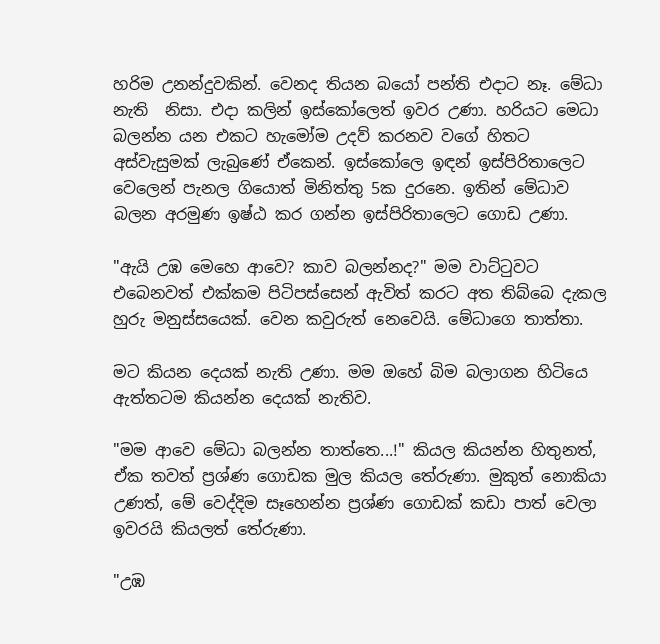හරිම උනන්දුවකින්. වෙනද තියන බයෝ පන්ති එදාට නෑ. මේධා නැති  නිසා. එදා කලින් ඉස්කෝලෙත් ඉවර උණා. හරියට මෙධා බලන්න යන එකට හැමෝම උදව් කරනව වගේ හිතට අස්වැසුමක් ලැබුණේ ඒකෙන්. ඉස්කෝලෙ ඉඳන් ඉස්පිරිතාලෙට වෙලෙන් පැනල ගියොත් මිනිත්තු 5ක දුරනෙ. ඉතින් මේධාව බලන අරමුණ ඉෂ්ඨ කර ගන්න ඉස්පිරිතාලෙට ගොඩ උණා.

"ඇයි උඹ මෙහෙ ආවෙ? කාව බලන්නද?" මම වාට්ටුවට එබෙනවත් එක්කම පිටිපස්සෙන් ඇවිත් කරට අත තිබ්බෙ දැකල හුරු මනුස්සයෙක්. වෙන කවුරුත් නෙවෙයි. මේධාගෙ තාත්තා.

මට කියන දෙයක් නැති උණා. මම ඔහේ බිම බලාගන හිටියෙ ඇත්තටම කියන්න දෙයක් නැතිව.

"මම ආවෙ මේධා බලන්න තාත්තෙ...!" කියල කියන්න හිතුනත්, ඒක තවත් ප්‍රශ්ණ ගොඩක මුල කියල තේරුණා. මුකුත් නොකියා උණත්, මේ වෙද්දිම සෑහෙන්න ප්‍රශ්ණ ගොඩක් කඩා පාත් වෙලා ඉවරයි කියලත් තේරුණා.

"උඹ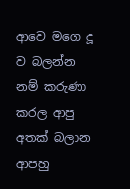ආවෙ මගෙ දූ ව බලන්න නම් කරුණා කරල ආපු අතක් බලාන ආපහු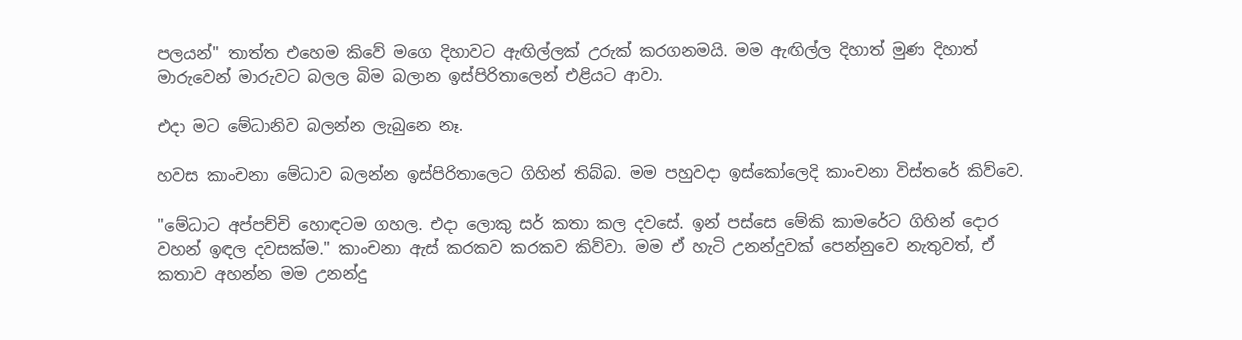පලයන්" තාත්ත එහෙම කිවේ මගෙ දිහාවට ඇඟිල්ලක් උරුක් කරගනමයි. මම ඇඟිල්ල දිහාත් මුණ දිහාත් මාරුවෙන් මාරුවට බලල බිම බලාන ඉස්පිරිතාලෙන් එළියට ආවා.

එදා මට මේධානිව බලන්න ලැබුනෙ නෑ.

හවස කාංචනා මේධාව බලන්න ඉස්පිරිතාලෙට ගිහින් තිබ්බ. මම පහුවදා ඉස්කෝලෙදි කාංචනා විස්තරේ කිව්වෙ.

"මේධාට අප්පච්චි හොඳටම ගහල. එදා ලොකු සර් කතා කල දවසේ. ඉන් පස්සෙ මේකි කාමරේට ගිහින් දොර වහන් ඉඳල දවසක්ම." කාංචනා ඇස් කරකව කරකව කිව්වා. මම ඒ හැටි උනන්දුවක් පෙන්නුවෙ නැතුවත්, ඒ කතාව අහන්න මම උනන්දු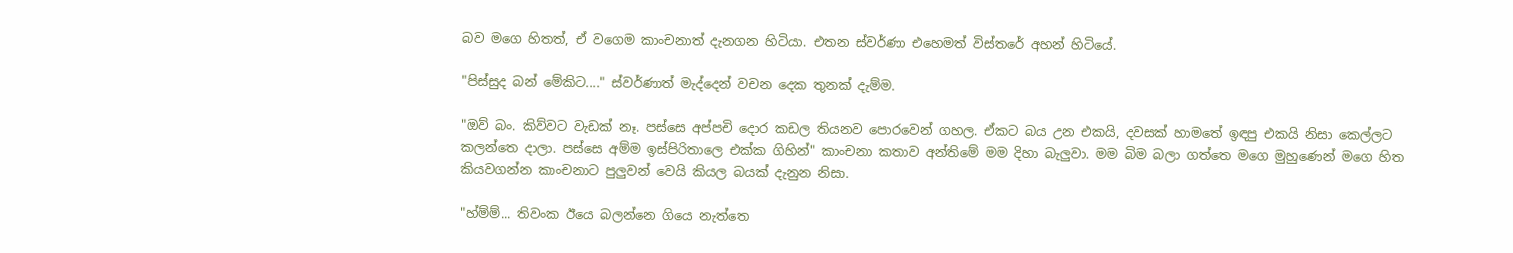බව මගෙ හිතත්, ඒ වගෙම කාංචනාත් දැනගන හිටියා. එතන ස්වර්ණා එහෙමත් විස්තරේ අහන් හිටියේ.

"පිස්සුද බන් මේකිට...." ස්වර්ණාත් මැද්දෙන් වචන දෙක තුනක් දැම්ම.

"ඔව් බං. කිව්වට වැඩක් නෑ. පස්සෙ අප්පචි දොර කඩල තියනව පොරවෙන් ගහල. ඒකට බය උන එකයි, දවසක් හාමතේ ඉඳපු එකයි නිසා කෙල්ලට කලන්තෙ දාලා. පස්සෙ අම්ම ඉස්පිරිතාලෙ එක්ක ගිහින්" කාංචනා කතාව අන්තිමේ මම දිහා බැලුවා. මම බිම බලා ගත්තෙ මගෙ මුහුණෙන් මගෙ හිත කියවගන්න කාංචනාට පුලුවන් වෙයි කියල බයක් දැනුන නිසා.

"හ්ම්ම්... තිවංක ඊයෙ බලන්නෙ ගියෙ නැත්තෙ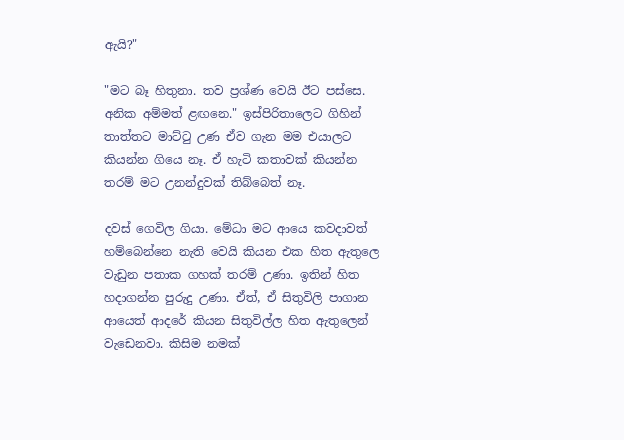ඇයි?"

"මට බෑ හිතුනා. තව ප්‍රශ්ණ වෙයි ඊට පස්සෙ. අනික අම්මත් ළඟනෙ." ඉස්පිරිතාලෙට ගිහින් තාත්තට මාට්ටු උණ ඒව ගැන මම එයාලට කියන්න ගියෙ නෑ. ඒ හැටි කතාවක් කියන්න තරම් මට උනන්දුවක් තිබ්බෙත් නෑ.

දවස් ගෙවිල ගියා. මේධා මට ආයෙ කවදාවත් හම්බෙන්නෙ නැති වෙයි කියන එක හිත ඇතුලෙ වැඩුන පතාක ගහක් තරම් උණා. ඉතින් හිත හදාගන්න පුරුදු උණා. ඒත්, ඒ සිතුවිලි පාගාන ආයෙත් ආදරේ කියන සිතුවිල්ල හිත ඇතුලෙන් වැඩෙනවා. කිසිම නමක්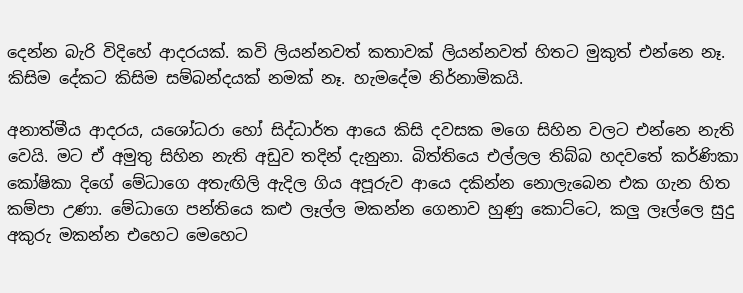දෙන්න බැරි විදිහේ ආදරයක්. කවි ලියන්නවත් කතාවක් ලියන්නවත් හිතට මුකුත් එන්නෙ නෑ. කිසිම දේකට කිසිම සම්බන්දයක් නමක් නෑ. හැමදේම නිර්නාමිකයි.

අනාත්මීය ආදරය, යශෝධරා හෝ සිද්ධාර්ත ආයෙ කිසි දවසක මගෙ සිහින වලට එන්නෙ නැති වෙයි. මට ඒ අමුතු සිහින නැති අඩුව තදින් දැනුනා. බිත්තියෙ එල්ලල තිබ්බ හදවතේ කර්ණිකා කෝෂිකා දිගේ මේධාගෙ අතැඟිලි ඇදිල ගිය අපූරුව ආයෙ දකින්න නොලැබෙන එක ගැන හිත කම්පා උණා. මේධාගෙ පන්තියෙ කළු ලෑල්ල මකන්න ගෙනාව හුණු කොට්ටෙ, කලු ලෑල්ලෙ සුදු අකුරු මකන්න එහෙට මෙහෙට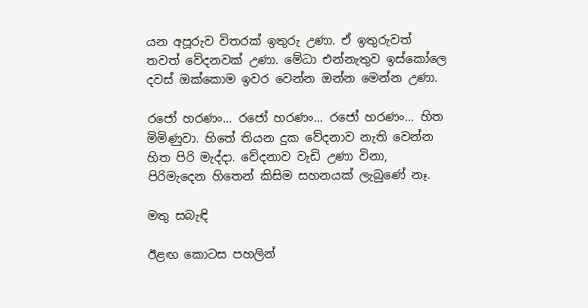යන අපූරුව විතරක් ඉතුරු උණා. ඒ ඉතුරුවත් තවත් වේදනවක් උණා. මේධා එන්නැතුව ඉස්කෝලෙ දවස් ඔක්කොම ඉවර වෙන්න ඔන්න මෙන්න උණා.

රජෝ හරණං... රජෝ හරණං... රජෝ හරණං... හිත මිමිණුවා. හිතේ තියන දුක වේදනාව නැති වෙන්න හිත පිරි මැද්දා. වේදනාව වැඩි උණා විනා, පිරිමැදෙන හිතෙන් කිසිම සහනයක් ලැබුණේ නෑ.

මතු සබැඳි

ඊළඟ කොටස පහලින්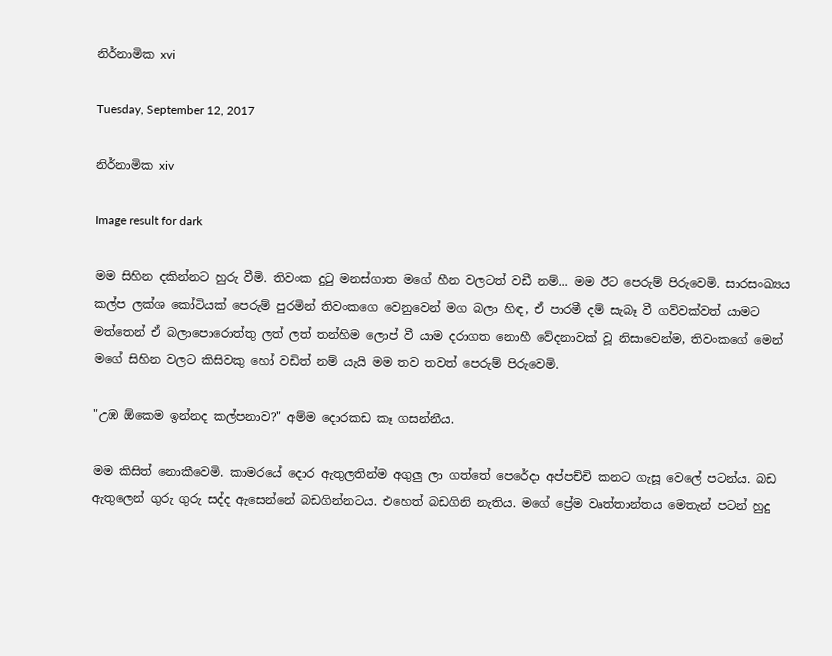නිර්නාමික xvi

Tuesday, September 12, 2017

නිර්නාමික xiv

Image result for dark

මම සිහින දකින්නට හුරු වීමි. තිවංක දුටු මනස්ගාත මගේ හීන වලටත් වඩී නම්... මම ඊට පෙරුම් පිරුවෙමි. සාරසංඛ්‍යය කල්ප ලක්ශ කෝටියක් පෙරුම් පුරමින් තිවංකගෙ වෙනුවෙන් මග බලා හිඳ, ඒ පාරමී දම් සැබෑ වී ගව්වක්වත් යාමට මත්තෙන් ඒ බලාපොරොත්තු ලත් ලත් තන්හිම ලොප් වී යාම දරාගත නොහී වේදනාවක් වූ නිසාවෙන්ම, තිවංකගේ මෙන් මගේ සිහින වලට කිසිවකු හෝ වඩිත් නම් යැයි මම තව තවත් පෙරුම් පිරුවෙමි.

"උඹ ඕකෙම ඉන්නද කල්පනාව?" අම්ම දොරකඩ කෑ ගසන්නීය.

මම කිසිත් නොකීවෙමි. කාමරයේ දොර ඇතුලතින්ම අගුලු ලා ගත්තේ පෙරේදා අප්පච්චි කනට ගැසූ වෙලේ පටන්ය. බඩ ඇතුලෙන් ගුරු ගුරු සද්ද ඇසෙන්නේ බඩගින්නටය. එහෙත් බඩගිනි නැතිය. මගේ ප්‍රේම වෘත්තාන්තය මෙතැන් පටන් හුදු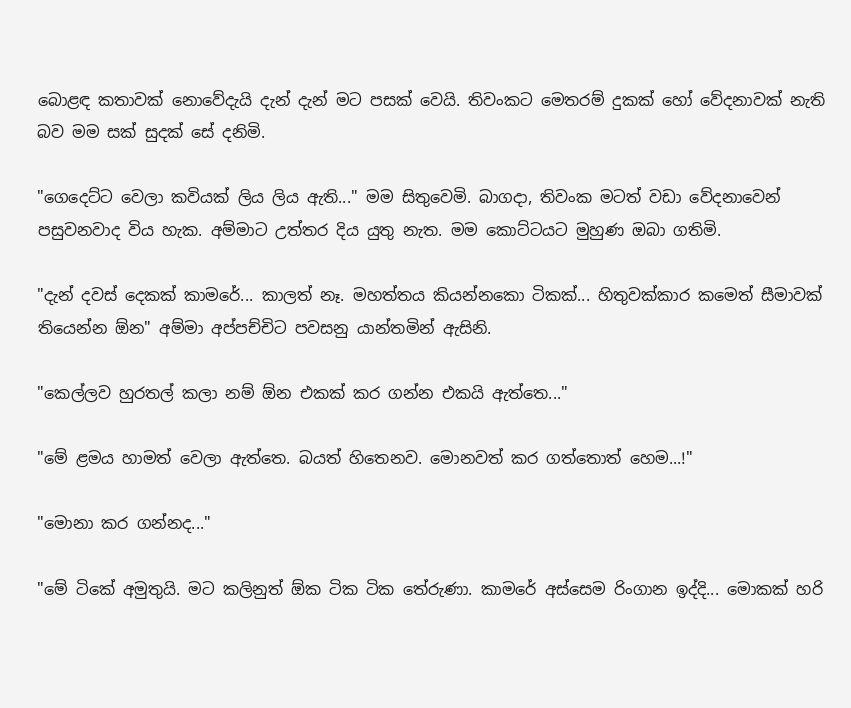බොළඳ කතාවක් නොවේදැයි දැන් දැන් මට පසක් වෙයි. තිවංකට මෙතරම් දුකක් හෝ වේදනාවක් නැති බව මම සක් සුදක් සේ දනිමි.

"ගෙදෙට්ට වෙලා කවියක් ලිය ලිය ඇති..." මම සිතුවෙමි. බාගදා, තිවංක මටත් වඩා වේදනාවෙන් පසුවනවාද විය හැක. අම්මාට උත්තර දිය යුතු නැත. මම කොට්ටයට මුහුණ ඔබා ගතිමි.

"දැන් දවස් දෙකක් කාමරේ... කාලත් නෑ. මහත්තය කියන්නකො ටිකක්... හිතුවක්කාර කමෙත් සීමාවක් තියෙන්න ඕන" අම්මා අප්පච්චිට පවසනු යාන්තමින් ඇසිනි.

"කෙල්ලව හුරතල් කලා නම් ඕන එකක් කර ගන්න එකයි ඇත්තෙ..."

"මේ ළමය හාමත් වෙලා ඇත්තෙ. බයත් හිතෙනව. මොනවත් කර ගත්තොත් හෙම...!"

"මොනා කර ගන්නද..."

"මේ ටිකේ අමුතුයි. මට කලිනුත් ඕක ටික ටික තේරුණා. කාමරේ අස්සෙම රිංගාන ඉද්දි... මොකක් හරි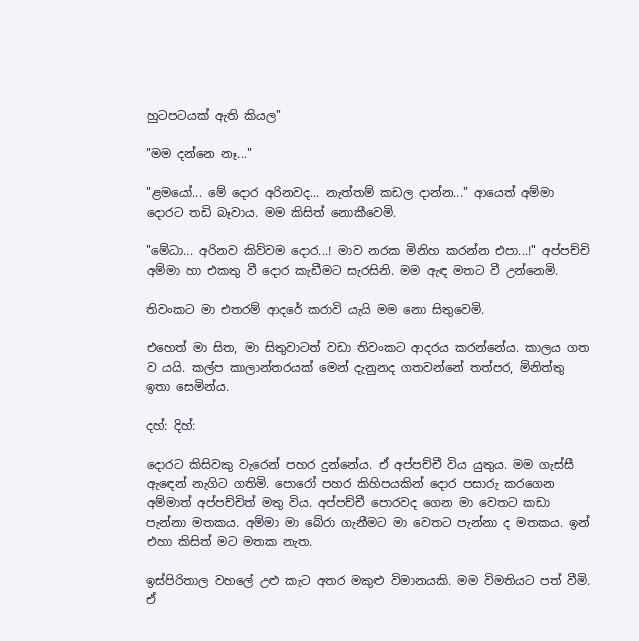හුටපටයක් ඇති කියල"

"මම දන්නෙ නෑ..."

"ළමයෝ... මේ දොර අරිනවද... නැත්තම් කඩල දාන්න..." ආයෙත් අම්මා දොරට තඩි බෑවාය. මම කිසිත් නොකීවෙමි.

"මේධා... අරිනව කිව්වම දොර...! මාව නරක මිනිහ කරන්න එපා...!" අප්පච්චි අම්මා හා එකතු වී දොර කැඩීමට සැරසිනි. මම ඇඳ මතට වී උන්නෙමි.

තිවංකට මා එතරම් ආදරේ කරාවි යැයි මම නො සිතුවෙමි.

එහෙත් මා සිත, මා සිතුවාටත් වඩා තිවංකට ආදරය කරන්නේය. කාලය ගත ව යයි. කල්ප කාලාන්තරයක් මෙන් දැනුනද ගතවන්නේ තත්පර, මිනිත්තු ඉතා සෙමින්ය.

දහ්: දිහ්:

දොරට කිසිවකු වැරෙන් පහර දුන්නේය. ඒ අප්පච්චී විය යුතුය. මම ගැස්සී ඇඳෙන් නැගිට ගතිමි. පොරෝ පහර කිහිපයකින් දොර පසාරු කරගෙන අම්මාත් අප්පච්චිත් මතු විය. අප්පච්චී පොරවද ගෙන මා වෙතට කඩා පැන්නා මතකය. අම්මා මා බේරා ගැනීමට මා වෙතට පැන්නා ද මතකය. ඉන් එහා කිසිත් මට මතක නැත.

ඉස්පිරිතාල වහලේ උළු කැට අතර මකුළු විමානයකි. මම විමතියට පත් වීමි. ඒ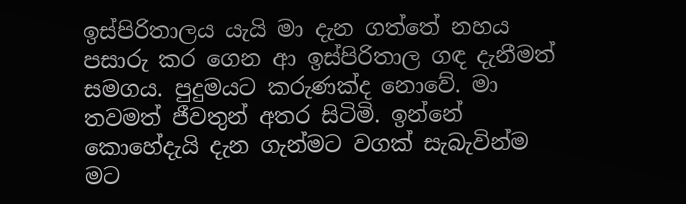ඉස්පිරිතාලය යැයි මා දැන ගත්තේ නහය පසාරු කර ගෙන ආ ඉස්පිරිතාල ගඳ දැනීමත් සමගය. පුදුමයට කරුණක්ද නොවේ. මා තවමත් ජීවතුන් අතර සිටිමි. ඉන්නේ කොහේදැයි දැන ගැන්මට වගක් සැබැවින්ම මට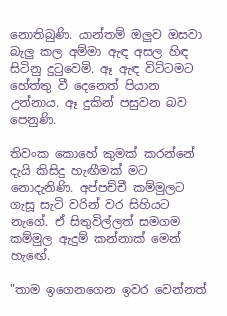නොතිබුණි. යාන්තම් ඔලුව ඔසවා බැලු කල අම්මා ඇඳ අසල හිඳ සිටිනු දුටුවෙමි. ඈ ඇඳ විට්ටමට හේත්තු වී දෙනෙත් පියාන උන්නාය. ඈ දුකින් පසුවන බව පෙනුණි.

තිවංක කොහේ කුමක් කරන්නේ දැයි කිසිදු හැඟීමක් මට නොදැනිණි. අප්පච්චී කම්මුලට ගැසූ සැටි වරින් වර සිහියට නැගේ. ඒ සිතුවිල්ලත් සමගම කම්මුල ඇදුම් කන්නාක් මෙන් හැඟේ.

"තාම ඉගෙනගෙන ඉවර වෙන්නත්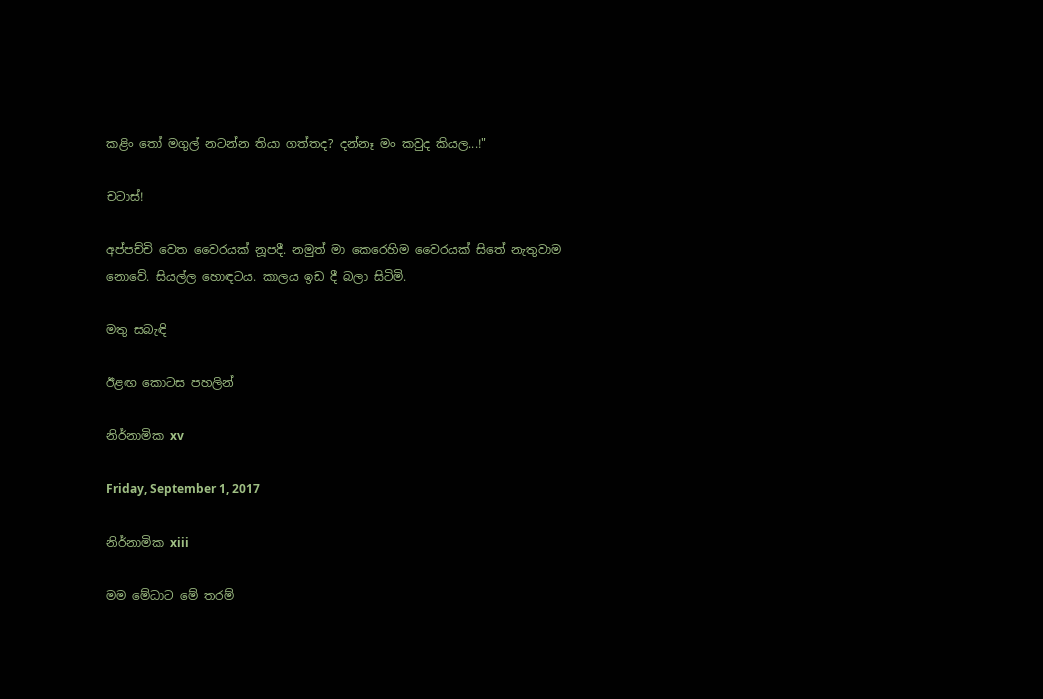කළිං තෝ මගුල් නටන්න තියා ගත්තද? දන්නෑ මං කවුද කියල...!"

චටාස්!

අප්පච්චි වෙත වෛරයක් නූපදී. නමුත් මා කෙරෙහිම වෛරයක් සිතේ නැතුවාම නොවේ. සියල්ල හොඳටය. කාලය ඉඩ දී බලා සිටිමි.

මතු සබැඳි

ඊළඟ කොටස පහලින්

නිර්නාමික xv

Friday, September 1, 2017

නිර්නාමික xiii

මම මේධාට මේ තරම්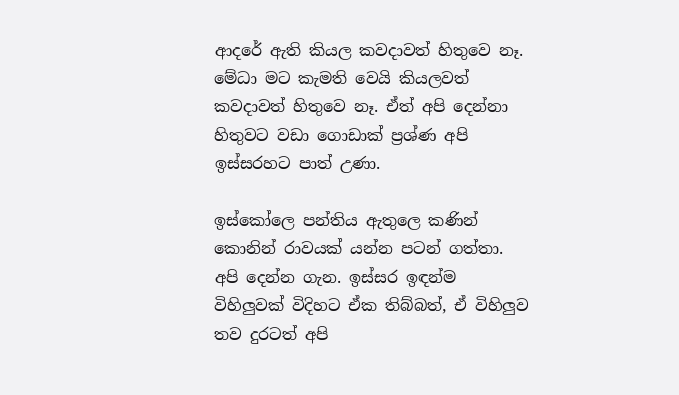ආදරේ ඇති කියල කවදාවත් හිතුවෙ නෑ. මේධා මට කැමති වෙයි කියලවත් කවදාවත් හිතුවෙ නෑ. ඒත් අපි දෙන්නා හිතුවට වඩා ගොඩාක් ප්‍රශ්ණ අපි ඉස්සරහට පාත් උණා.

ඉස්කෝලෙ පන්තිය ඇතුලෙ කණින් කොනින් රාවයක් යන්න පටන් ගත්තා. අපි දෙන්න ගැන. ඉස්සර ඉඳන්ම විහිලුවක් විදිහට ඒක තිබ්බත්, ඒ විහිලුව තව දුරටත් අපි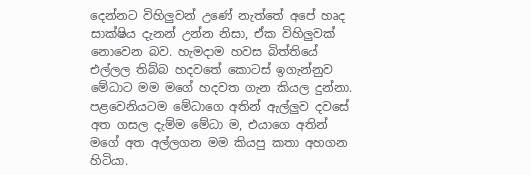දෙන්නට විහිලුවන් උණේ නැත්තේ අපේ හෘද සාක්ෂිය දැනන් උන්න නිසා, ඒක විහිලුවක් නොවෙන බව. හැමදාම හවස බිත්තියේ එල්ලල තිබ්බ හදවතේ කොටස් ඉගැන්නුව මේධාට මම මගේ හදවත ගැන කියල දුන්නා. පළවෙනියටම මේධාගෙ අතින් ඇල්ලුව දවසේ අත ගසල දැම්ම මේධා ම, එයාගෙ අතින් මගේ අත අල්ලගන මම කියපු කතා අහගන හිටියා.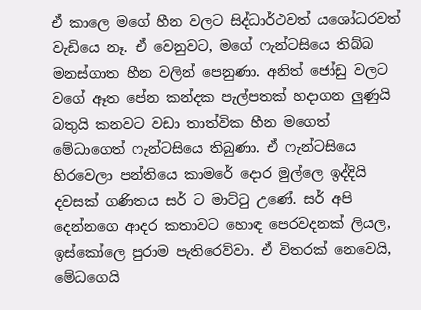ඒ කාලෙ මගේ හීන වලට සිද්ධාර්ථවත් යශෝධරවත් වැඩියෙ නෑ. ඒ වෙනුවට, මගේ ෆැන්ටසියෙ තිබ්බ මනස්ගාත හීන වලින් පෙනුණා. අනිත් ජෝඩු වලට වගේ ඈත පේන කන්දක පැල්පතක් හදාගන ලුණුයි බතුයි කනවට වඩා තාත්වික හීන මගෙත් මේධාගෙත් ෆැන්ටසියෙ තිබුණා. ඒ ෆැන්ටසියෙ හිරවෙලා පන්තියෙ කාමරේ දොර මුල්ලෙ ඉද්දියි දවසක් ගණිතය සර් ට මාට්ටු උණේ. සර් අපි දෙන්නගෙ ආදර කතාවට හොඳ පෙරවදනක් ලියල, ඉස්කෝලෙ පුරාම පැතිරෙව්වා. ඒ විතරක් නෙවෙයි, මේධගෙයි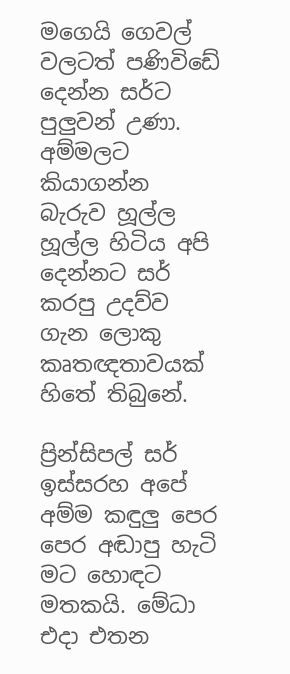මගෙයි ගෙවල් වලටත් පණිවිඩේ දෙන්න සර්ට පුලුවන් උණා. අම්මලට කියාගන්න බැරුව හූල්ල හූල්ල හිටිය අපි දෙන්නට සර් කරපු උදව්ව ගැන ලොකු කෘතඥතාවයක් හිතේ තිබුනේ.

ප්‍රින්සිපල් සර් ඉස්සරහ අපේ අම්ම කඳුලු පෙර පෙර අඬාපු හැටි මට හොඳට මතකයි. මේධා එදා එතන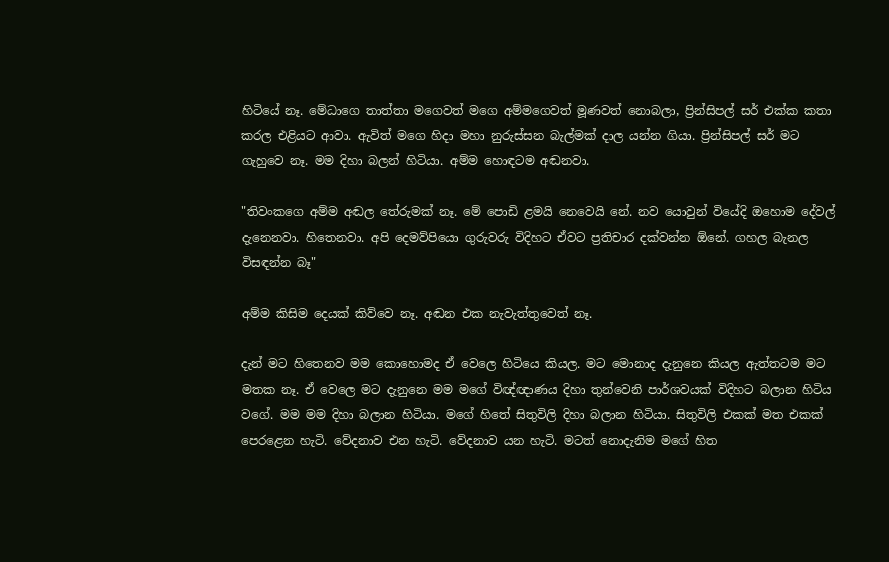හිටියේ නෑ. මේධාගෙ තාත්තා මගෙවත් මගෙ අම්මගෙවත් මූණවත් නොබලා, ප්‍රින්සිපල් සර් එක්ක කතා කරල එළියට ආවා. ඇවිත් මගෙ හිදා මහා නුරුස්සන බැල්මක් දාල යන්න ගියා. ප්‍රින්සිපල් සර් මට ගැහුවෙ නෑ. මම දිහා බලන් හිටියා. අම්ම හොඳටම අඬනවා.

"තිවංකගෙ අම්ම අඬල තේරුමක් නෑ. මේ පොඩි ළමයි නෙවෙයි නේ. නව යොවුන් වියේදි ඔහොම දේවල් දැනෙනවා. හිතෙනවා. අපි දෙමව්පියො ගුරුවරු විදිහට ඒවට ප්‍රතිචාර දක්වන්න ඕනේ. ගහල බැනල විසඳන්න බෑ"

අම්ම කිසිම දෙයක් කිව්වෙ නෑ. අඬන එක නැවැත්තුවෙත් නෑ.

දැන් මට හිතෙනව මම කොහොමද ඒ වෙලෙ හිටියෙ කියල. මට මොනාද දැනුනෙ කියල ඇත්තටම මට මතක නෑ. ඒ වෙලෙ මට දැනුනෙ මම මගේ විඥ්ඥාණය දිහා තුන්වෙනි පාර්ශවයක් විදිහට බලාන හිටිය වගේ. මම මම දිහා බලාන හිටියා. මගේ හිතේ සිතුවිලි දිහා බලාන හිටියා. සිතුවිලි එකක් මත එකක් පෙරළෙන හැටි. වේදනාව එන හැටි. වේදනාව යන හැටි. මටත් නොදැනිම මගේ හිත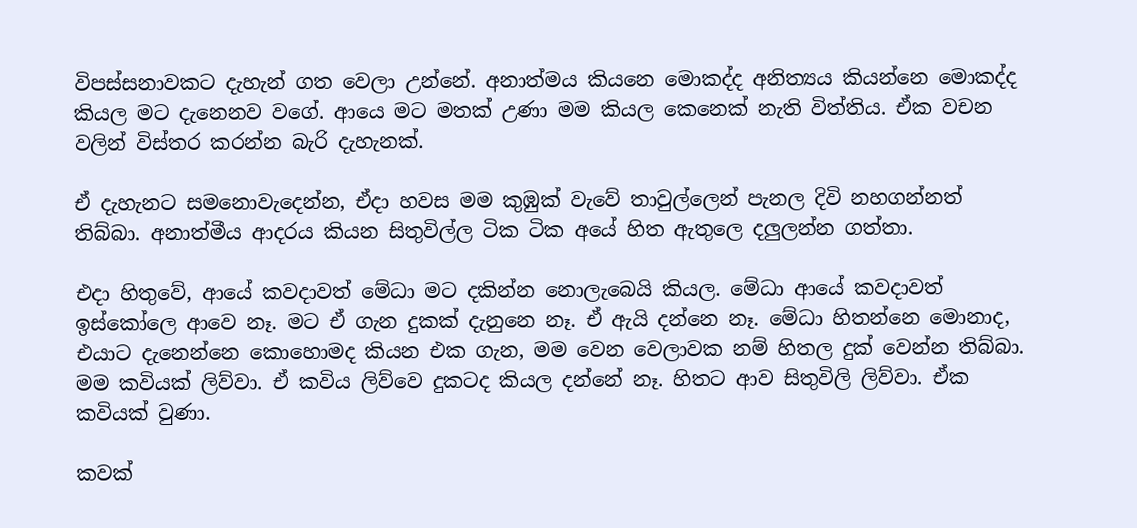විපස්සනාවකට දැහැන් ගත වෙලා උන්නේ. අනාත්මය කියනෙ මොකද්ද අනිත්‍යය කියන්නෙ මොකද්ද කියල මට දැනෙනව වගේ. ආයෙ මට මතක් උණා මම කියල කෙනෙක් නැති විත්තිය. ඒක වචන වලින් විස්තර කරන්න බැරි දැහැනක්.

ඒ දැහැනට සමනොවැදෙන්න, ඒදා හවස මම කුඹුක් වැවේ තාවුල්ලෙන් පැනල දිවි නහගන්නත් තිබ්බා. අනාත්මීය ආදරය කියන සිතුවිල්ල ටික ටික අයේ හිත ඇතුලෙ දලුලන්න ගත්තා.

එදා හිතුවේ, ආයේ කවදාවත් මේධා මට දකින්න නොලැබෙයි කියල. මේධා ආයේ කවදාවත් ඉස්කෝලෙ ආවෙ නෑ. මට ඒ ගැන දුකක් දැනුනෙ නෑ. ඒ ඇයි දන්නෙ නෑ. මේධා හිතන්නෙ මොනාද, එයාට දැනෙන්නෙ කොහොමද කියන එක ගැන, මම වෙන වෙලාවක නම් හිතල දුක් වෙන්න තිබ්බා. මම කවියක් ලිව්වා. ඒ කවිය ලිව්වෙ දුකටද කියල දන්නේ නෑ. හිතට ආව සිතුවිලි ලිව්වා. ඒක කවියක් වුණා.

කවක්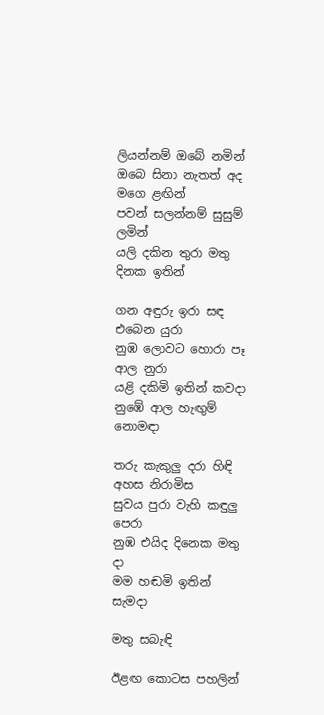ලියන්නම් ඔබේ නමින්
ඔබෙ සිනා නැතත් අද මගෙ ළඟින්
පවන් සලන්නම් සුසුම් ලමින්
යලි දකින තුරා මතු දිනක ඉතින්

ගන අඳුරු ඉරා සඳ එබෙන යුරා
නුඹ ලොවට හොරා පෑ ආල නුරා
යළි දකිමි ඉතින් කවදා
නුඹේ ආල හැඟුම් නොමඳා

තරු කැකුලු දරා හිඳි අහස නිරාමිස
සුවය පුරා වැහි කඳුලු පෙරා
නුඹ එයිද දිනෙක මතු දා
මම හඬමි ඉතින් සැමදා

මතු සබැඳි

ඊළඟ කොටස පහලින්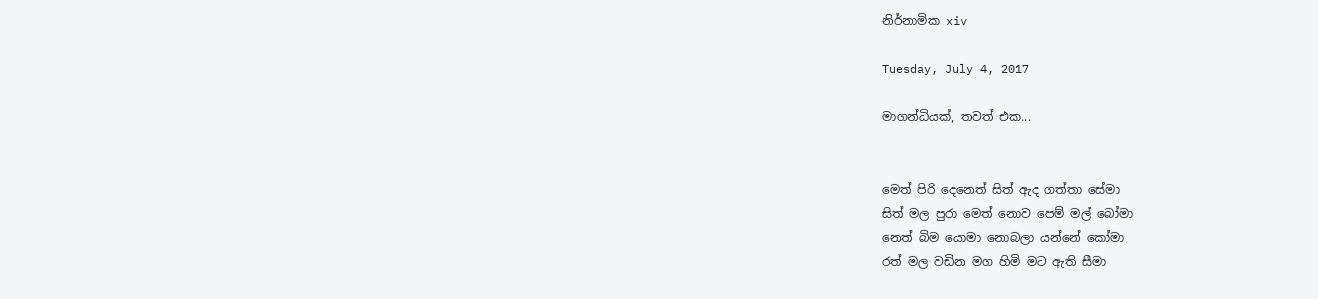නිර්නාමික xiv

Tuesday, July 4, 2017

මාගන්ධියක්, තවත් එක...


මෙත් පිරි දෙනෙත් සිත් ඇද ගත්තා සේමා
සිත් මල පුරා මෙත් නොව පෙම් මල් බෝමා
නෙත් බිම යොමා නොබලා යන්නේ කෝමා
රත් මල වඩින මග හිමි මට ඇති සීමා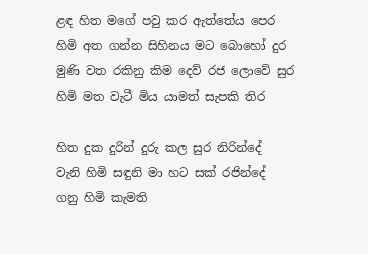ළඳ හිත මගේ පවු කර ඇත්තේය පෙර
හිමි අත ගන්න සිහිනය මට බොහෝ දුර
මුණි වත රකිනු කිම දෙව් රජ ලොවේ සුර
හිමි මත වැටී මිය යාමත් සැපකි තිර

හිත දුක දුරින් දුරු කල සුර නිරින්දේ
වැනි හිමි සඳුනි මා හට සක් රජින්දේ
ගනු හිමි කැමති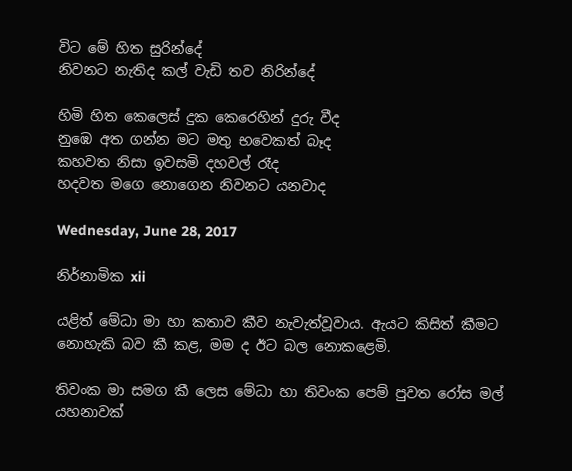විට මේ හිත සුරින්දේ
නිවනට නැතිද කල් වැඩි තව නිරින්දේ

හිමි හිත කෙලෙස් දුක කෙරෙහින් දුරු වීද
නුඹෙ අත ගන්න මට මතු භවෙකත් බෑද
කහවත නිසා ඉවසමි දහවල් රෑද
හදවත මගෙ නොගෙන නිවනට යනවාද

Wednesday, June 28, 2017

නිර්නාමික xii

යළිත් මේධා මා හා කතාව කීව නැවැත්වූවාය. ඇයට කිසිත් කීමට නොහැකි බව කී කළ, මම ද ඊට බල නොකළෙමි.

තිවංක මා සමග කී ලෙස මේධා හා තිවංක පෙම් පුවත රෝස මල් යහනාවක්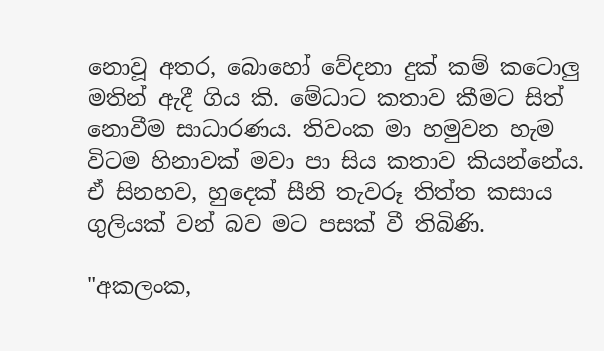නොවූ අතර, බොහෝ වේදනා දුක් කම් කටොලු මතින් ඇදී ගිය කි. මේධාට කතාව කීමට සිත් නොවීම සාධාරණය. තිවංක මා හමුවන හැම විටම හිනාවක් මවා පා සිය කතාව කියන්නේය. ඒ සිනහව, හුදෙක් සීනි තැවරූ තිත්ත කසාය ගුලියක් වන් බව මට පසක් වී තිබිණි.

"අකලංක,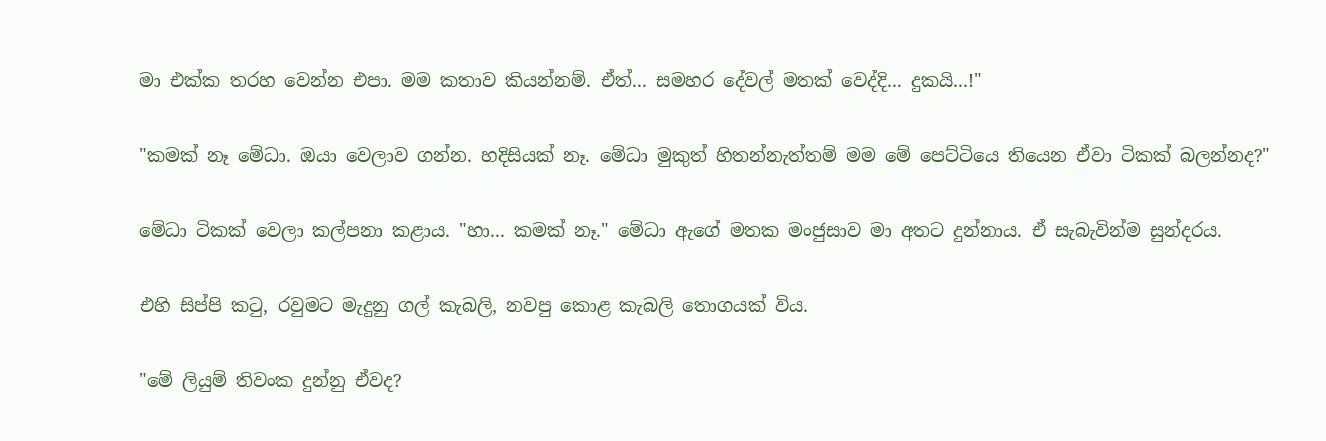මා එක්ක තරහ වෙන්න එපා. මම කතාව කියන්නම්. ඒත්... සමහර දේවල් මතක් වෙද්දි... දුකයි...!"

"කමක් නෑ මේධා. ඔයා වෙලාව ගන්න. හදිසියක් නෑ. මේධා මුකුත් හිතන්නැත්තම් මම මේ පෙට්ටියෙ තියෙන ඒවා ටිකක් බලන්නද?"

මේධා ටිකක් වෙලා කල්පනා කළාය. "හා... කමක් නෑ." මේධා ඇගේ මතක මංජුසාව මා අතට දුන්නාය. ඒ සැබැවින්ම සුන්දරය.

එහි සිප්පි කටු, රවුමට මැදුනු ගල් කැබලි, නවපු කොළ කැබලි තොගයක් විය.

"මේ ලියුම් තිවංක දුන්නු ඒවද?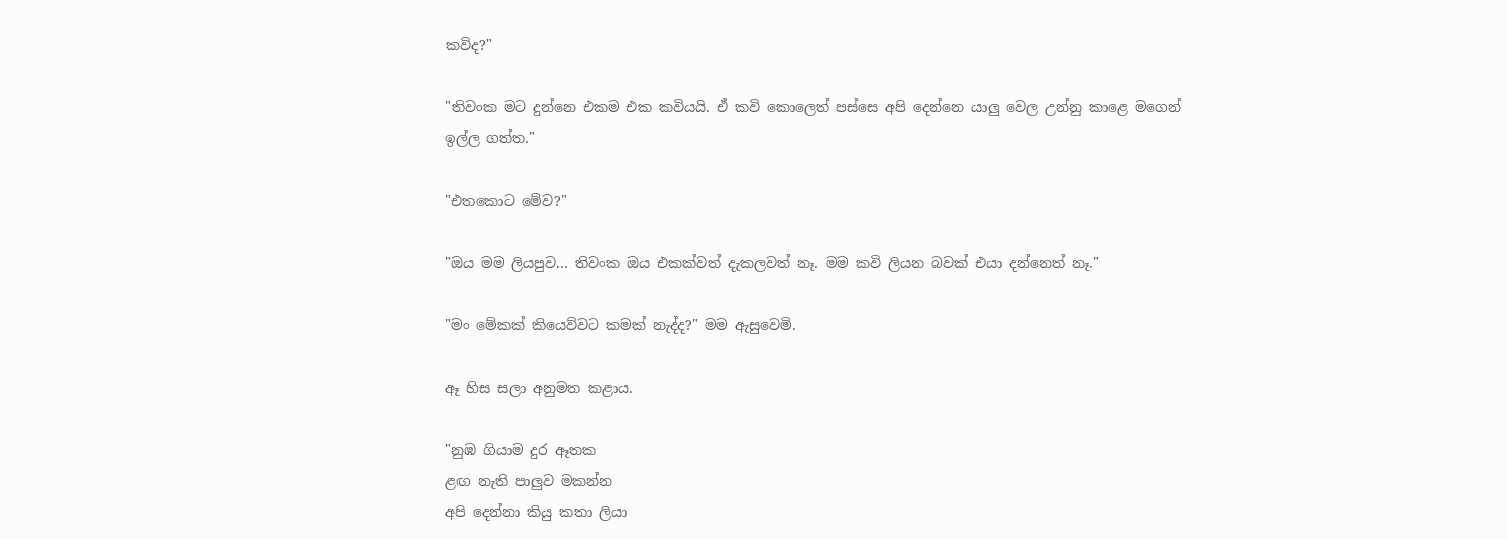කවිද?"

"තිවංක මට දුන්නෙ එකම එක කවියයි. ඒ කවි කොලෙත් පස්සෙ අපි දෙන්නෙ යාලු වෙල උන්නු කාළෙ මගෙන් ඉල්ල ගත්ත."

"එතකොට මේව?"

"ඔය මම ලියපුව... තිවංක ඔය එකක්වත් දැකලවත් නෑ. මම කවි ලියන බවක් එයා දන්නෙත් නෑ."

"මං මේකක් කියෙව්වට කමක් නැද්ද?" මම ඇසුවෙමි.

ඈ හිස සලා අනුමත කළාය.

"නුඹ ගියාම දුර ඈතක
ළඟ නැති පාලුව මකන්න
අපි දෙන්නා කියු කතා ලියා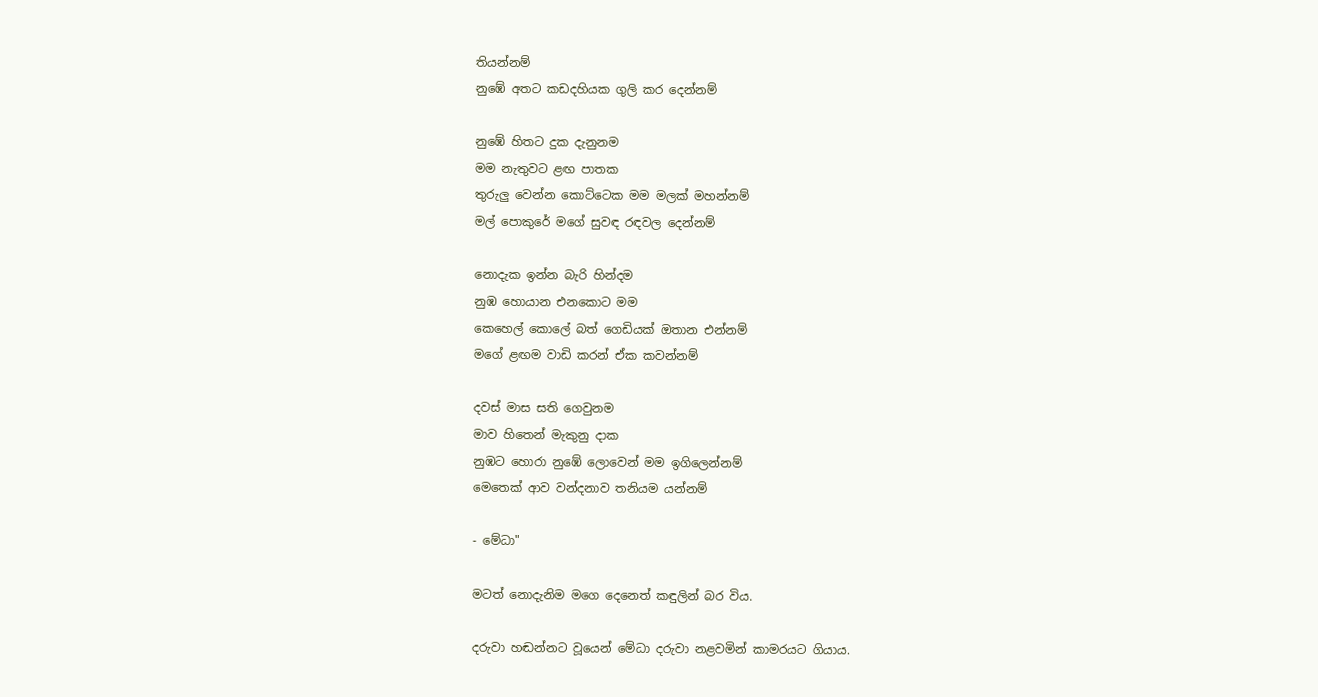තියන්නම්
නුඹේ අතට කඩදහියක ගුලි කර දෙන්නම්

නුඹේ හිතට දුක දැනුනම
මම නැතුවට ළඟ පාතක
තුරුලු වෙන්න කොට්ටෙක මම මලක් මහන්නම්
මල් පොකුරේ මගේ සුවඳ රඳවල දෙන්නම්

නොදැක ඉන්න බැරි හින්දම
නුඹ හොයාන එනකොට මම
කෙහෙල් කොලේ බත් ගෙඩියක් ඔතාන එන්නම්
මගේ ළඟම වාඩි කරන් ඒක කවන්නම්

දවස් මාස සති ගෙවුනම
මාව හිතෙන් මැකුනු දාක
නුඹට හොරා නුඹේ ලොවෙන් මම ඉගිලෙන්නම්
මෙතෙක් ආව වන්දනාව තනියම යන්නම්

- මේධා"

මටත් නොදැනිම මගෙ දෙනෙත් කඳුලින් බර විය.

දරුවා හඬන්නට වූයෙන් මේධා දරුවා නළවමින් කාමරයට ගියාය.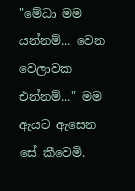"මේධා මම යන්නම්... වෙන වෙලාවක එන්නම්..." මම ඇයට ඇසෙන සේ කීවෙමි.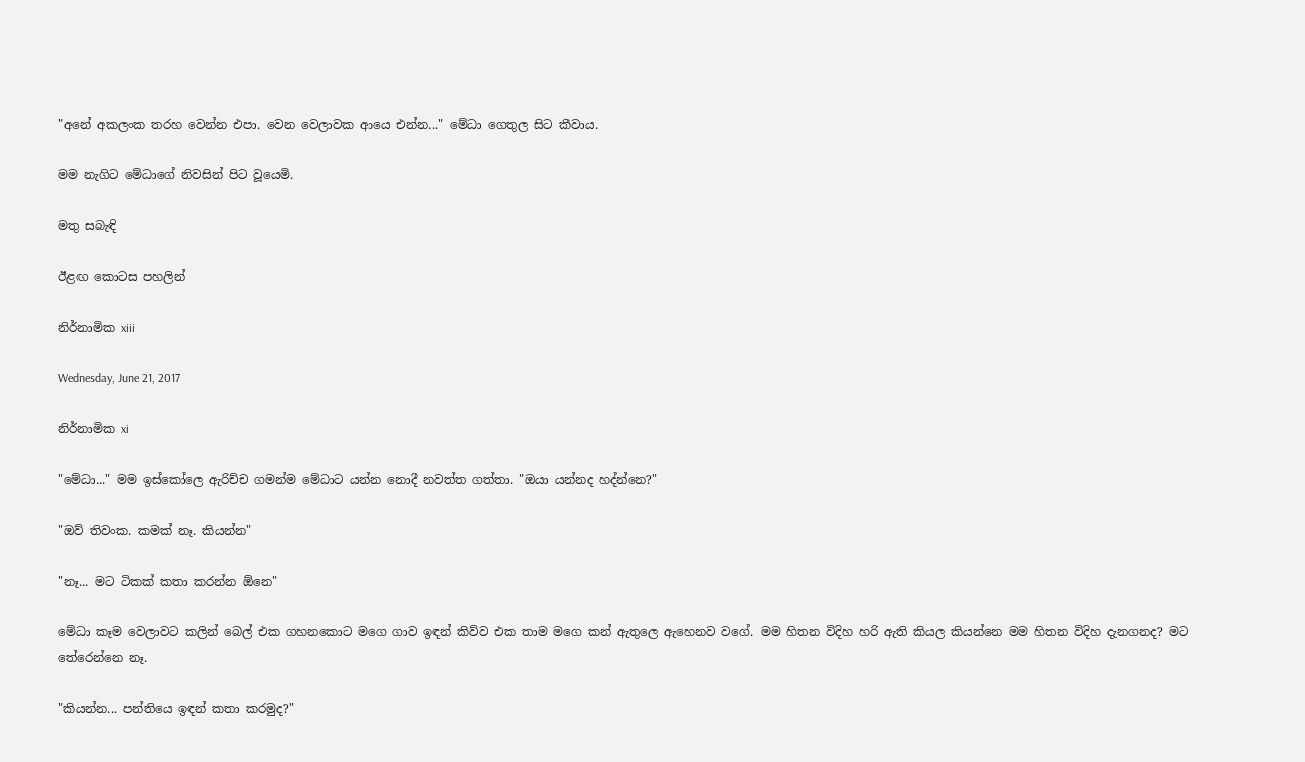"අනේ අකලංක තරහ වෙන්න එපා. වෙන වෙලාවක ආයෙ එන්න..." මේධා ගෙතුල සිට කීවාය.

මම නැගිට මේධාගේ නිවසින් පිට වූයෙමි.

මතු සබැඳි

ඊළඟ කොටස පහලින්

නිර්නාමික xiii

Wednesday, June 21, 2017

නිර්නාමික xi

"මේධා..." මම ඉස්කෝලෙ ඇරිච්ච ගමන්ම මේධාට යන්න නොදී නවත්ත ගත්තා. "ඔයා යන්නද හද්න්නෙ?"

"ඔව් තිවංක. කමක් නෑ. කියන්න"

"නෑ... මට ටිකක් කතා කරන්න ඕනෙ"

මේධා කෑම වෙලාවට කලින් බෙල් එක ගහනකොට මගෙ ගාව ඉඳන් කිව්ව එක තාම මගෙ කන් ඇතුලෙ ඇහෙනව වගේ. මම හිතන විදිහ හරි ඇති කියල කියන්නෙ මම හිතන විදිහ දැනගනද? මට තේරෙන්නෙ නෑ.

"කියන්න... පන්තියෙ ඉඳන් කතා කරමුද?"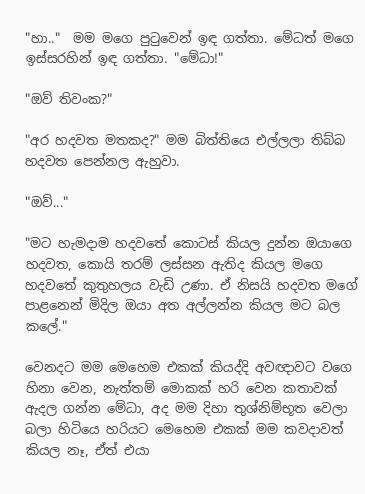"හා.."  මම මගෙ පුටුවෙන් ඉඳ ගත්තා. මේධත් මගෙ ඉස්සරහින් ඉඳ ගත්තා. "මේධා!"

"ඔව් තිවංක?"

"අර හදවත මතකද?" මම බිත්තියෙ එල්ලලා තිබ්බ හදවත පෙන්නල ඇහුවා.

"ඔව්..."

"මට හැමදාම හදවතේ කොටස් කියල දුන්න ඔයාගෙ හදවත, කොයි තරම් ලස්සන ඇතිද කියල මගෙ හදවතේ කුතුහලය වැඩි උණා. ඒ නිසයි හදවත මගේ පාළනෙන් මිදිල ඔයා අත අල්ලන්න කියල මට බල කලේ."

වෙනදට මම මෙහෙම එකක් කියද්දි අවඥාවට වගෙ හිනා වෙන, නැත්තම් මොකක් හරි වෙන කතාවක් ඇදල ගන්න මේධා, අද මම දිහා තුශ්නිම්භූත වෙලා බලා හිටියෙ හරියට මෙහෙම එකක් මම කවදාවත් කියල නෑ, ඒත් එයා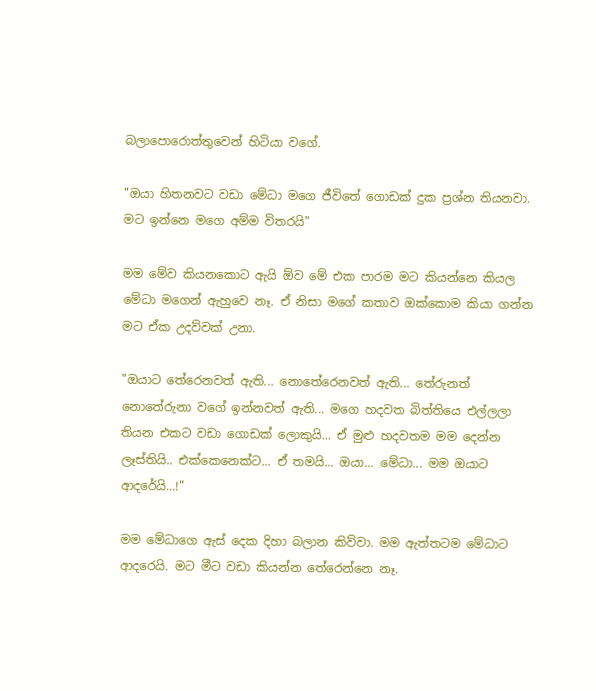බලාපොරොත්තුවෙන් හිටියා වගේ.

"ඔයා හිතනවට වඩා මේධා මගෙ ජීවිතේ ගොඩක් දුක ප්‍රශ්න තියනවා. මට ඉන්නෙ මගෙ අම්ම විතරයි"

මම මේව කියනකොට ඇයි ඕව මේ එක පාරම මට කියන්නෙ කියල මේධා මගෙන් ඇහුවෙ නෑ. ඒ නිසා මගේ කතාව ඔක්කොම කියා ගන්න මට ඒක උදව්වක් උනා.

"ඔයාට තේරෙනවත් ඇති... නොතේරෙනවත් ඇති... තේරුනත් නොතේරුනා වගේ ඉන්නවත් ඇති... මගෙ හදවත බිත්තියෙ එල්ලලා තියන එකට වඩා ගොඩක් ලොකුයි... ඒ මුළු හදවතම මම දෙන්න ලෑස්තියි.. එක්කෙනෙක්ට... ඒ තමයි... ඔයා... මේධා... මම ඔයාට ආදරේයි...!"

මම මේධාගෙ ඇස් දෙක දිහා බලාන කිව්වා. මම ඇත්තටම මේධාට ආදරෙයි. මට මීට වඩා කියන්න තේරෙන්නෙ නෑ.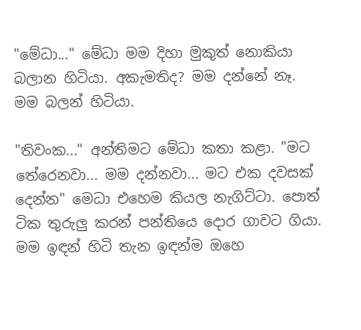"මේධා..." මේධා මම දිහා මුකුත් නොකියා බලාන හිටියා. අකැමතිද? මම දන්නේ නෑ. මම බලන් හිටියා.

"තිවංක..." අන්තිමට මේධා කතා කළා. "මට තේරෙනවා... මම දන්නවා... මට එක දවසක් දෙන්න" මෙධා එහෙම කියල නැගිට්ටා. පොත් ටික තුරුලු කරන් පන්තියෙ දොර ගාවට ගියා. මම ඉඳන් හිටි තැන ඉඳන්ම ඔහෙ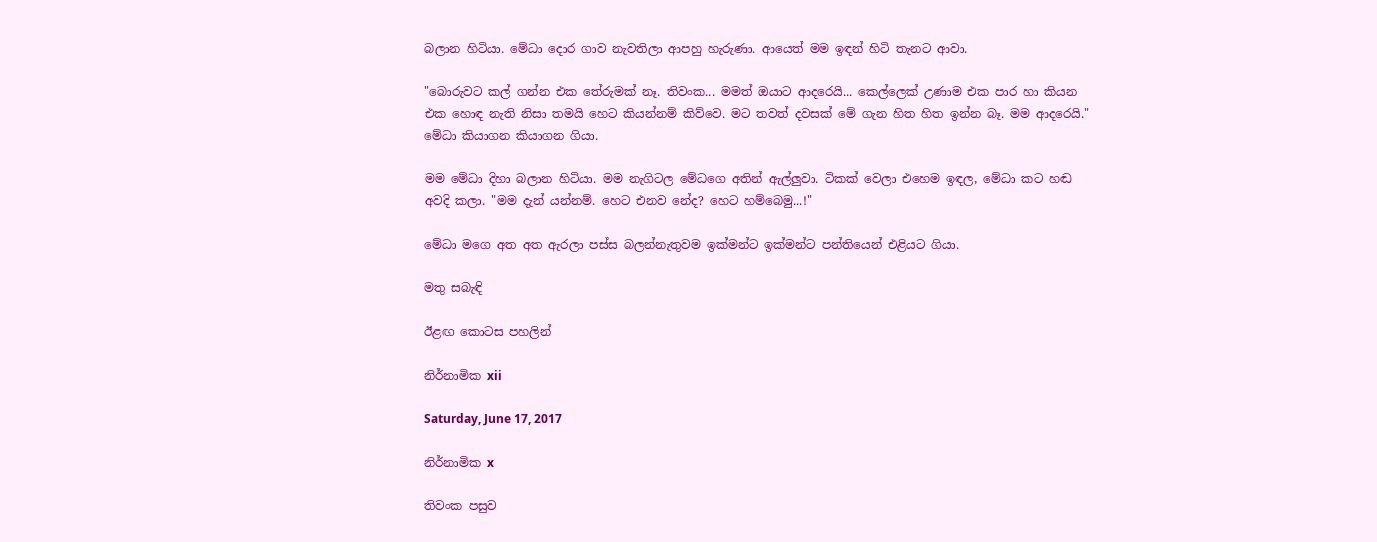බලාන හිටියා. මේධා දොර ගාව නැවතිලා ආපහු හැරුණා. ආයෙත් මම ඉඳන් හිටි තැනට ආවා.

"බොරුවට කල් ගන්න එක තේරුමක් නෑ. තිවංක... මමත් ඔයාට ආදරෙයි... කෙල්ලෙක් උණාම එක පාර හා කියන එක හොඳ නැති නිසා තමයි හෙට කියන්නම් කිව්වෙ. මට තවත් දවසක් මේ ගැන හිත හිත ඉන්න බෑ. මම ආදරෙයි." මේධා කියාගන කියාගන ගියා.

මම මේධා දිහා බලාන හිටියා. මම නැගිටල මේධගෙ අතින් ඇල්ලුවා. ටිකක් වෙලා එහෙම ඉඳල, මේධා කට හඬ අවදි කලා. "මම දැන් යන්නම්. හෙට එනව නේද? හෙට හම්බෙමු...!"

මේධා මගෙ අත අත ඇරලා පස්ස බලන්නැතුවම ඉක්මන්ට ඉක්මන්ට පන්තියෙන් එළියට ගියා.

මතු සබැඳි

ඊළඟ කොටස පහලින්

නිර්නාමික xii

Saturday, June 17, 2017

නිර්නාමික x

තිවංක පසුව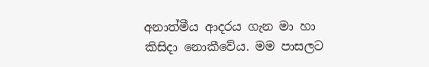අනාත්මීය ආදරය ගැන මා හා කිසිදා නොකීවේය. මම පාසලට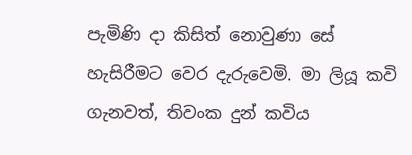පැමිණි දා කිසිත් නොවුණා සේ හැසිරීමට වෙර දැරුවෙමි. මා ලියූ කවි ගැනවත්, තිවංක දුන් කවිය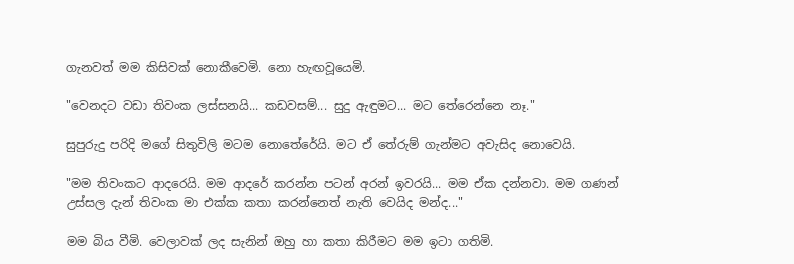ගැනවත් මම කිසිවක් නොකීවෙමි. නො හැඟවූයෙමි.

"වෙනදට වඩා තිවංක ලස්සනයි... කඩවසම්... සුදු ඇඳුමට... මට තේරෙන්නෙ නෑ."

සුපුරුදු පරිදි මගේ සිතුවිලි මටම නොතේරේයි. මට ඒ තේරුම් ගැන්මට අවැසිද නොවෙයි.

"මම තිවංකට ආදරෙයි. මම ආදරේ කරන්න පටන් අරන් ඉවරයි... මම ඒක දන්නවා. මම ගණන් උස්සල දැන් තිවංක මා එක්ක කතා කරන්නෙත් නැති වෙයිද මන්ද..."

මම බිය වීමි. වෙලාවක් ලද සැනින් ඔහු හා කතා කිරීමට මම ඉටා ගතිමි.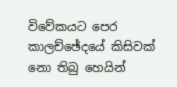විවේකයට පෙර කාලච්ඡේදයේ කිසිවක් නො තිබු හෙයින්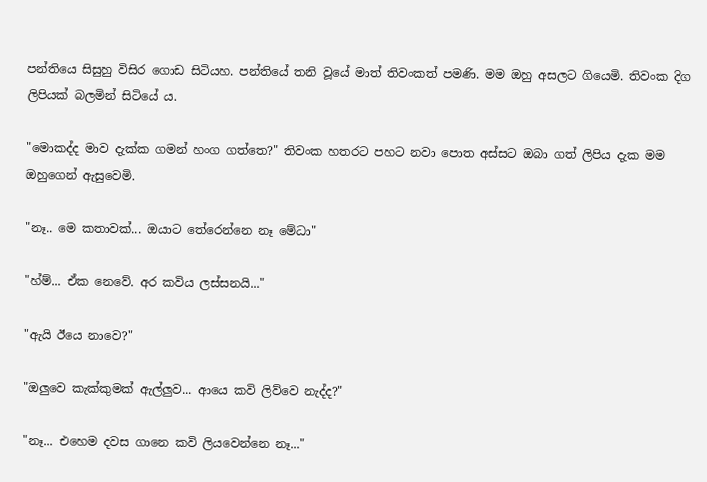පන්තියෙ සිසුහු විසිර ගොඩ සිටියහ. පන්තියේ තනි වූයේ මාත් තිවංකත් පමණි. මම ඔහු අසලට ගියෙමි. තිවංක දිග ලිපියක් බලමින් සිටියේ ය.

"මොකද්ද මාව දැක්ක ගමන් හංග ගත්තෙ?" තිවංක හතරට පහට නවා පොත අස්සට ඔබා ගත් ලිපිය දැක මම ඔහුගෙන් ඇසුවෙමි.

"නෑ.. මෙ කතාවක්... ඔයාට තේරෙන්නෙ නෑ මේධා"

"හ්ම්... ඒක නෙවේ. අර කවිය ලස්සනයි..."

"ඇයි ඊයෙ නාවෙ?"

"ඔලුවෙ කැක්කුමක් ඇල්ලුව... ආයෙ කවි ලිව්වෙ නැද්ද?"

"නෑ... එහෙම දවස ගානෙ කවි ලියවෙන්නෙ නෑ..."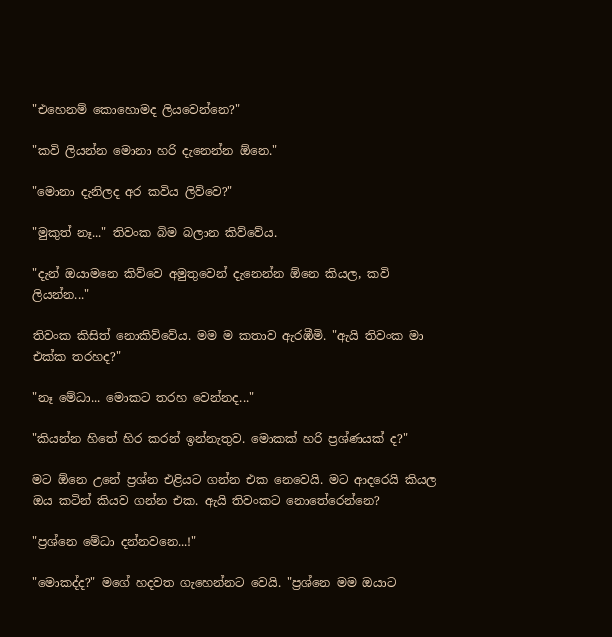"එහෙනම් කොහොමද ලියවෙන්නෙ?"

"කවි ලියන්න මොනා හරි දැනෙන්න ඕනෙ."

"මොනා දැනිලද අර කවිය ලිව්වෙ?"

"මුකුත් නෑ..." තිවංක බිම බලාන කිව්වේය.

"දැන් ඔයාමනෙ කිව්වෙ අමුතුවෙන් දැනෙන්න ඕනෙ කියල, කවි ලියන්න..."

තිවංක කිසිත් නොකිව්වේය. මම ම කතාව ඇරඹීමි. "ඇයි තිවංක මා එක්ක තරහද?"

"නෑ මේධා... මොකට තරහ වෙන්නද..."

"කියන්න හිතේ හිර කරන් ඉන්නැතුව. මොකක් හරි ප්‍රශ්ණයක් ද?"

මට ඕනෙ උනේ ප්‍රශ්න එළියට ගන්න එක නෙවෙයි. මට ආදරෙයි කියල ඔය කටින් කියව ගන්න එක. ඇයි තිවංකට නොතේරෙන්නෙ?

"ප්‍රශ්නෙ මේධා දන්නවනෙ...!"

"මොකද්ද?" මගේ හදවත ගැහෙන්නට වෙයි. "ප්‍රශ්නෙ මම ඔයාට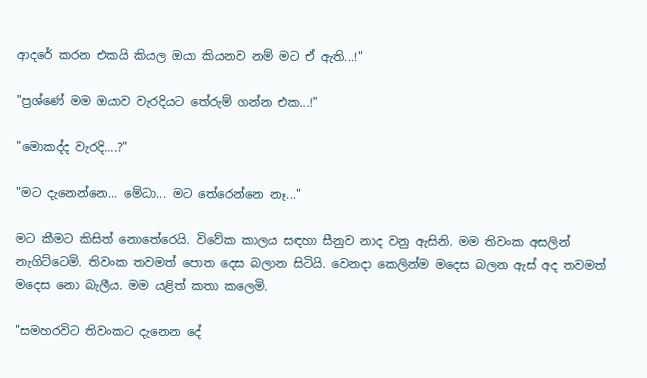ආදරේ කරන එකයි කියල ඔයා කියනව නම් මට ඒ ඇති...!"

"ප්‍රශ්ණේ මම ඔයාව වැරදියට තේරුම් ගන්න එක...!"

"මොකද්ද වැරදි....?"

"මට දැනෙන්නෙ... මේධා... මට තේරෙන්නෙ නෑ..."

මට කීමට කිසිත් නොතේරෙයි. විවේක කාලය සඳහා සීනුව නාද වනු ඇසිනි. මම තිවංක අසලින් නැගිට්ටෙමි. තිවංක තවමත් පොත දෙස බලාන සිටියි. වෙනදා කෙලින්ම මදෙස බලන ඇස් අද තවමත් මදෙස නො බැලීය. මම යළිත් කතා කලෙමි.

"සමහරවිට තිවංකට දැනෙන දේ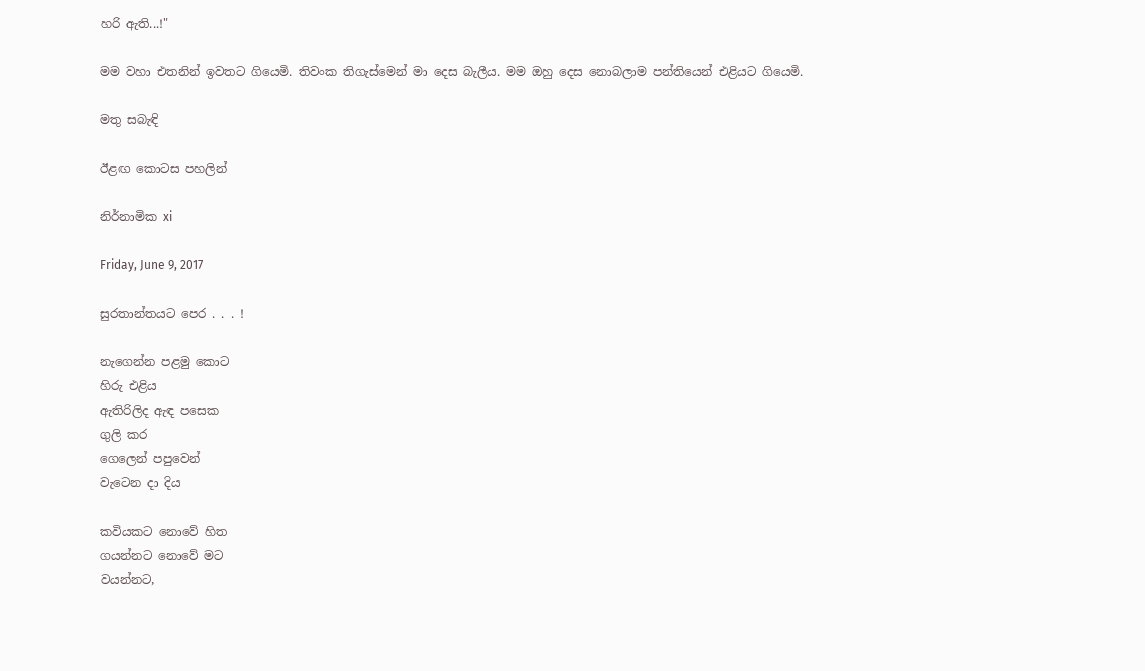හරි ඇති...!"

මම වහා එතනින් ඉවතට ගියෙමි. තිවංක තිගැස්මෙන් මා දෙස බැලීය. මම ඔහු දෙස නොබලාම පන්තියෙන් එළියට ගියෙමි.

මතු සබැඳි

ඊළඟ කොටස පහලින්

නිර්නාමික xi

Friday, June 9, 2017

සුරතාන්තයට පෙර . . . !

නැගෙන්න පළමු කොට
හිරු එළිය
ඇතිරිලිද ඇඳ පසෙක
ගුලි කර
ගෙලෙන් පපුවෙන්
වැටෙන දා දිය

කවියකට නොවේ හිත
ගයන්නට නොවේ මට
වයන්නට,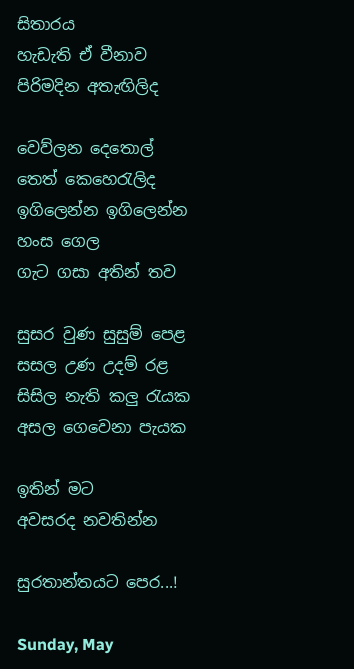සිතාරය
හැඩැති ඒ වීනාව
පිරිමදින අතැඟිලිද

වෙව්ලන දෙතොල්
තෙත් කෙහෙරැලිද
ඉගිලෙන්න ඉගිලෙන්න
හංස ගෙල
ගැට ගසා අතින් තව

සුසර වුණ සුසුම් පෙළ
සසල උණ උදම් රළ
සිසිල නැති කලු රැයක
අසල ගෙවෙනා පැයක

ඉතින් මට
අවසරද නවතින්න

සුරතාන්තයට පෙර...!

Sunday, May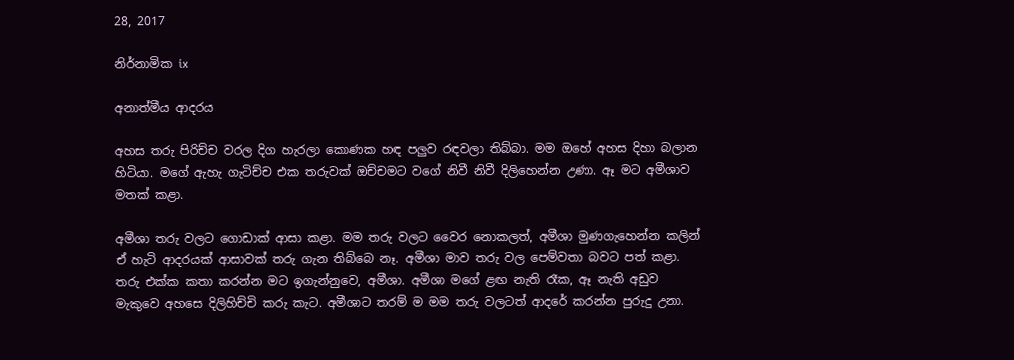28, 2017

නිර්නාමික ix

අනාත්මීය ආදරය

අහස තරු පිරිච්ච වරල දිග හැරලා කොණක හඳ පලුව රඳවලා තිබ්බා. මම ඔහේ අහස දිහා බලාන හිටියා. මගේ ඇහැ ගැටිච්ච එක තරුවක් ඔච්චමට වගේ නිවී නිවී දිලිහෙන්න උණා. ඈ මට අමීශාව මතක් කළා.

අමීශා තරු වලට ගොඩාක් ආසා කළා. මම තරු වලට වෛර නොකලත්, අමීශා මුණගැහෙන්න කලින් ඒ හැටි ආදරයක් ආසාවක් තරු ගැන තිබ්බෙ නෑ. අමීශා මාව තරු වල පෙම්වතා බවට පත් කළා. තරු එක්ක කතා කරන්න මට ඉගැන්නුවෙ, අමීශා. අමීශා මගේ ළඟ නැති රෑක, ඈ නැති අඩුව මැකුවෙ අහසෙ දිලිහිච්චි කරු කැට. අමීශාට තරම් ම මම තරු වලටත් ආදරේ කරන්න පුරුදු උනා.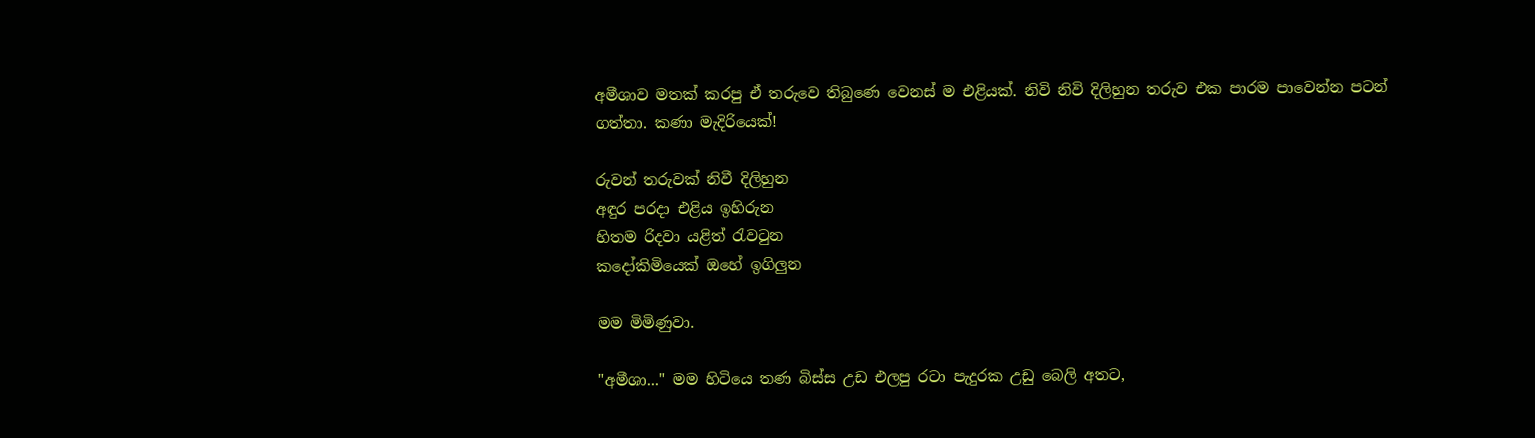අමීශාව මතක් කරපු ඒ තරුවෙ තිබුණෙ වෙනස් ම එළියක්. නිවි නිවි දිලිහුන තරුව එක පාරම පාවෙන්න පටන් ගත්තා. කණා මැදිරියෙක්!

රුවන් තරුවක් නිවී දිලිහුන
අඳුර පරදා එළිය ඉහිරුන
හිතම රිදවා යළිත් රැවටුන
කදෝකිමියෙක් ඔහේ ඉගිලුන

මම මිමිණුවා.

"අමීශා..." මම හිටියෙ තණ බිස්ස උඩ එලපු රටා පැදුරක උඩු බෙලි අතට,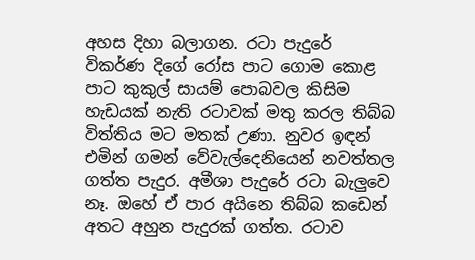අහස දිහා බලාගන. රටා පැදුරේ විකර්ණ දිගේ රෝස පාට ගොම කොළ පාට කුකුල් සායම් පොබවල කිසිම හැඩයක් නැති රටාවක් මතු කරල තිබ්බ විත්තිය මට මතක් උණා. නුවර ඉඳන් එමින් ගමන් වේවැල්දෙනියෙන් නවත්තල ගත්ත පැදුර. අමීශා පැදුරේ රටා බැලුවෙ නෑ. ඔහේ ඒ පාර අයිනෙ තිබ්බ කඩෙන් අතට අහුන පැදුරක් ගත්ත. රටාව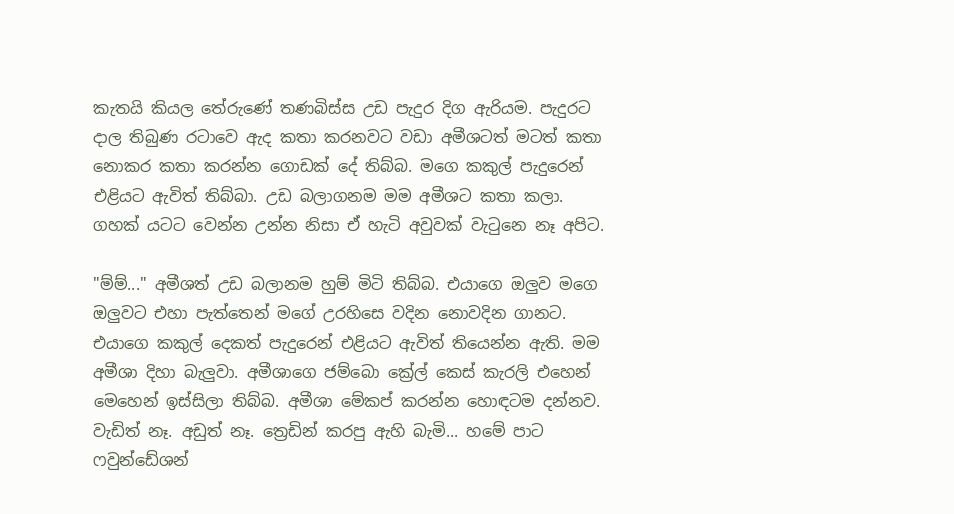කැතයි කියල තේරුණේ තණබිස්ස උඩ පැදුර දිග ඇරියම. පැදුරට දාල තිබුණ රටාවෙ ඇද කතා කරනවට වඩා අමීශටත් මටත් කතා නොකර කතා කරන්න ගොඩක් දේ තිබ්බ. මගෙ කකුල් පැදුරෙන් එළියට ඇවිත් තිබ්බා. උඩ බලාගනම මම අමීශට කතා කලා. ගහක් යටට වෙන්න උන්න නිසා ඒ හැටි අවුවක් වැටුනෙ නෑ අපිට.

"ම්ම්..." අමීශත් උඩ බලානම හුම් මිටි තිබ්බ. එයාගෙ ඔලුව මගෙ ඔලුවට එහා පැත්තෙන් මගේ උරහිසෙ වදින නොවදින ගානට. එයාගෙ කකුල් දෙකත් පැදුරෙන් එළියට ඇවිත් තියෙන්න ඇති. මම අමීශා දිහා බැලුවා. අමීශාගෙ ජම්බො ක්‍රේල් කෙස් කැරලි එහෙන් මෙහෙන් ඉස්සිලා තිබ්බ. අමීශා මේකප් කරන්න හොඳටම දන්නව. වැඩිත් නෑ. අඩුත් නෑ. ත්‍රෙඩින් කරපු ඇහි බැමි... හමේ පාට ෆවුන්ඩේශන්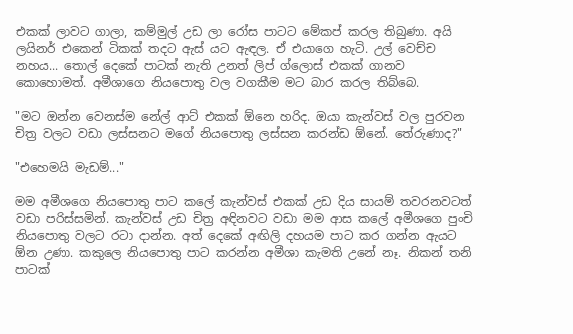එකක් ලාවට ගාලා, කම්මුල් උඩ ලා රෝස පාටට මේකප් කරල තිබුණා. අයි ලයිනර් එකෙන් ටිකක් තදට ඇස් යට ඇඳල. ඒ එයාගෙ හැටි. උල් වෙච්ච නහය... තොල් දෙකේ පාටක් නැති උනත් ලිප් ග්ලොස් එකක් ගානව කොහොමත්. අමීශාගෙ නියපොතු වල වගකීම මට බාර කරල තිබ්බෙ.

"මට ඔන්න වෙනස්ම නේල් ආට් එකක් ඕනෙ හරිද. ඔයා කැන්වස් වල පුරවන චිත්‍ර වලට වඩා ලස්සනට මගේ නියපොතු ලස්සන කරන්ඩ ඕනේ. තේරුණාද?"

"එහෙමයි මැඩම්..."

මම අමීශගෙ නියපොතු පාට කලේ කැන්වස් එකක් උඩ දිය සායම් තවරනවටත් වඩා පරිස්සමින්. කැන්වස් උඩ චිත්‍ර අඳිනවට වඩා මම ආස කලේ අමීශගෙ පුංචි නියපොතු වලට රටා දාන්න. අත් දෙකේ අඟිලි දහයම පාට කර ගන්න ඇයට ඕන උණා. කකුලෙ නියපොතු පාට කරන්න අමීශා කැමති උනේ නෑ. නිකන් තනි පාටක්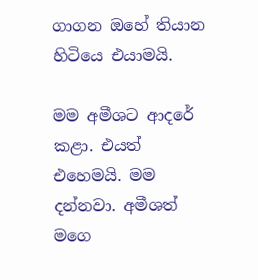ගාගන ඔහේ තියාන හිටියෙ එයාමයි.

මම අමීශට ආදරේ කළා. එයත් එහෙමයි. මම දන්නවා. අමීශත් මගෙ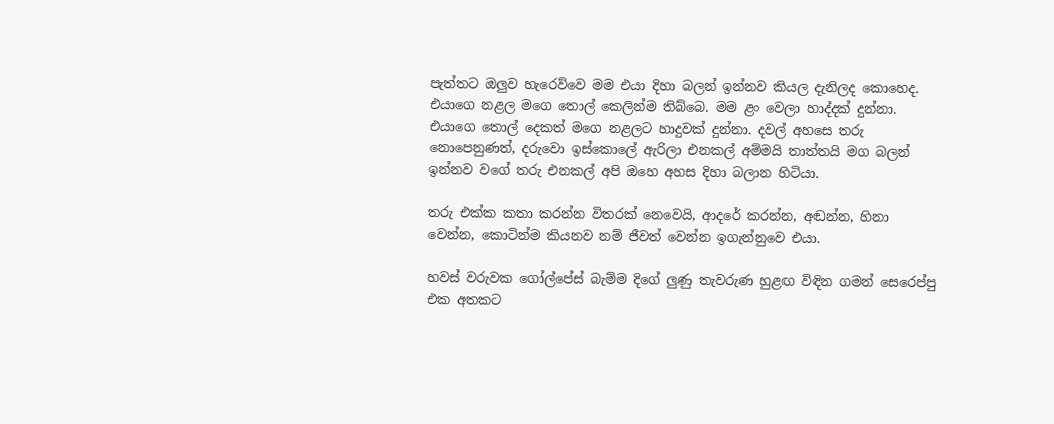පැත්තට ඔලුව හැරෙව්වෙ මම එයා දිහා බලන් ඉන්නව කියල දැනිලද කොහෙද. එයාගෙ නළල මගෙ තොල් කෙලින්ම තිබ්බෙ. මම ළං වෙලා හාද්දක් දුන්නා. එයාගෙ තොල් දෙකත් මගෙ නළලට හාදුවක් දුන්නා. දවල් අහසෙ තරු නොපෙනුණත්, දරුවො ඉස්කොලේ ඇරිලා එනකල් අම්මයි තාත්තයි මග බලන් ඉන්නව වගේ තරු එනකල් අපි ඔහෙ අහස දිහා බලාන හිටියා.

තරු එක්ක කතා කරන්න විතරක් නෙවෙයි, ආදරේ කරන්න, අඬන්න, හිනා වෙන්න, කොටින්ම කියනව නම් ජීවත් වෙන්න ඉගැන්නුවෙ එයා.

හවස් වරුවක ගෝල්පේස් බැම්ම දිගේ ලුණු තැවරුණ හුළඟ විඳින ගමන් සෙරෙප්පු එක අතකට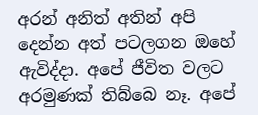අරන් අනිත් අතින් අපි දෙන්න අත් පටලගන ඔහේ ඇවිද්දා. අපේ ජීවිත වලට අරමුණක් තිබ්බෙ නෑ. අපේ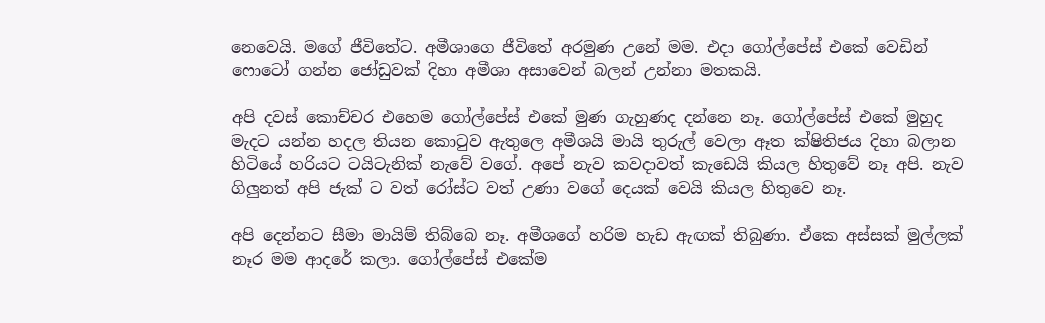නෙවෙයි. මගේ ජීවිතේට. අමීශාගෙ ජීවිතේ අරමුණ උනේ මම. එදා ගෝල්පේස් එකේ වෙඩින් ෆොටෝ ගන්න ජෝඩුවක් දිහා අමීශා අසාවෙන් බලන් උන්නා මතකයි.

අපි දවස් කොච්චර එහෙම ගෝල්පේස් එකේ මුණ ගැහුණද දන්නෙ නෑ. ගෝල්පේස් එකේ මුහුද මැදට යන්න හදල තියන කොටුව ඇතුලෙ අමීශයි මායි තුරුල් වෙලා ඈත ක්ෂිතිජය දිහා බලාන හිටියේ හරියට ටයිටැනික් නැවේ වගේ. අපේ නැව කවදාවත් කැඩෙයි කියල හිතුවේ නෑ අපි. නැව ගිලුනත් අපි ජැක් ට වත් රෝස්ට වත් උණා වගේ දෙයක් වෙයි කියල හිතුවෙ නෑ.

අපි දෙන්නට සීමා මායිම් තිබ්බෙ නෑ. අමීශගේ හරිම හැඩ ඇඟක් තිබුණා. ඒකෙ අස්සක් මුල්ලක් නෑර මම ආදරේ කලා. ගෝල්පේස් එකේම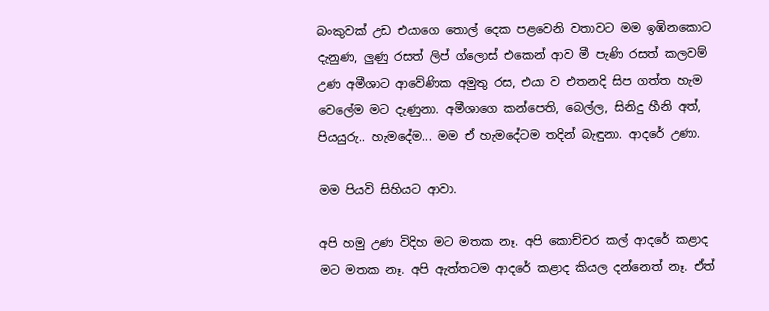බංකුවක් උඩ එයාගෙ තොල් දෙක පළවෙනි වතාවට මම ඉඹිනකොට දැනුණ, ලුණු රසත් ලිප් ග්ලොස් එකෙන් ආව මී පැණි රසත් කලවම් උණ අමීශාට ආවේණික අමුතු රස, එයා ව එතනදි සිප ගත්ත හැම වෙලේම මට දැණුනා. අමීශාගෙ කන්පෙති, බෙල්ල, සිනිදු හීනි අත්, පියයුරු.. හැමදේම... මම ඒ හැමදේටම තදින් බැඳුනා. ආදරේ උණා.

මම පියවි සිහියට ආවා.

අපි හමු උණ විදිහ මට මතක නෑ. අපි කොච්චර කල් ආදරේ කළාද මට මතක නෑ. අපි ඇත්තටම ආදරේ කළාද කියල දන්නෙත් නෑ. ඒත්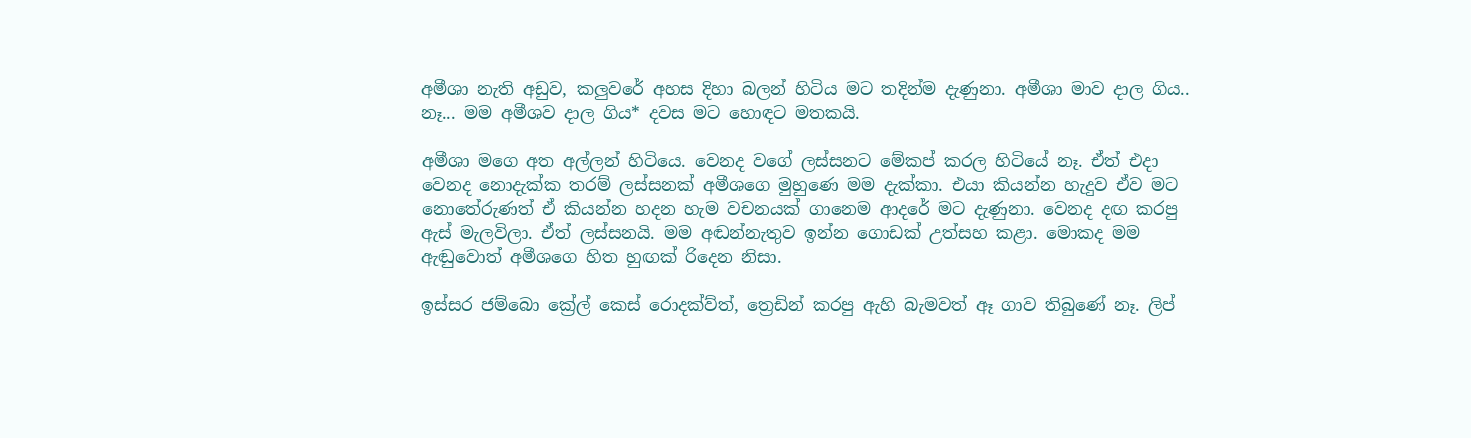අමීශා නැති අඩුව, කලුවරේ අහස දිහා බලන් හිටිය මට තදින්ම දැණුනා. අමීශා මාව දාල ගිය.. නෑ... මම අමීශව දාල ගිය* දවස මට හොඳට මතකයි.

අමීශා මගෙ අත අල්ලන් හිටියෙ. වෙනද වගේ ලස්සනට මේකප් කරල හිටියේ නෑ. ඒත් එදා වෙනද නොදැක්ක තරම් ලස්සනක් අමීශගෙ මුහුණෙ මම දැක්කා. එයා කියන්න හැදුව ඒව මට නොතේරුණත් ඒ කියන්න හදන හැම වචනයක් ගානෙම ආදරේ මට දැණුනා. වෙනද දඟ කරපු ඇස් මැලවිලා. ඒත් ලස්සනයි. මම අඬන්නැතුව ඉන්න ගොඩක් උත්සහ කළා. මොකද මම ඇඬුවොත් අමීශගෙ හිත හුඟක් රිදෙන නිසා.

ඉස්සර ජම්බො ක්‍රේල් කෙස් රොදක්ව්ත්, ත්‍රෙඩින් කරපු ඇහි බැමවත් ඈ ගාව තිබුණේ නෑ. ලිප්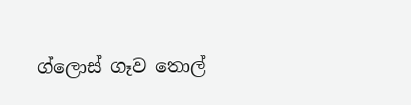ග්ලොස් ගෑව තොල්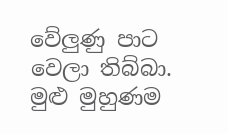වේලුණු පාට වෙලා තිබ්බා. මුළු මුහුණම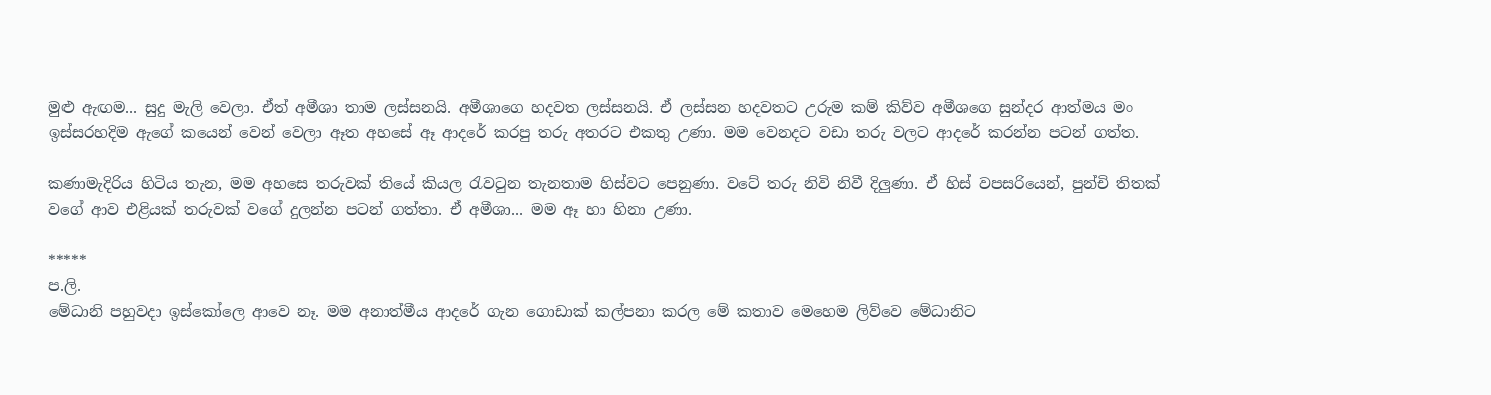මුළු ඇඟම... සුදු මැලි වෙලා. ඒත් අමීශා තාම ලස්සනයි. අමීශාගෙ හදවත ලස්සනයි. ඒ ලස්සන හදවතට උරුම කම් කිව්ව අමීශගෙ සුන්දර ආත්මය මං ඉස්සරහදිම ඇගේ කයෙන් වෙන් වෙලා ඈත අහසේ ඈ ආදරේ කරපු තරු අතරට එකතු උණා. මම වෙනදට වඩා තරු වලට ආදරේ කරන්න පටන් ගත්ත.

කණාමැදිරිය හිටිය තැන, මම අහසෙ තරුවක් තියේ කියල රැවටුන තැනතාම හිස්වට පෙනුණා. වටේ තරු නිවි නිවී දිලුණා. ඒ හිස් වපසරියෙන්, පුන්චි තිතක් වගේ ආව එළියක් තරුවක් වගේ දුලන්න පටන් ගත්තා. ඒ අමීශා... මම ඈ හා හිනා උණා.

*****
ප.ලි.
මේධානි පහුවදා ඉස්කෝලෙ ආවෙ නෑ. මම අනාත්මීය ආදරේ ගැන ගොඩාක් කල්පනා කරල මේ කතාව මෙහෙම ලිව්වෙ මේධානිට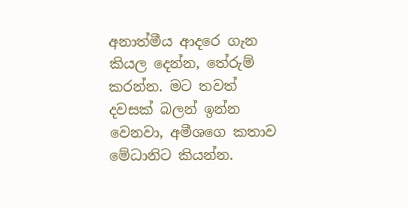අනාත්මීය ආදරෙ ගැන කියල දෙන්න, තේරුම් කරන්න. මට තවත් දවසක් බලන් ඉන්න වෙනවා, අමීශගෙ කතාව මේධානිට කියන්න.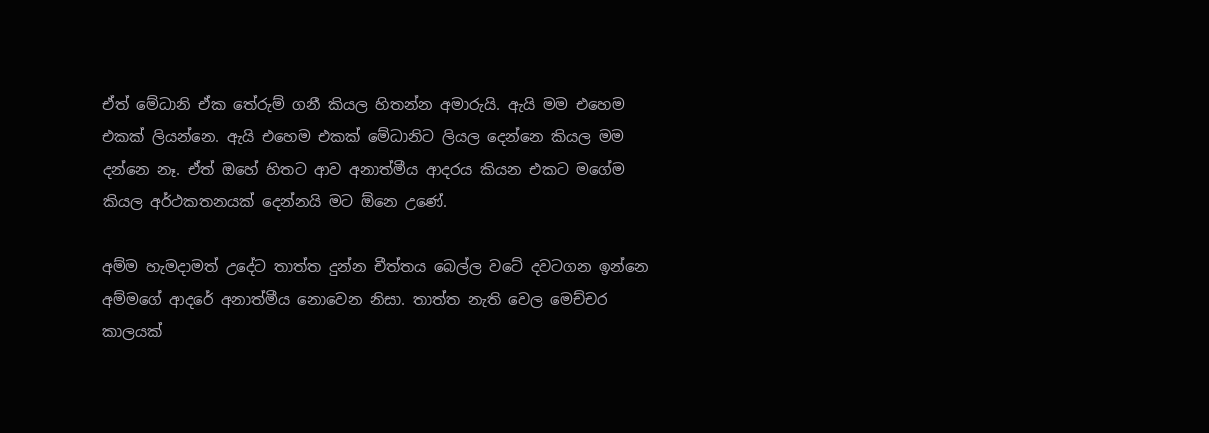ඒත් මේධානි ඒක තේරුම් ගනී කියල හිතන්න අමාරුයි. ඇයි මම එහෙම එකක් ලියන්නෙ. ඇයි එහෙම එකක් මේධානිට ලියල දෙන්නෙ කියල මම දන්නෙ නෑ. ඒත් ඔහේ හිතට ආව අනාත්මීය ආදරය කියන එකට මගේම කියල අර්ථකතනයක් දෙන්නයි මට ඕනෙ උණේ.

අම්ම හැමදාමත් උදේට තාත්ත දුන්න චීත්තය බෙල්ල වටේ දවටගන ඉන්නෙ අම්මගේ ආදරේ අනාත්මීය නොවෙන නිසා. තාත්ත නැති වෙල මෙච්චර කාලයක්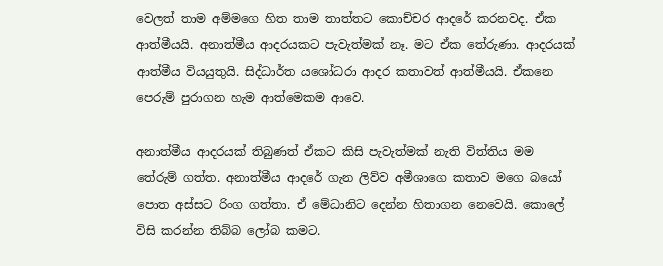වෙලත් තාම අම්මගෙ හිත තාම තාත්තට කොච්චර ආදරේ කරනවද. ඒක ආත්මීයයි. අනාත්මීය ආදරයකට පැවැත්මක් නෑ. මට ඒක තේරුණා. ආදරයක් ආත්මීය වියයුතුයි. සිද්ධාර්ත යශෝධරා ආදර කතාවත් ආත්මීයයි. ඒකනෙ පෙරුම් පුරාගන හැම ආත්මෙකම ආවෙ.

අනාත්මීය ආදරයක් තිබුණත් ඒකට කිසි පැවැත්මක් නැති විත්තිය මම තේරුම් ගත්ත. අනාත්මීය ආදරේ ගැන ලිව්ව අමීශාගෙ කතාව මගෙ බයෝ පොත අස්සට රිංග ගත්තා. ඒ මේධානිට දෙන්න හිතාගන නෙවෙයි. කොලේ විසි කරන්න තිබ්බ ලෝබ කමට.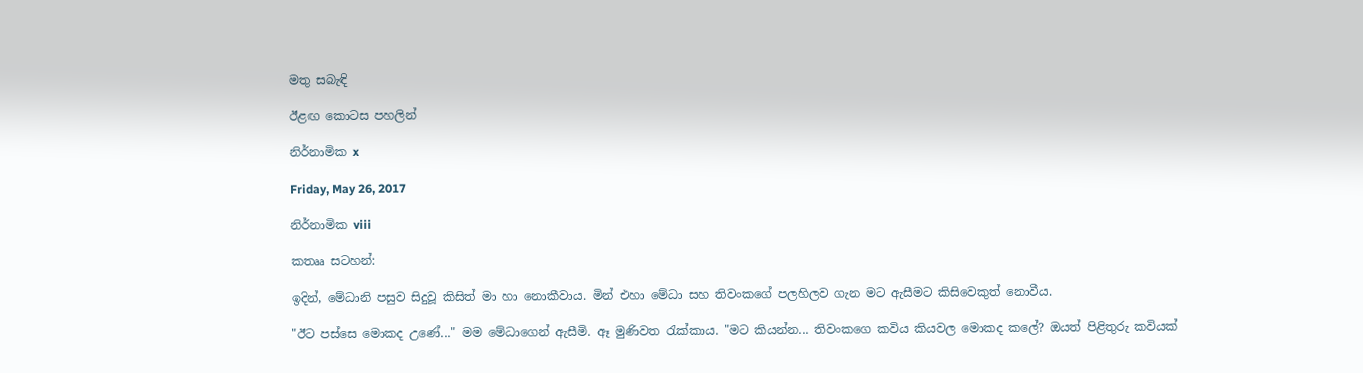මතු සබැඳි

ඊළඟ කොටස පහලින්

නිර්නාමික x

Friday, May 26, 2017

නිර්නාමික viii

කතෲ සටහන්:

ඉදින්, මේධානි පසුව සිදුවූ කිසිත් මා හා නොකීවාය. මින් එහා මේධා සහ තිවංකගේ පලහිලව ගැන මට ඇසීමට කිසිවෙකුත් නොවීය.

"ඊට පස්සෙ මොකද උණේ..." මම මේධාගෙන් ඇසීමි. ඈ මුණිවත රැක්කාය. "මට කියන්න... තිවංකගෙ කවිය කියවල මොකද කලේ? ඔයත් පිළිතුරු කවියක්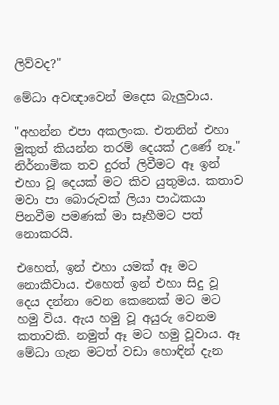ලිව්වද?"

මේධා අවඥාවෙන් මදෙස බැලුවාය.

"අහන්න එපා අකලංක. එතනින් එහා මුකුත් කියන්න තරම් දෙයක් උණේ නෑ." නිර්නාමික තව දුරත් ලිවීමට ඈ ඉන් එහා වූ දෙයක් මට කිව යුතුමය. කතාව මවා පා බොරුවක් ලියා පාඨකයා පිනවීම පමණක් මා සෑහීමට පත් නොකරයි.

එහෙත්, ඉන් එහා යමක් ඈ මට නොකීවාය. එහෙත් ඉන් එහා සිදු වූ දෙය දන්නා වෙන කෙනෙක් මට මට හමු විය. ඇය හමු වූ අයුරු වෙනම කතාවකි. නමුත් ඈ මට හමු වූවාය. ඈ මේධා ගැන මටත් වඩා හොඳින් දැන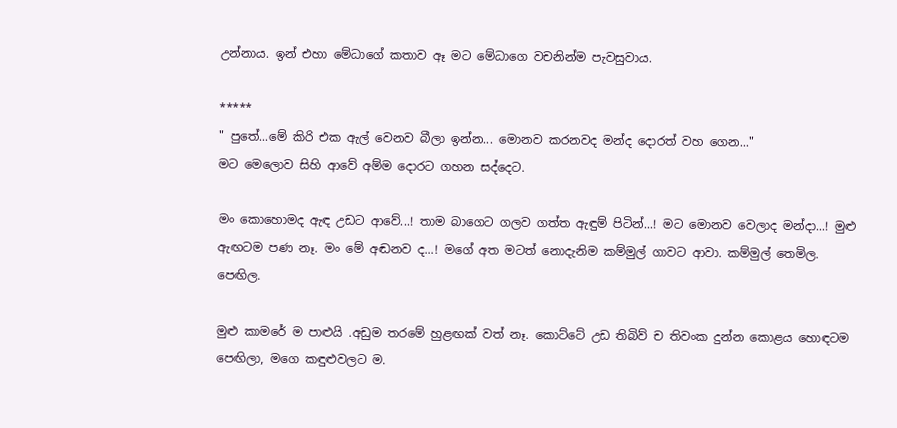උන්නාය. ඉන් එහා මේධාගේ කතාව ඈ මට මේධාගෙ වචනින්ම පැවසුවාය.

*****
" පුතේ...මේ කිරි එක ඇල් වෙනව බීලා ඉන්න... මොනව කරනවද මන්ද දොරත් වහ ගෙන..."
මට මෙලොව සිහි ආවේ අම්ම දොරට ගහන සද්දෙට.

මං කොහොමද ඇඳ උඩට ආවේ...! තාම බාගෙට ගලව ගත්ත ඇඳුම් පිටින්...! මට මොනව වෙලාද මන්දා...! මුළු ඇඟටම පණ නෑ. මං මේ අඬනව ද...! මගේ අත මටත් නොදැනිම කම්මුල් ගාවට ආවා. කම්මුල් තෙමිල. පෙඟිල.

මුළු කාමරේ ම පාළුයි .අඩුම තරමේ හුළඟක් වත් නෑ. කොට්ටේ උඩ තිබිව් ච තිවංක දුන්න කොළය හොඳටම පෙඟිලා, මගෙ කඳුළුවලට ම.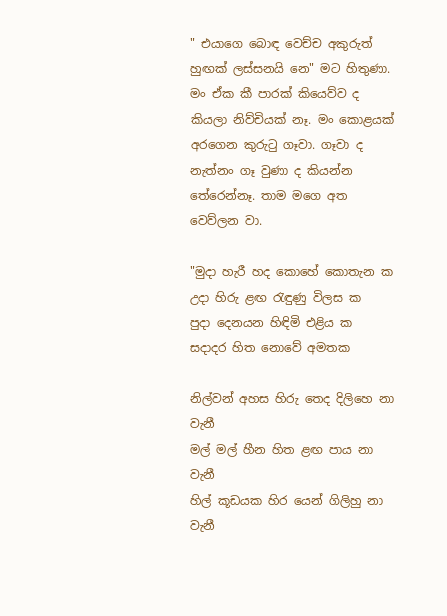" එයාගෙ බොඳ වෙච්ච අකුරුත් හුඟක් ලස්සනයි නෙ" මට හිතුණා. මං ඒක කී පාරක් කියෙව්ව ද කියලා නිව්චියක් නෑ. මං කොළයක් අරගෙන කුරුටු ගෑවා. ගෑවා ද නැත්නං ගෑ වුණා ද කියන්න තේරෙන්නෑ. තාම මගෙ අත වෙව්ලන වා.

"මුදා හැරී හද කොහේ කොතැන ක
උදා හිරු ළඟ රැඳුණු විලස ක
පුදා දෙනයන හිඳිමි එළිය ක
සදාදර හිත නොවේ අමතක

නිල්වන් අහස හිරු තෙද දිලිහෙ නා වැනී
මල් මල් හීන හිත ළඟ පාය නා වැනී
හිල් කූඩයක හිර යෙන් ගිලිහු නා වැනී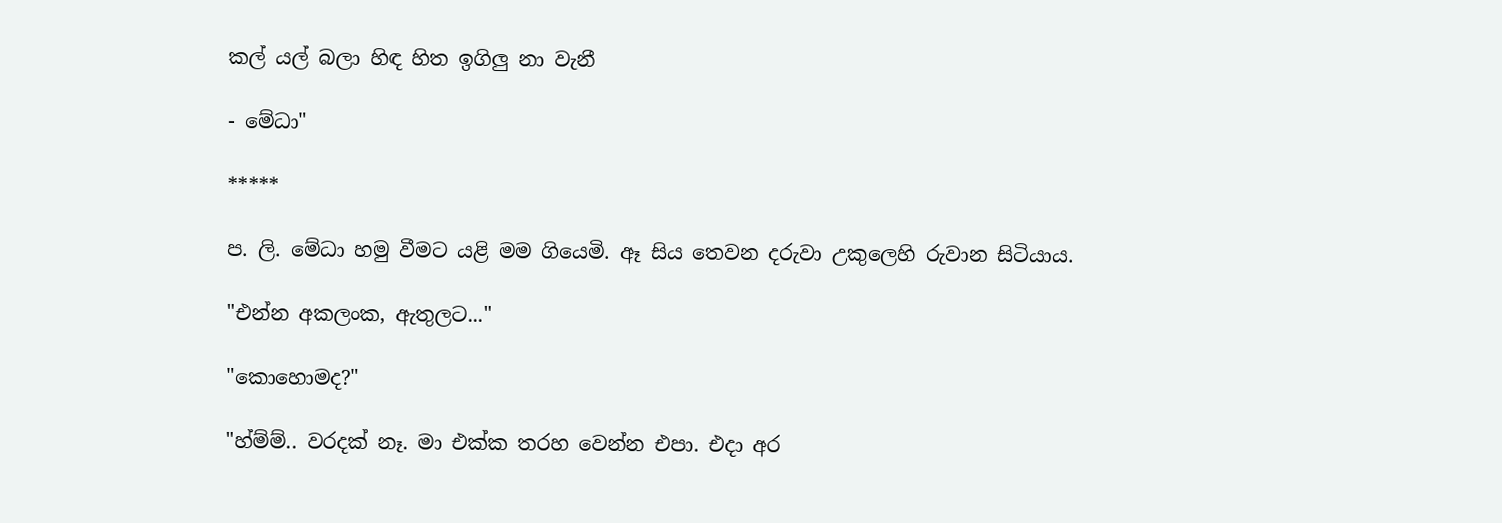කල් යල් බලා හිඳ හිත ඉගිලු නා වැනී

- මේධා"

*****

ප. ලි. මේධා හමු වීමට යළි මම ගියෙමි. ඈ සිය තෙවන දරුවා උකුලෙහි රුවාන සිටියාය.

"එන්න අකලංක, ඇතුලට..."

"කොහොමද?"

"හ්ම්ම්.. වරදක් නෑ. මා එක්ක තරහ වෙන්න එපා. එදා අර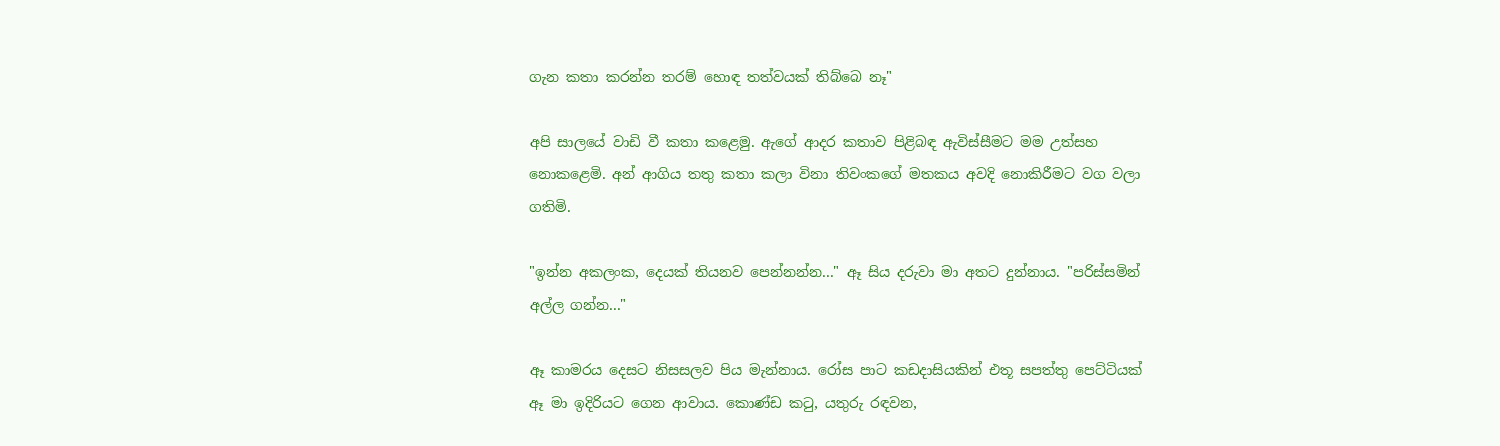ගැන කතා කරන්න තරම් හොඳ තත්වයක් තිබ්බෙ නෑ"

අපි සාලයේ වාඩි වී කතා කළෙමු. ඇගේ ආදර කතාව පිළිබඳ ඇවිස්සීමට මම උත්සහ නොකළෙමි. අන් ආගිය තතු කතා කලා විනා තිවංකගේ මතකය අවදි නොකිරීමට වග වලා ගතිමි.

"ඉන්න අකලංක, දෙයක් තියනව පෙන්නන්න..." ඈ සිය දරුවා මා අතට දුන්නාය. "පරිස්සමින් අල්ල ගන්න..."

ඈ කාමරය දෙසට නිසසලව පිය මැන්නාය. රෝස පාට කඩදාසියකින් එතූ සපත්තු පෙට්ටියක් ඈ මා ඉදිරියට ගෙන ආවාය. කොණ්ඩ කටු, යතුරු රඳවන,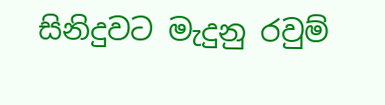සිනිදුවට මැදුනු රවුම්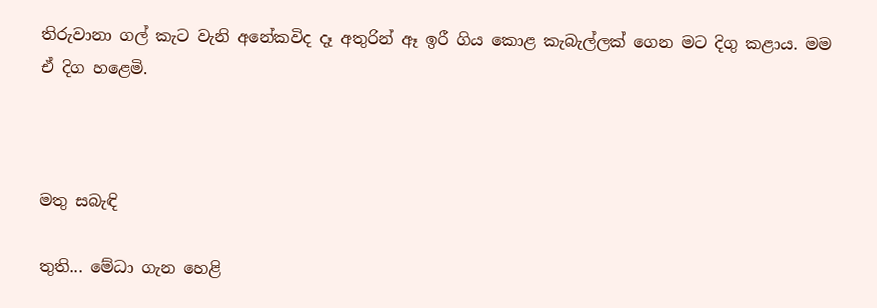තිරුවානා ගල් කැට වැනි අනේකවිද දෑ අතුරින් ඈ ඉරී ගිය කොළ කැබැල්ලක් ගෙන මට දිගු කළාය. මම ඒ දිග හළෙමි.



මතු සබැඳි

තුති... මේධා ගැන හෙළි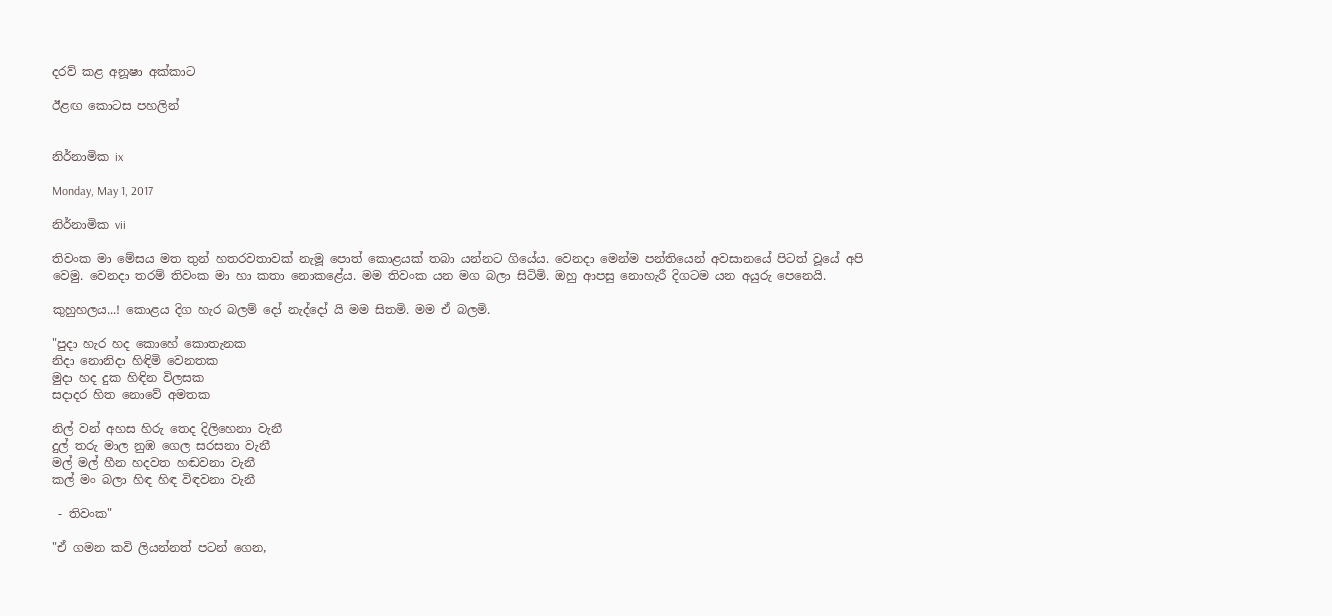දරව් කළ අනූෂා අක්කාට

ඊළඟ කොටස පහලින්


නිර්නාමික ix

Monday, May 1, 2017

නිර්නාමික vii

තිවංක මා මේසය මත තුන් හතරවතාවක් නැමූ පොත් කොළයක් තබා යන්නට ගියේය. වෙනදා මෙන්ම පන්තියෙන් අවසානයේ පිටත් වූයේ අපි වෙමු. වෙනදා තරම් තිවංක මා හා කතා නොකළේය. මම තිවංක යන මග බලා සිටිමි. ඔහු ආපසු නොහැරී දිගටම යන අයුරු පෙනෙයි.

කුහුහලය...! කොළය දිග හැර බලම් දෝ නැද්දෝ යි මම සිතමි. මම ඒ බලමි.

"පුදා හැර හද කොහේ කොතැනක
නිදා නොනිදා හිඳිමි වෙනතක
මුදා හද දුක හිඳින විලසක
සදාදර හිත නොවේ අමතක

නිල් වන් අහස හිරු තෙද දිලිහෙනා වැනී
දුල් තරු මාල නුඹ ගෙල සරසනා වැනී
මල් මල් හීන හදවත හඬවනා වැනී
කල් මං බලා හිඳ හිඳ විඳවනා වැනී

 - තිවංක"

"ඒ ගමන කවි ලියන්නත් පටන් ගෙන,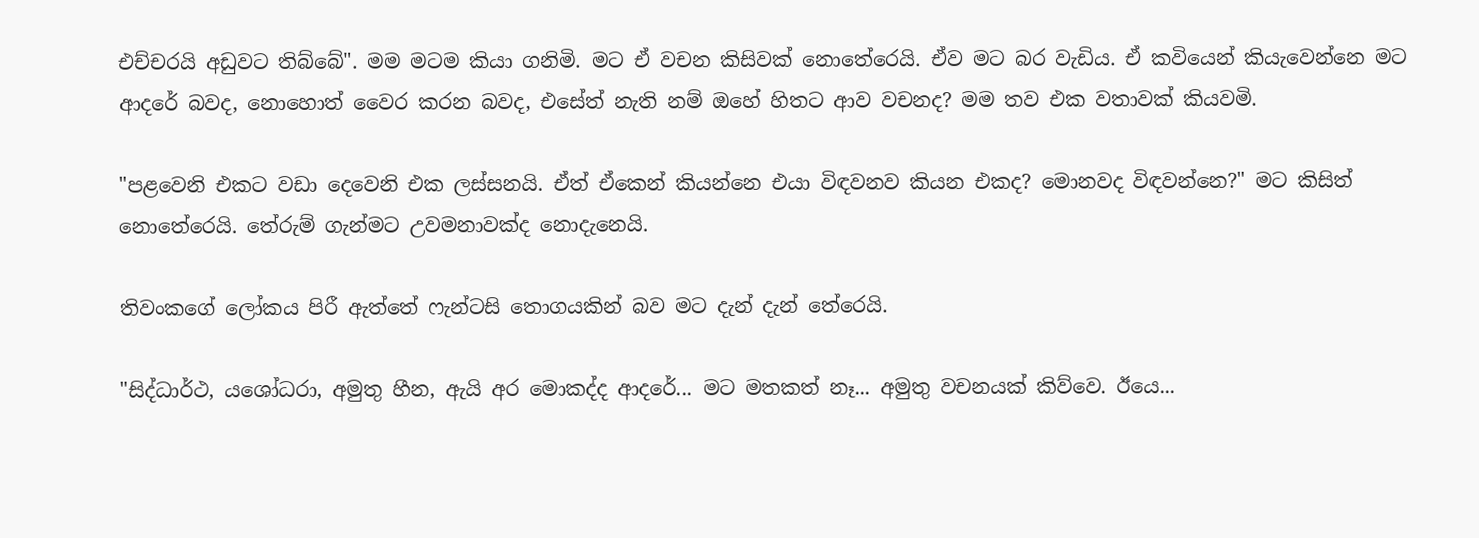එච්චරයි අඩුවට තිබ්බේ". මම මටම කියා ගනිමි. මට ඒ වචන කිසිවක් නොතේරෙයි. ඒව මට බර වැඩිය. ඒ කවියෙන් කියැවෙන්නෙ මට ආදරේ බවද, නොහොත් වෛර කරන බවද, එසේත් නැති නම් ඔහේ හිතට ආව වචනද? මම තව එක වතාවක් කියවමි.

"පළවෙනි එකට වඩා දෙවෙනි එක ලස්සනයි. ඒත් ඒකෙන් කියන්නෙ එයා විඳවනව කියන එකද? මොනවද විඳවන්නෙ?" මට කිසිත් නොතේරෙයි. තේරුම් ගැන්මට උවමනාවක්ද නොදැනෙයි.

තිවංකගේ ලෝකය පිරී ඇත්තේ ෆැන්ටසි තොගයකින් බව මට දැන් දැන් තේරෙයි.

"සිද්ධාර්ථ, යශෝධරා, අමුතු හීන, ඇයි අර මොකද්ද ආදරේ... මට මතකත් නෑ... අමුතු වචනයක් කිව්වෙ. ඊයෙ...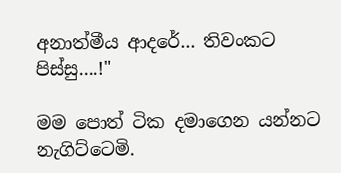අනාත්මීය ආදරේ... තිවංකට පිස්සු....!"

මම පොත් ටික දමාගෙන යන්නට නැගිට්ටෙමි.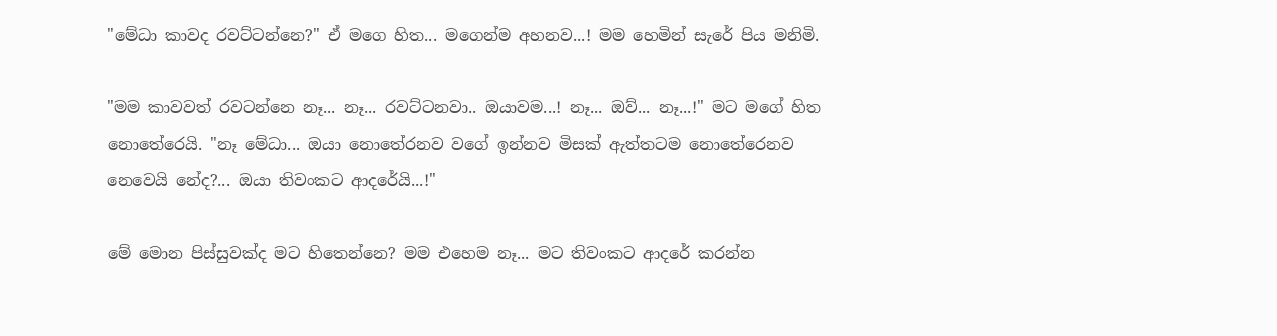"මේධා කාවද රවට්ටන්නෙ?" ඒ මගෙ හිත... මගෙන්ම අහනව...! මම හෙමින් සැරේ පිය මනිමි.

"මම කාවවත් රවටන්නෙ නෑ... නෑ... රවට්ටනවා.. ඔයාවම...! නෑ... ඔව්... නෑ...!" මට මගේ හිත නොතේරෙයි. "නෑ මේධා... ඔයා නොතේරනව වගේ ඉන්නව මිසක් ඇත්තටම නොතේරෙනව නෙවෙයි නේද?... ඔයා තිවංකට ආදරේයි...!"

මේ මොන පිස්සුවක්ද මට හිතෙන්නෙ? මම එහෙම නෑ... මට තිවංකට ආදරේ කරන්න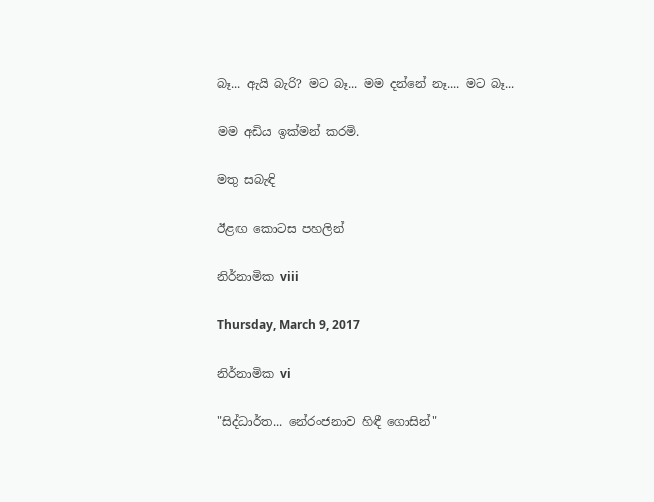බෑ... ඇයි බැරි? මට බෑ... මම දන්නේ නෑ.... මට බෑ...

මම අඩිය ඉක්මන් කරමි.

මතු සබැඳි

ඊළඟ කොටස පහලින්

නිර්නාමික viii

Thursday, March 9, 2017

නිර්නාමික vi

"සිද්ධාර්ත... නේරංජනාව හිඳී ගොසින්"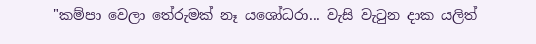"කම්පා වෙලා තේරුමක් නෑ යශෝධරා... වැසි වැටුන දාක යලිත්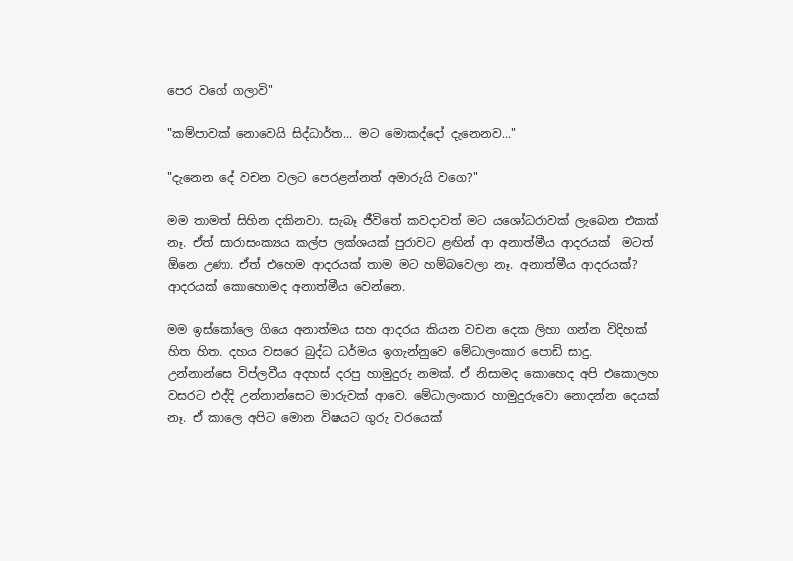පෙර වගේ ගලාවි"

"කම්පාවක් නොවෙයි සිද්ධාර්ත... මට මොකද්දෝ දැනෙනව..."

"දැනෙන දේ වචන වලට පෙරළන්නත් අමාරුයි වගෙ?"

මම තාමත් සිහින දකිනවා. සැබෑ ජීවිතේ කවදාවත් මට යශෝධරාවක් ලැබෙන එකක් නෑ. ඒත් සාරාසංක්‍යය කල්ප ලක්ශයක් පුරාවට ළඟින් ආ අනාත්මීය ආදරයක්  මටත් ඕනෙ උණා. ඒත් එහෙම ආදරයක් තාම මට හම්බවෙලා නෑ. අනාත්මීය ආදරයක්? ආදරයක් කොහොමද අනාත්මීය වෙන්නෙ.

මම ඉස්කෝලෙ ගියෙ අනාත්මය සහ ආදරය කියන වචන දෙක ලිහා ගන්න විදිහක් හිත හිත. දහය වසරෙ බුද්ධ ධර්මය ඉගැන්නුවෙ මේධාලංකාර පොඩි සාදු. උන්නාන්සෙ විප්ලවීය අදහස් දරපු හාමුදුරු නමක්. ඒ නිසාමද කොහෙද අපි එකොලහ වසරට එද්දි උන්නාන්සෙට මාරුවක් ආවෙ. මේධාලංකාර හාමුදුරුවො නොදන්න දෙයක් නෑ. ඒ කාලෙ අපිට මොන විෂයට ගුරු වරයෙක්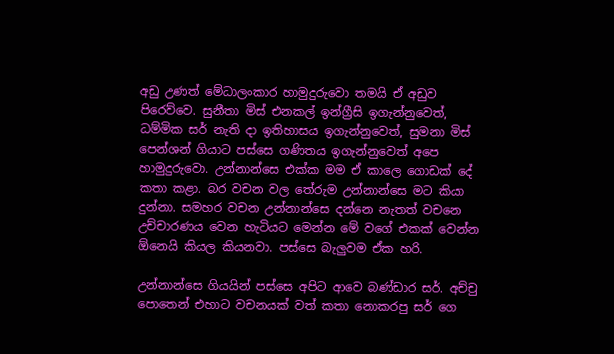අඩු උණත් මේධාලංකාර හාමුදුරුවො තමයි ඒ අඩුව පිරෙව්වෙ. සුනීතා මිස් එනකල් ඉන්ග්‍රීසි ඉගැන්නුවෙත්, ධම්මික සර් නැති දා ඉතිහාසය ඉගැන්නුවෙත්, සුමනා මිස් පෙන්ශන් ගියාට පස්සෙ ගණිතය ඉගැන්නුවෙත් අපෙ හාමුදුරුවො. උන්නාන්සෙ එක්ක මම ඒ කාලෙ ගොඩක් දේ කතා කළා. බර වචන වල තේරුම උන්නාන්සෙ මට කියා දුන්නා. සමහර වචන උන්නාන්සෙ දන්නෙ නැතත් වචනෙ උච්චාරණය වෙන හැටියට මෙන්න මේ වගේ එකක් වෙන්න ඕනෙයි කියල කියනවා. පස්සෙ බැලුවම ඒක හරි.

උන්නාන්සෙ ගියයින් පස්සෙ අපිට ආවෙ බණ්ඩාර සර්. අච්චු පොතෙන් එහාට වචනයක් වත් කතා නොකරපු සර් ගෙ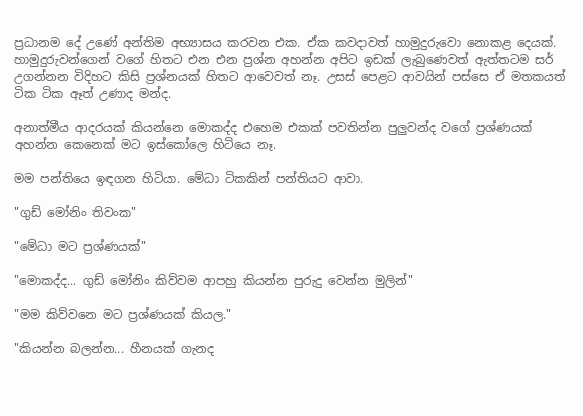ප්‍රධානම දේ උණේ අන්තිම අභ්‍යාසය කරවන එක. ඒක කවදාවත් හාමුදුරුවො නොකළ දෙයක්. හාමුදුරුවන්ගෙන් වගේ හිතට එන එන ප්‍රශ්න අහන්න අපිට ඉඩක් ලැබුණෙවත් ඇත්තටම සර් උගන්නන විදිහට කිසි ප්‍රශ්නයක් හිතට ආවෙවත් නෑ. උසස් පෙළට ආවයින් පස්සෙ ඒ මතකයත් ටික ටික ඈත් උණාද මන්ද.

අනාත්මීය ආදරයක් කියන්නෙ මොකද්ද එහෙම එකක් පවතින්න පුලුවන්ද වගේ ප්‍රශ්ණයක් අහන්න කෙනෙක් මට ඉස්කෝලෙ හිටියෙ නෑ.

මම පන්තියෙ ඉඳගන හිටියා. මේධා ටිකකින් පන්තියට ආවා.

"ගුඩ් මෝනිං තිවංක"

"මේධා මට ප්‍රශ්ණයක්"

"මොකද්ද... ගුඩ් මෝනිං කිව්වම ආපහු කියන්න පුරුදු වෙන්න මුලින්"

"මම කිව්වනෙ මට ප්‍රශ්ණයක් කියල."

"කියන්න බලන්න... හීනයක් ගැනද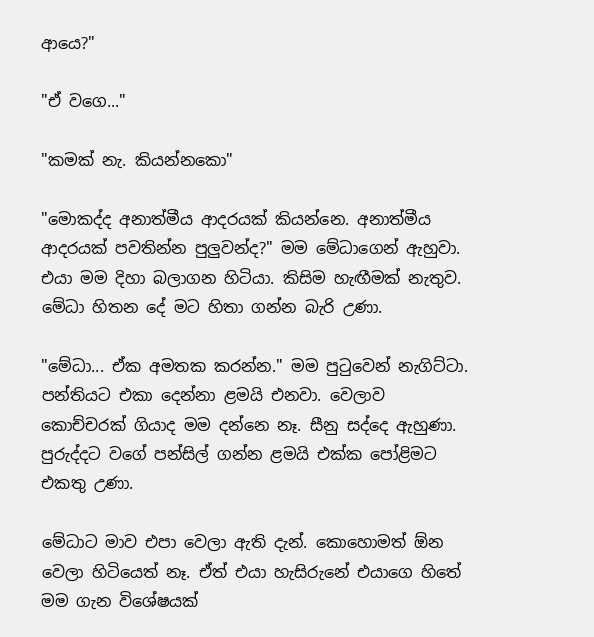ආයෙ?"

"ඒ වගෙ..."

"කමක් නැ. කියන්නකො"

"මොකද්ද අනාත්මීය ආදරයක් කියන්නෙ. අනාත්මීය ආදරයක් පවතින්න පුලුවන්ද?" මම මේධාගෙන් ඇහුවා. එයා මම දිහා බලාගන හිටියා. කිසිම හැඟීමක් නැතුව. මේධා හිතන දේ මට හිතා ගන්න බැරි උණා.

"මේධා... ඒක අමතක කරන්න." මම පුටුවෙන් නැගිට්ටා. පන්තියට එකා දෙන්නා ළමයි එනවා. වෙලාව කොච්චරක් ගියාද මම දන්නෙ නෑ. සීනු සද්දෙ ඇහුණා. පුරුද්දට වගේ පන්සිල් ගන්න ළමයි එක්ක පෝළිමට එකතු උණා.

මේධාට මාව එපා වෙලා ඇති දැන්. කොහොමත් ඕන වෙලා හිටියෙත් නෑ. ඒත් එයා හැසිරුනේ එයාගෙ හිතේ මම ගැන විශේෂයක්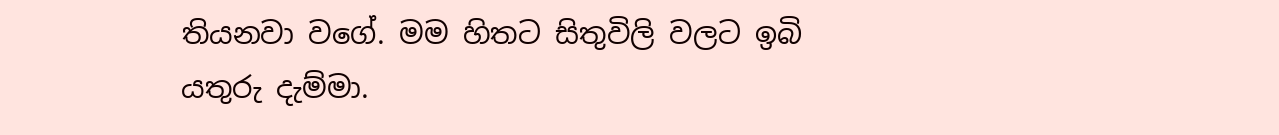තියනවා වගේ. මම හිතට සිතුවිලි වලට ඉබි යතුරු දැම්මා.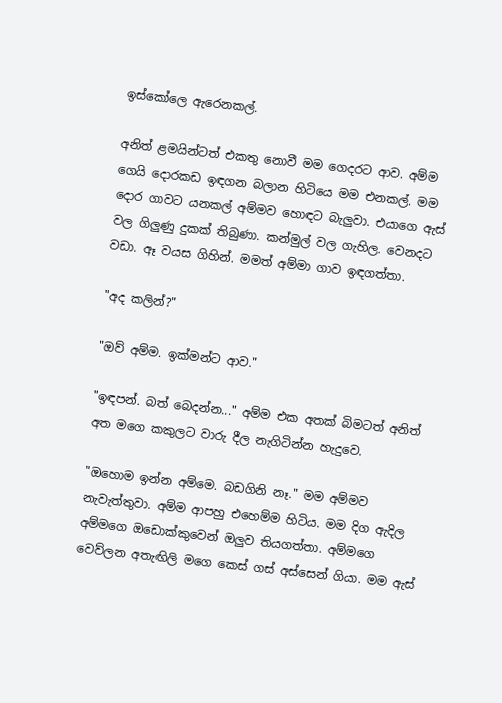ඉස්කෝලෙ ඇරෙනකල්.

අනිත් ළමයින්ටත් එකතු නොවී මම ගෙදරට ආව. අම්ම ගෙයි දොරකඩ ඉඳගන බලාන හිටියෙ මම එනකල්. මම දොර ගාවට යනකල් අම්මව හොඳට බැලුවා. එයාගෙ ඇස් වල ගිලුණු දුකක් තිබුණා. කන්මුල් වල ගැහිල. වෙනදට වඩා. ඈ වයස ගිහින්. මමත් අම්මා ගාව ඉඳගත්තා.

"අද කලින්?"

"ඔව් අම්ම. ඉක්මන්ට ආව."

"ඉඳපන්. බත් බෙදන්න..." අම්ම එක අතක් බිමටත් අනිත් අත මගෙ කකුලට වාරු දීල නැගිටින්න හැදුවෙ.

"ඔහොම ඉන්න අම්මෙ. බඩගිනි නෑ." මම අම්මව නැවැත්තුවා. අම්ම ආපහු එහෙම්ම හිටිය. මම දිග ඇදිල අම්මගෙ ඔඩොක්කුවෙන් ඔලුව තියගත්තා. අම්මගෙ වෙව්ලන අතැඟිලි මගෙ කෙස් ගස් අස්සෙන් ගියා. මම ඇස්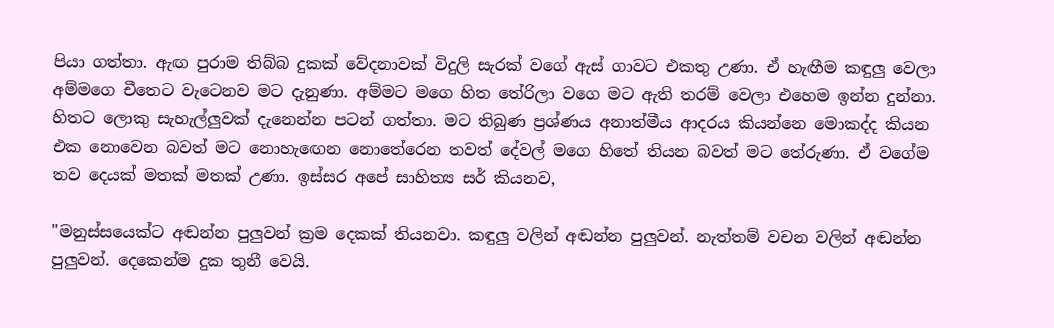පියා ගත්තා. ඇඟ පුරාම තිබ්බ දුකක් වේදනාවක් විදුලි සැරක් වගේ ඇස් ගාවට එකතු උණා. ඒ හැඟීම කඳුලු වෙලා අම්මගෙ චීතෙට වැටෙනව මට දැනුණා. අම්මට මගෙ හිත තේරිලා වගෙ මට ඇති තරම් වෙලා එහෙම ඉන්න දුන්නා. හිතට ලොකු සැහැල්ලුවක් දැනෙන්න පටන් ගත්තා. මට තිබුණ ප්‍රශ්ණය අනාත්මීය ආදරය කියන්නෙ මොකද්ද කියන එක නොවෙන බවත් මට නොහැඟෙන නොතේරෙන තවත් දේවල් මගෙ හිතේ තියන බවත් මට තේරුණා. ඒ වගේම තව දෙයක් මතක් මතක් උණා. ඉස්සර අපේ සාහිත්‍ය සර් කියනව,

"මනුස්සයෙක්ට අඬන්න පුලුවන් ක්‍රම දෙකක් තියනවා. කඳුලු වලින් අඬන්න පුලුවන්. නැත්තම් වචන වලින් අඬන්න පුලුවන්. දෙකෙන්ම දුක තුනී වෙයි.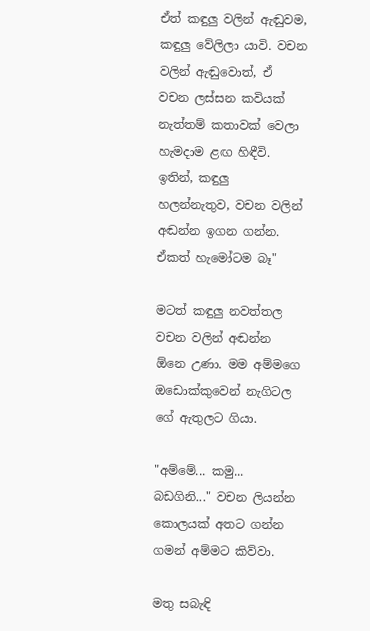ඒත් කඳුලු වලින් ඇඬුවම, කඳුලු වේලිලා යාවි. වචන වලින් ඇඬුවොත්, ඒ වචන ලස්සන කවියක් නැත්තම් කතාවක් වෙලා හැමදාම ළඟ හිඳීවි. ඉතින්, කඳුලු හලන්නැතුව, වචන වලින් අඬන්න ඉගන ගන්න. ඒකත් හැමෝටම බෑ"

මටත් කඳුලු නවත්තල වචන වලින් අඬන්න ඕනෙ උණා. මම අම්මගෙ ඔඩොක්කුවෙන් නැගිටල ගේ ඇතුලට ගියා.

"අම්මේ... කමු... බඩගිනි..." වචන ලියන්න කොලයක් අතට ගන්න ගමන් අම්මට කිව්වා.

මතු සබැඳි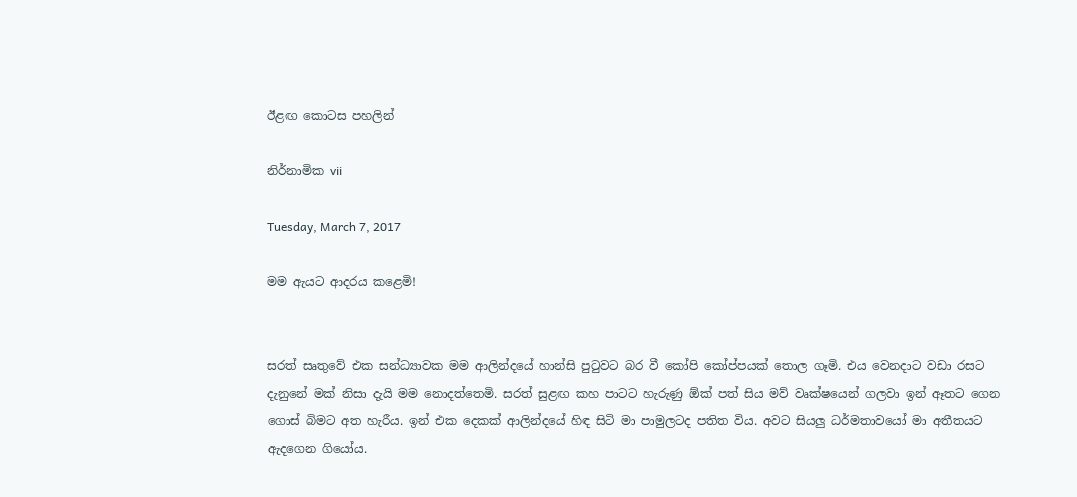ඊළඟ කොටස පහලින්

නිර්නාමික vii

Tuesday, March 7, 2017

මම ඇයට ආදරය කළෙමි!


සරත් සෘතුවේ එක සන්ධ්‍යාවක මම ආලින්දයේ හාන්සි පුටුවට බර වී කෝපි කෝප්පයක් තොල ගෑමි. එය වෙනදාට වඩා රසට දැනුනේ මක් නිසා දැයි මම නොදත්තෙමි. සරත් සුළඟ කහ පාටට හැරුණු ඕක් පත් සිය මව් වෘක්ෂයෙන් ගලවා ඉන් ඈතට ගෙන ගොස් බිමට අත හැරීය. ඉන් එක දෙකක් ආලින්දයේ හිඳ සිටි මා පාමුලටද පතිත විය. අවට සියලු ධර්මතාවයෝ මා අතීතයට ඇදගෙන ගියෝය.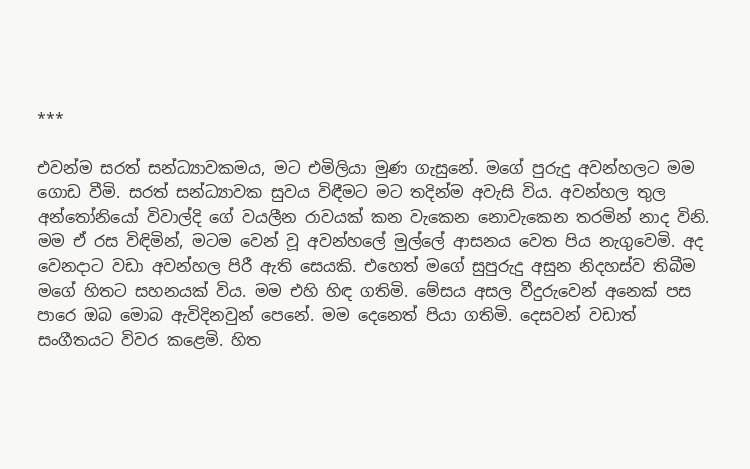***

එවන්ම සරත් සන්ධ්‍යාවකමය, මට එමිලියා මුණ ගැසුනේ. මගේ පුරුදු අවන්හලට මම ගොඩ වීමි. සරත් සන්ධ්‍යාවක සුවය විඳීමට මට තදින්ම අවැසි විය. අවන්හල තුල අන්තෝනියෝ විවාල්දි ගේ වයලීන රාවයක් කන වැකෙන නොවැකෙන තරමින් නාද විනි. මම ඒ රස විඳිමින්, මටම වෙන් වූ අවන්හලේ මුල්ලේ ආසනය වෙත පිය නැගුවෙමි. අද වෙනදාට වඩා අවන්හල පිරී ඇති සෙයකි. එහෙත් මගේ සුපුරුදු අසුන නිදහස්ව තිබීම මගේ හිතට සහනයක් විය. මම එහි හිඳ ගතිමි. මේසය අසල වීදුරුවෙන් අනෙක් පස පාරෙ ඔබ මොබ ඇවිදිනවුන් පෙනේ. මම දෙනෙත් පියා ගතිමි. දෙසවන් වඩාත් සංගීතයට විවර කළෙමි. හිත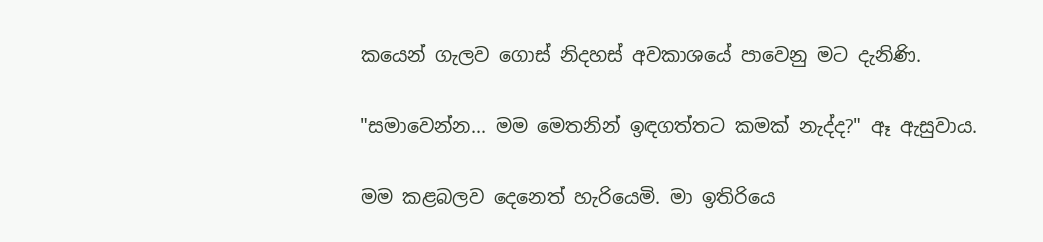කයෙන් ගැලව ගොස් නිදහස් අවකාශයේ පාවෙනු මට දැනිණි.

"සමාවෙන්න... මම මෙතනින් ඉඳගත්තට කමක් නැද්ද?" ඈ ඇසුවාය.

මම කළබලව දෙනෙත් හැරියෙමි. මා ඉතිරියෙ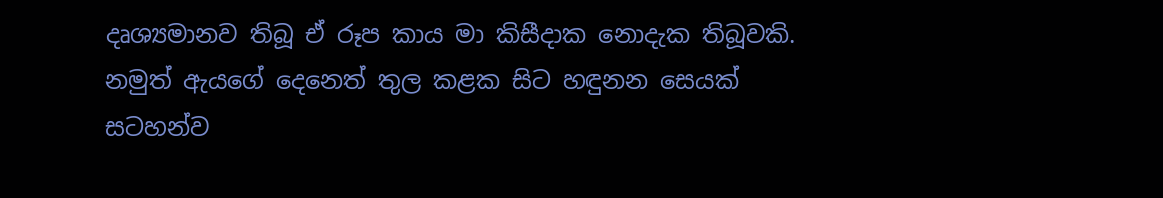දෘශ්‍යමානව තිබූ ඒ රූප කාය මා කිසීදාක නොදැක තිබූවකි. නමුත් ඇයගේ දෙනෙත් තුල කළක සිට හඳුනන සෙයක් සටහන්ව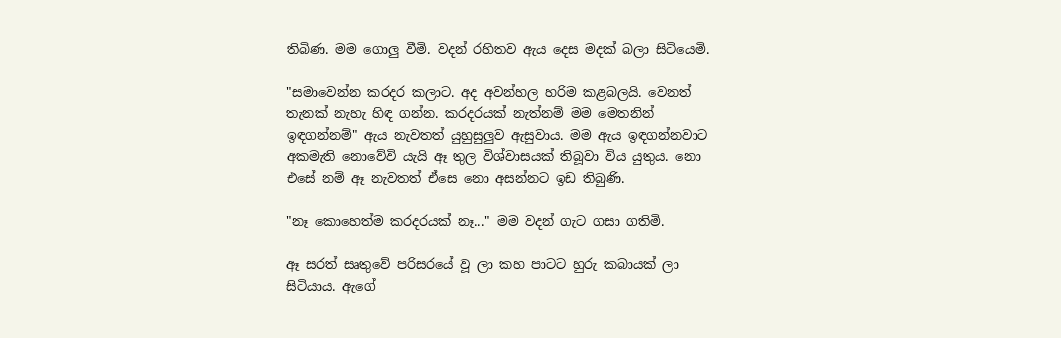තිබිණ. මම ගොලු වීමි. වදන් රහිතව ඇය දෙස මදක් බලා සිටියෙමි.

"සමාවෙන්න කරදර කලාට. අද අවන්හල හරිම කළබලයි. වෙනත් තැනක් නැහැ හිඳ ගන්න. කරදරයක් නැත්නම් මම මෙතනින් ඉඳගන්නම්" ඇය නැවතත් යුහුසුලුව ඇසුවාය. මම ඇය ඉඳගන්නවාට අකමැති නොවේවි යැයි ඈ තුල විශ්වාසයක් තිබූවා විය යුතුය. නො එසේ නම් ඈ නැවතත් ඒසෙ නො අසන්නට ඉඩ තිබුණි.

"නෑ කොහෙත්ම කරදරයක් නෑ..." මම වදන් ගැට ගසා ගතිමි.

ඈ සරත් සෘතුවේ පරිසරයේ වූ ලා කහ පාටට හුරු කබායක් ලා සිටියාය. ඇගේ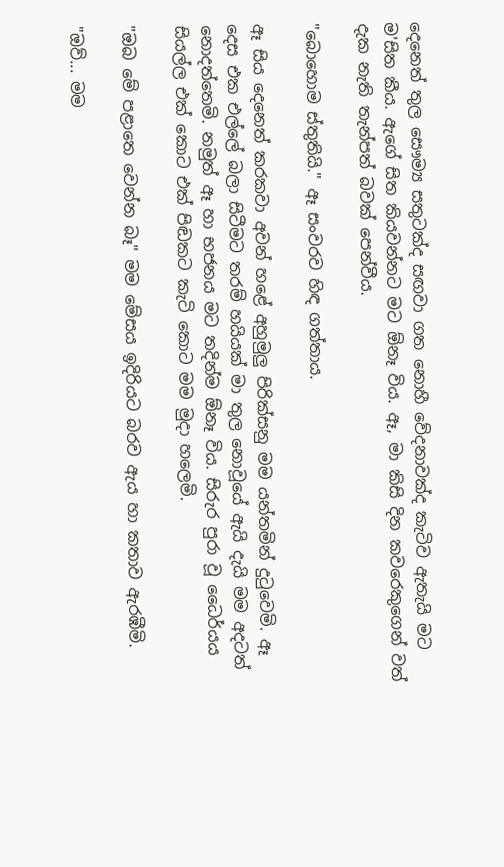දෙනෙත් තුල සෞම්‍ය සතුටක්ද සඟවා ගත නොහී වේදනාවක්ද කැටිව ඇතැයි මට ම'සිත කීය. ඇගේ සිත කියවන්නට මට ඕනෑ විය. ඈ, මා කිසි දින කවරෙකුගෙන් වත් දැක නැති තැන්පත් බවක් පෙන්වීය.

"බොහොම ස්තුතියි." ඈ සංවරව හිඳ ගත්තාය.

ඈ සිය දෙනෙත් කරකවා අවන් හළේ අහුමුලු පිරික්සනු මම යන්තමින් දුටුවෙමි. ඈ දෙස එක එල්ලේ බලා සිටීමට තරම් හයියක් මා තුල නොවූයේ ඇයි දැයි මම අදටත් නොදත්තෙමි. නමුත් ඈ හා භජනය මට තදින්ම ඕනෑ විය. සිරුර පුරා වූ ධෛර්යය සියල්ල එක් කොට එක් පිඬකට කැටි කොට මම මුදා හලෙමි.

"ඔබ මේ පළාතෙ වෙන්න බෑ" මම මේසය ඉදිරියට බරව ඇය හා කතාව ඇරඹීමි.

"ඔව්... මම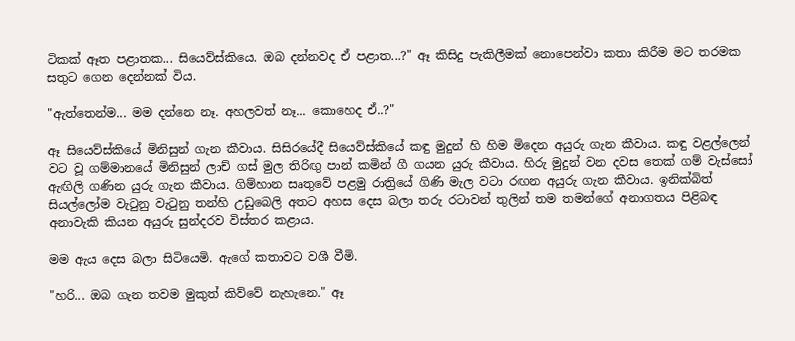ටිකක් ඈත පළාතක... සියෙව්ස්කියෙ. ඔබ දන්නවද ඒ පළාත...?" ඈ කිසිදු පැකිලීමක් නොපෙන්වා කතා කිරීම මට තරමක සතුට ගෙන දෙන්නක් විය.

"ඇත්තෙන්ම... මම දන්නෙ නෑ. අහලවත් නෑ... කොහෙද ඒ..?"

ඈ සියෙව්ස්කියේ මිනිසුන් ගැන කීවාය. සිසිරයේදී සියෙව්ස්කියේ කඳු මුදුන් හි හිම මිදෙන අයුරු ගැන කීවාය. කඳු වළල්ලෙන් වට වූ ගම්මානයේ මිනිසුන් ලාච් ගස් මුල තිරිඟු පාන් කමින් ගී ගයන යුරු කීවාය. හිරු මුදුන් වන දවස තෙක් ගම් වැස්සෝ ඇඟිලි ගණින යුරු ගැන කීවාය. ගිම්හාන සෘතුවේ පළමු රාත්‍රියේ ගිණි මැල වටා රඟන අයුරු ගැන කීවාය. ඉනික්බිත් සියල්ලෝම වැටුනු වැටුනු තන්හි උඩුබෙලි අතට අහස දෙස බලා තරු රටාවන් තුලින් තම තමන්ගේ අනාගතය පිළිබඳ අනාවැකි කියන අයුරු සුන්දරව විස්තර කළාය.

මම ඇය දෙස බලා සිටියෙමි. ඇගේ කතාවට වශී වීමි.

"හරි... ඔබ ගැන තවම මුකුත් කිව්වේ නැහැනෙ." ඈ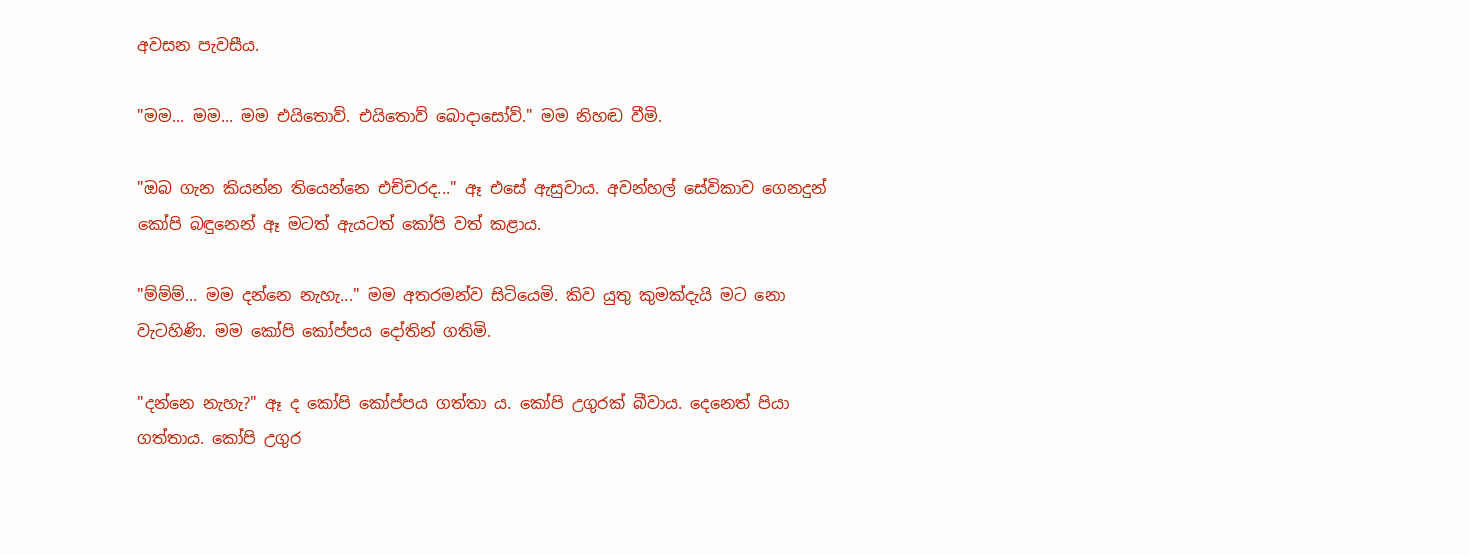අවසන පැවසීය.

"මම... මම... මම එයිතොව්. එයිතොව් බොදාසෝව්." මම නිහඬ වීමි.

"ඔබ ගැන කියන්න තියෙන්නෙ එච්චරද..." ඈ එසේ ඇසුවාය. අවන්හල් සේවිකාව ගෙනදුන් කෝපි බඳුනෙන් ඈ මටත් ඇයටත් කෝපි වත් කළාය.

"ම්ම්ම්... මම දන්නෙ නැහැ..." මම අතරමන්ව සිටියෙමි. කිව යුතු කුමක්දැයි මට නො වැටහිණි. මම කෝපි කෝප්පය දෝතින් ගතිමි.

"දන්නෙ නැහැ?" ඈ ද කෝපි කෝප්පය ගත්තා ය. කෝපි උගුරක් බීවාය. දෙනෙත් පියා ගත්තාය. කෝපි උගුර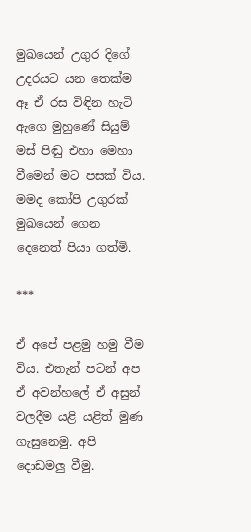මුඛයෙන් උගුර දිගේ උදරයට යන තෙක්ම ඈ ඒ රස විඳින හැටි ඇගෙ මුහුණේ සියුම් මස් පිඬු එහා මෙහා වීමෙන් මට පසක් විය. මමද කෝපි උගුරක් මුඛයෙන් ගෙන දෙනෙත් පියා ගත්මි.

***

ඒ අපේ පළමු හමු වීම විය. එතැන් පටන් අප ඒ අවන්හලේ ඒ අසුන් වලදීම යළි යළිත් මුණ ගැසුනෙමු. අපි දොඩමලු වීමු.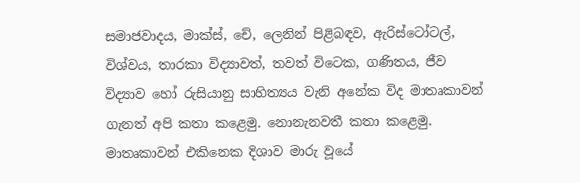සමාජවාදය, මාක්ස්, චේ, ලෙනින් පිළිබඳව, ඇරිස්ටෝටල්, විශ්වය, තාරකා විද්‍යාවත්, තවත් විටෙක, ගණිතය, ජීව විද්‍යාව හෝ රුසියානු සාහිත්‍යය වැනි අනේක විද මාතෘකාවන් ගැනත් අපි කතා කළෙමු. නොනැනවතී කතා කළෙමු. මාතෘකාවන් එකිනෙක දිශාව මාරු වූයේ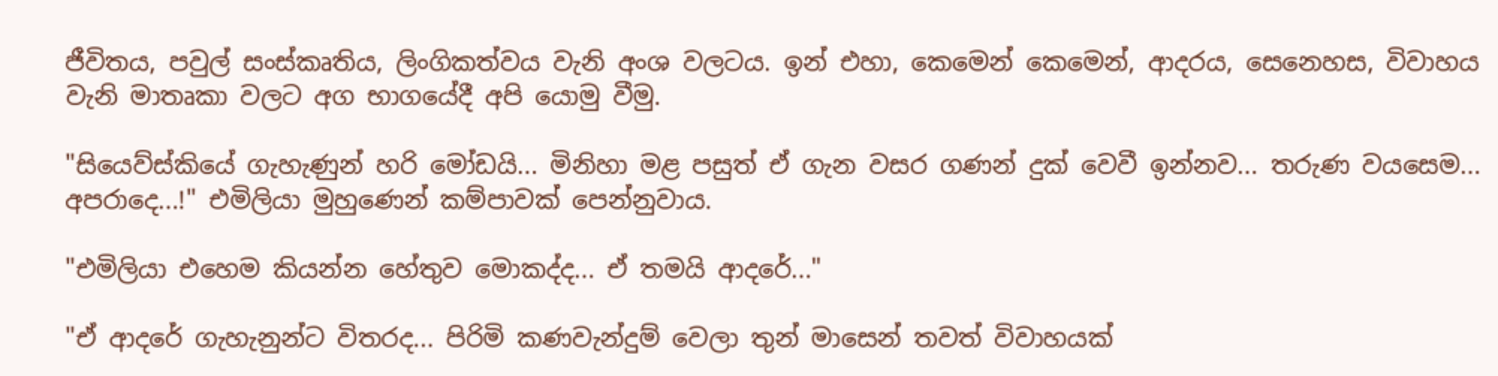ජීවිතය, පවුල් සංස්කෘතිය, ලිංගිකත්වය වැනි අංශ වලටය. ඉන් එහා, කෙමෙන් කෙමෙන්, ආදරය, සෙනෙහස, විවාහය වැනි මාතෘකා වලට අග භාගයේදී අපි යොමු වීමු.

"සියෙව්ස්කියේ ගැහැණුන් හරි මෝඩයි... මිනිහා මළ පසුත් ඒ ගැන වසර ගණන් දුක් වෙවී ඉන්නව... තරුණ වයසෙම... අපරාදෙ...!" එමිලියා මුහුණෙන් කම්පාවක් පෙන්නුවාය.

"එමිලියා එහෙම කියන්න හේතුව මොකද්ද... ඒ තමයි ආදරේ..."

"ඒ ආදරේ ගැහැනුන්ට විතරද... පිරිමි කණවැන්දුම් වෙලා තුන් මාසෙන් තවත් විවාහයක්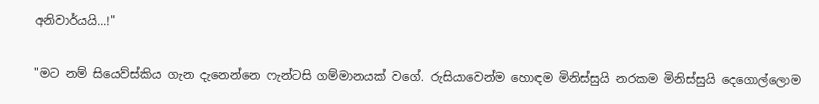අනිවාර්යයි...!"

"මට නම් සියෙව්ස්කිය ගැන දැනෙන්නෙ ෆැන්ටසි ගම්මානයක් වගේ. රුසියාවෙන්ම හොඳම මිනිස්සුයි නරකම මිනිස්සුයි දෙගොල්ලොම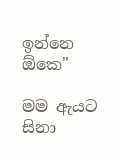ඉන්නෙ ඕකෙ"

මම ඇයට සිනා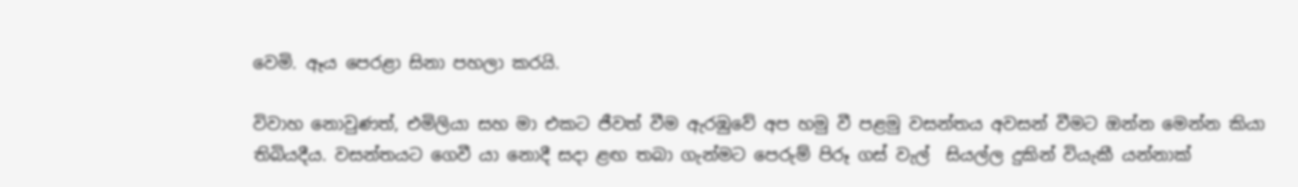වෙමි. ඈය පෙරළා සිනා පහලා කරයි.

විවාහ නොවුණත්, එමිලියා සහ මා එකට ජීවත් වීම ඇරඹුවේ අප හමු වී පළමු වසන්තය අවසන් වීමට ඔන්න මෙන්න කියා තිබියදීය. වසන්තයට ගෙවී යා නොදී සදා ළඟ තබා ගැන්මට පෙරුම් පිරූ ගස් වැල්  සියල්ල දුකින් වියැකී යන්නාක්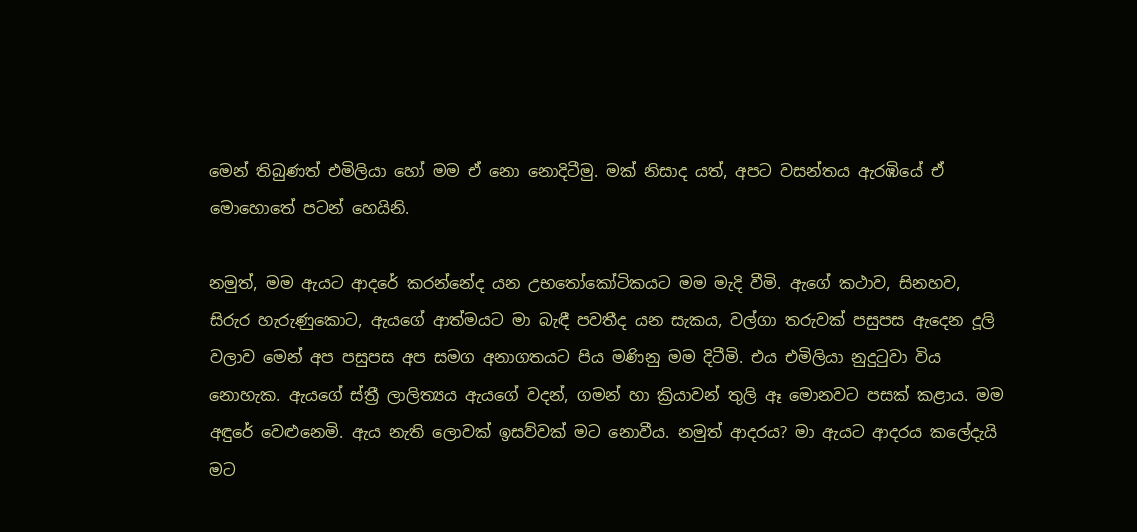මෙන් තිබුණත් එමිලියා හෝ මම ඒ නො නොදිටීමු. මක් නිසාද යත්, අපට වසන්තය ඇරඹියේ ඒ මොහොතේ පටන් හෙයිනි.

නමුත්, මම ඇයට ආදරේ කරන්නේද යන උභතෝකෝටිකයට මම මැදි වීමි. ඇගේ කථාව, සිනහව, සිරුර හැරුණුකොට, ඇයගේ ආත්මයට මා බැඳී පවතීද යන සැකය, වල්ගා තරුවක් පසුපස ඇදෙන දූලි වලාව මෙන් අප පසුපස අප සමග අනාගතයට පිය මණිනු මම දිටීමි. එය එමිලියා නුදුටුවා විය නොහැක. ඇයගේ ස්ත්‍රී ලාලිත්‍යය ඇයගේ වදන්, ගමන් හා ක්‍රියාවන් තුලි ඈ මොනවට පසක් කළාය. මම අඳුරේ වෙළුනෙමි. ඇය නැති ලොවක් ඉසව්වක් මට නොවීය. නමුත් ආදරය? මා ඇයට ආදරය කලේදැයි මට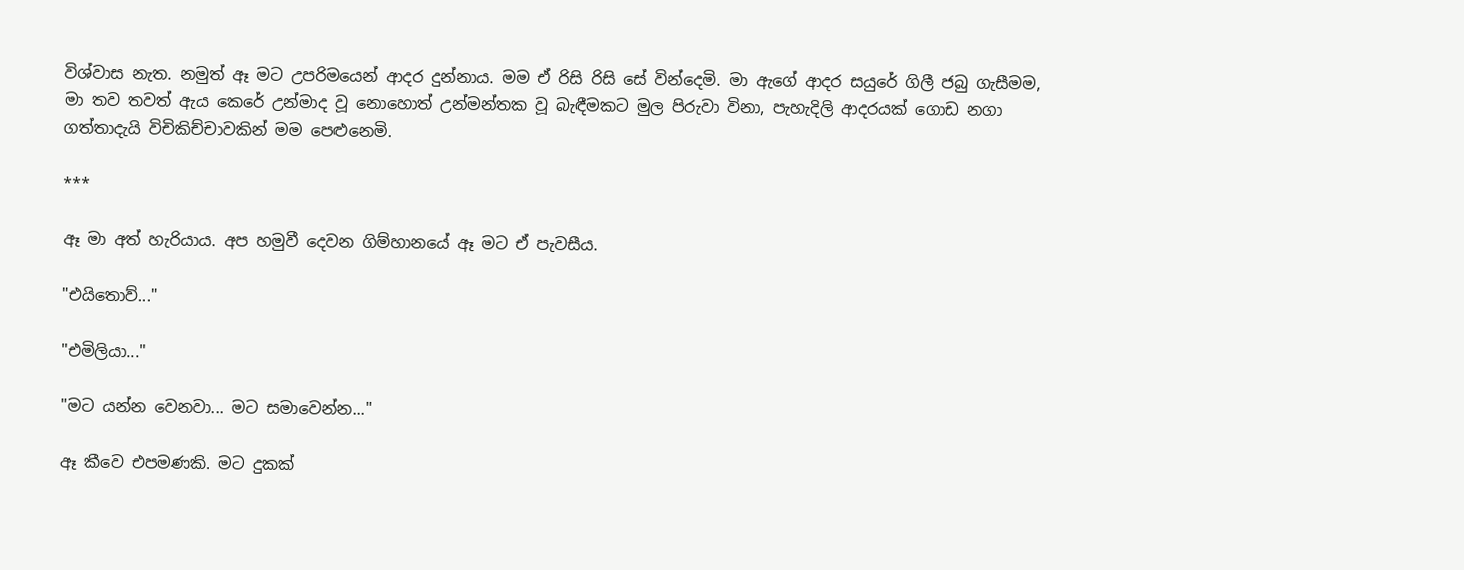විශ්වාස නැත. නමුත් ඈ මට උපරිමයෙන් ආදර දුන්නාය. මම ඒ රිසි රිසි සේ වින්දෙමි. මා ඇගේ ආදර සයුරේ ගිලී ජබු ගැසීමම, මා තව තවත් ඇය කෙරේ උන්මාද වූ නොහොත් උන්මන්තක වූ බැඳීමකට මුල පිරුවා විනා, පැහැදිලි ආදරයක් ගොඩ නගා ගත්තාදැයි විචිකිච්චාවකින් මම පෙළුනෙමි.

***

ඈ මා අත් හැරියාය. අප හමුවී දෙවන ගිම්හානයේ ඈ මට ඒ පැවසීය.

"එයිතොව්..."

"එමිලියා..."

"මට යන්න වෙනවා... මට සමාවෙන්න..."

ඈ කීවෙ එපමණකි. මට දුකක්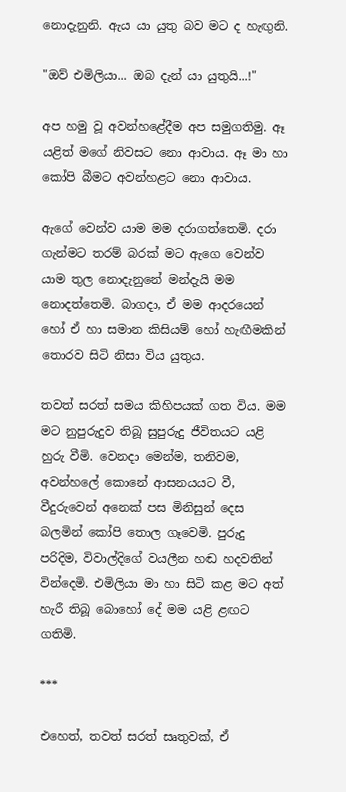නොදැනුනි. ඇය යා යුතු බව මට ද හැඟුනි.

"ඔව් එමිලියා... ඔබ දැන් යා යුතුයි...!"

අප හමු වූ අවන්හළේදීම අප සමුගතිමු. ඈ යළිත් මගේ නිවසට නො ආවාය. ඈ මා හා කෝපි බීමට අවන්හළට නො ආවාය.

ඇගේ වෙන්ව යාම මම දරාගත්තෙමි. දරා ගැන්මට තරම් බරක් මට ඇගෙ වෙන්ව යාම තුල නොදැනුනේ මන්දැයි මම නොදත්තෙමි. බාගදා, ඒ මම ආදරයෙන් හෝ ඒ හා සමාන කිසියම් හෝ හැඟීමකින් තොරව සිටි නිසා විය යුතුය.

තවත් සරත් සමය කිහිපයක් ගත විය. මම මට නුපුරුදුව තිබූ සුපුරුදු ජීවිතයට යළි හුරු වීමි. වෙනදා මෙන්ම, තනිවම, අවන්හලේ කොනේ ආසනයයට වී, වීදුරුවෙන් අනෙක් පස මිනිසුන් දෙස බලමින් කෝපි තොල ගෑවෙමි. පුරුදු පරිදිම, විවාල්දිගේ වයලීන හඬ හදවතින් වින්දෙමි. එමිලියා මා හා සිටි කළ මට අත් හැරී තිබූ බොහෝ දේ මම යළි ළඟට ගතිමි.

***

එහෙත්, තවත් සරත් සෘතුවක්, ඒ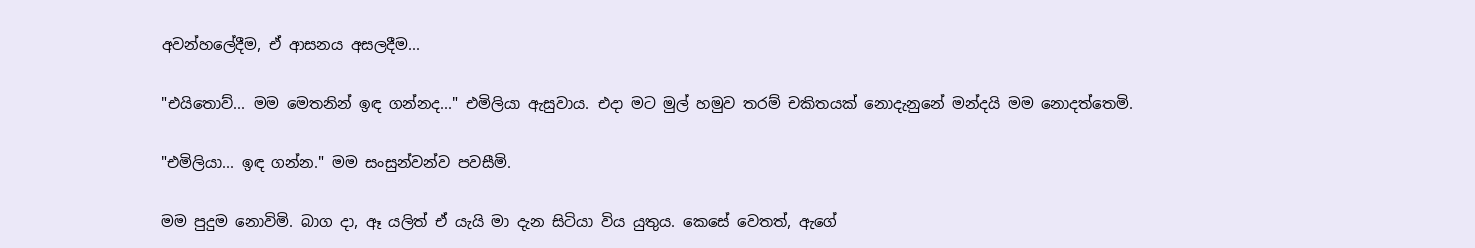අවන්හලේදීම, ඒ ආසනය අසලදීම...

"එයිතොව්... මම මෙතනින් ඉඳ ගන්නද..." එමිලියා ඇසුවාය. එදා මට මුල් හමුව තරම් චකිතයක් නොදැනුනේ මන්දයි මම නොදත්තෙමි.

"එමිලියා... ඉඳ ගන්න." මම සංසුන්වන්ව පවසීමි.

මම පුදුම නොවිමි. බාග දා, ඈ යලිත් ඒ යැයි මා දැන සිටියා විය යුතුය. කෙසේ වෙතත්, ඇගේ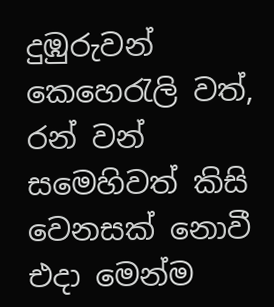දුඹුරුවන් කෙහෙරැලි වත්, රන් වන් සමෙහිවත් කිසි වෙනසක් නොවී එදා මෙන්ම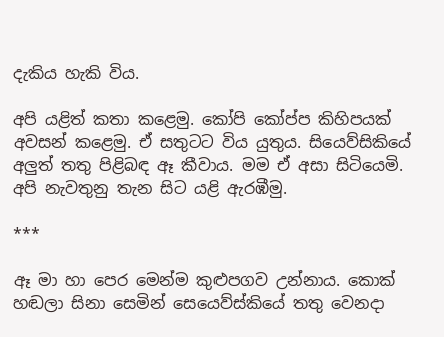දැකිය හැකි විය.

අපි යළිත් කතා කළෙමු. කෝපි කෝප්ප කිහිපයක් අවසන් කළෙමු. ඒ සතුටට විය යුතුය. සියෙව්සිකියේ අලුත් තතු පිළිබඳ ඈ කීවාය. මම ඒ අසා සිටියෙමි. අපි නැවතුනු තැන සිට යළි ඇරඹීමු.

***

ඈ මා හා පෙර මෙන්ම කුළුපගව උන්නාය. කොක් හඬලා සිනා සෙමින් සෙයෙව්ස්කියේ තතු වෙනදා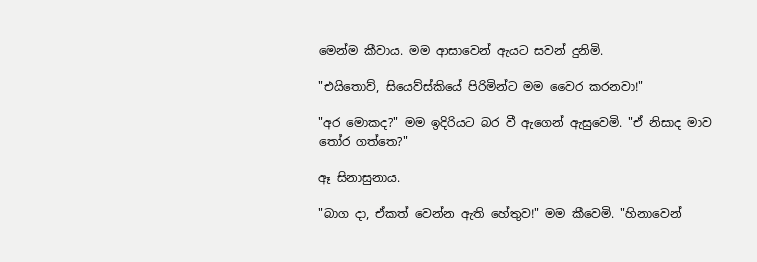මෙන්ම කීවාය. මම ආසාවෙන් ඇයට සවන් දුනිමි.

"එයිතොව්, සියෙව්ස්කියේ පිරිමින්ට මම වෛර කරනවා!"

"අර මොකද?" මම ඉදිරියට බර වී ඇගෙන් ඇසුවෙමි. "ඒ නිසාද මාව තෝර ගත්තෙ?"

ඈ සිනාසුනාය.

"බාග දා, ඒකත් වෙන්න ඇති හේතුව!" මම කීවෙමි. "හිනාවෙන්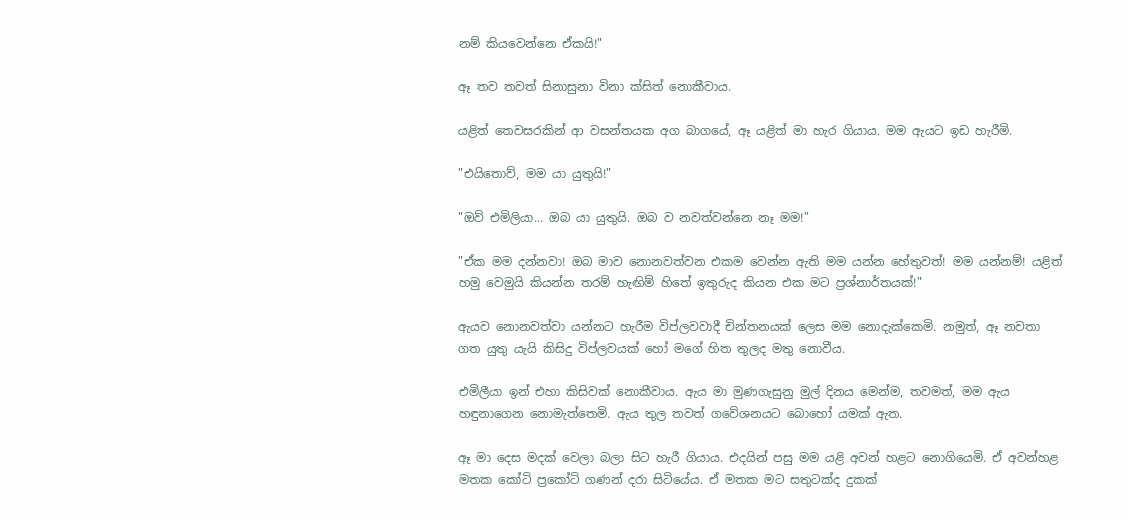නම් කියවෙන්නෙ ඒකයි!"

ඈ තව තවත් සිනාසුනා විනා ක්සිත් නොකීවාය.

යළිත් තෙවසරකින් ආ වසන්තයක අග බාගයේ, ඈ යළිත් මා හැර ගියාය. මම ඇයට ඉඩ හැරීමි.

"එයිතොව්, මම යා යුතුයි!"

"ඔව් එමිලියා... ඔබ යා යුතුයි. ඔබ ව නවත්වන්නෙ නෑ මම!"

"ඒක මම දන්නවා! ඔබ මාව නොනවත්වන එකම වෙන්න ඇති මම යන්න හේතුවත්! මම යන්නම්! යළිත් හමු වෙමුයි කියන්න තරම් හැඟිම් හිතේ ඉතුරුද කියන එක මට ප්‍රශ්නාර්තයක්!"

ඇයව නොනවත්වා යන්නට හැරීම විප්ලවවාදී චින්තනයක් ලෙස මම නොදැක්කෙමි. නමුත්, ඈ නවතා ගත යුතු යැයි කිසිදු විප්ලවයක් හෝ මගේ හිත තුලද මතු නොවීය.

එමිලීයා ඉන් එහා කිසිවක් නොකීවාය. ඇය මා මුණගැසුනු මුල් දිනය මෙන්ම, තවමත්, මම ඇය හඳුනාගෙන නොමැත්තෙමි. ඇය තුල තවත් ගවේශනයට බොහෝ යමක් ඇත.

ඈ මා දෙස මදක් වෙලා බලා සිට හැරී ගියාය. එදයින් පසු මම යළි අවන් හළට නොගියෙමි. ඒ අවන්හළ මතක කෝටි ප්‍රකෝටි ගණන් දරා සිටියේය. ඒ මතක මට සතුටක්ද දුකක්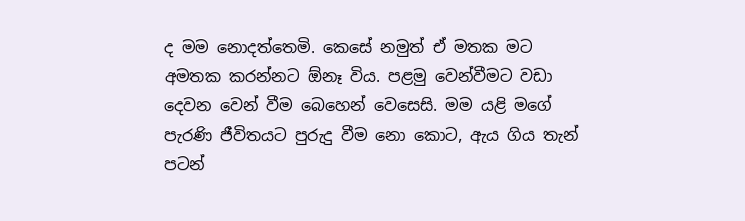ද මම නොදත්තෙමි. කෙසේ නමුත් ඒ මතක මට අමතක කරන්නට ඕනෑ විය. පළමු වෙන්වීමට වඩා දෙවන වෙන් වීම බෙහෙන් වෙසෙසි. මම යළි මගේ පැරණි ජීවිතයට පුරුදු වීම නො කොට, ඇය ගිය තැන් පටන්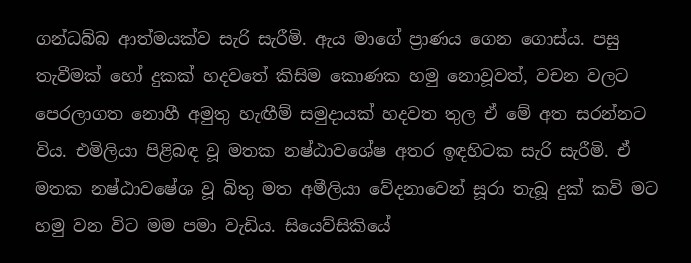ගන්ධබ්බ ආත්මයක්ව සැරි සැරීමි. ඇය මාගේ ප්‍රාණය ගෙන ගොස්ය. පසු තැවීමක් හෝ දුකක් හදවතේ කිසිම කොණක හමු නොවූවත්, වචන වලට පෙරලාගත නොහී අමුතු හැඟීම් සමුදායක් හදවත තුල ඒ මේ අත සරන්නට විය. එමිලියා පිළිබඳ වූ මතක නෂ්ඨාවශේෂ අතර ඉඳහිටක සැරි සැරීමි. ඒ මතක නෂ්ඨාවෂේශ වූ බිතු මත අමීලියා වේදනාවෙන් සූරා තැබූ දුක් කවි මට හමු වන විට මම පමා වැඩිය. සියෙව්සිකියේ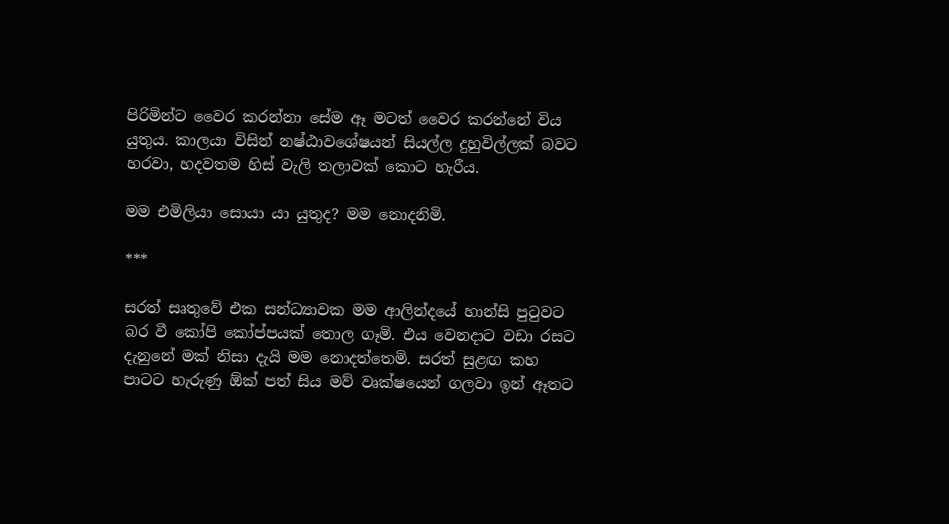පිරිමින්ට වෛර කරන්නා සේම ඈ මටත් වෛර කරන්නේ විය යුතුය. කාලයා විසින් නෂ්ඨාවශේෂයන් සියල්ල දුහුවිල්ලක් බවට හරවා, හදවතම හිස් වැලි තලාවක් කොට හැරීය.

මම එමිලියා සොයා යා යුතුද? මම නොදනිමි.

***

සරත් සෘතුවේ එක සන්ධ්‍යාවක මම ආලින්දයේ හාන්සි පුටුවට බර වී කෝපි කෝප්පයක් තොල ගෑමි. එය වෙනදාට වඩා රසට දැනුනේ මක් නිසා දැයි මම නොදත්තෙමි. සරත් සුළඟ කහ පාටට හැරුණු ඕක් පත් සිය මව් වෘක්ෂයෙන් ගලවා ඉන් ඈතට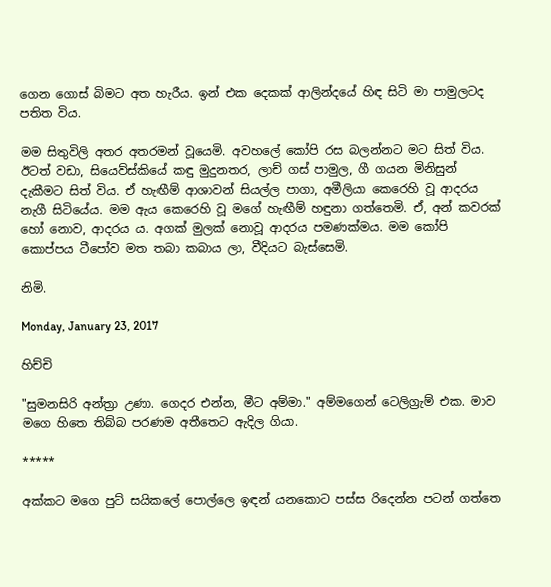ගෙන ගොස් බිමට අත හැරීය. ඉන් එක දෙකක් ආලින්දයේ හිඳ සිටි මා පාමුලටද පතිත විය.

මම සිතුවිලි අතර අතරමන් වූයෙමි. අවහලේ කෝපි රස බලන්නට මට සිත් විය. ඊටත් වඩා, සියෙව්ස්කියේ කඳු මුදුනතර, ලාච් ගස් පාමුල, ගී ගයන මිනිසුන් දැකීමට සිත් විය. ඒ හැඟීම් ආශාවන් සියල්ල පාගා, අමීලියා කෙරෙහි වූ ආදරය නැගී සිටියේය. මම ඇය කෙරෙහි වූ මගේ හැඟීම් හඳුනා ගත්තෙමි. ඒ, අන් කවරක් හෝ නොව, ආදරය ය. අගක් මුලක් නොවූ ආදරය පමණක්මය. මම කෝපි කොප්පය ටීපෝව මත තබා කබාය ලා, වීදියට බැස්සෙමි.

නිමි.

Monday, January 23, 2017

හිච්චි

"සුමනසිරි අන්ත්‍රා උණා. ගෙදර එන්න, මීට අම්මා." අම්මගෙන් ටෙලිග්‍රැම් එක. මාව මගෙ හිතෙ තිබ්බ පරණම අතීතෙට ඇදිල ගියා.

*****

අක්කට මගෙ පුට් සයිකලේ පොල්ලෙ ඉඳන් යනකොට පස්ස රිදෙන්න පටන් ගත්තෙ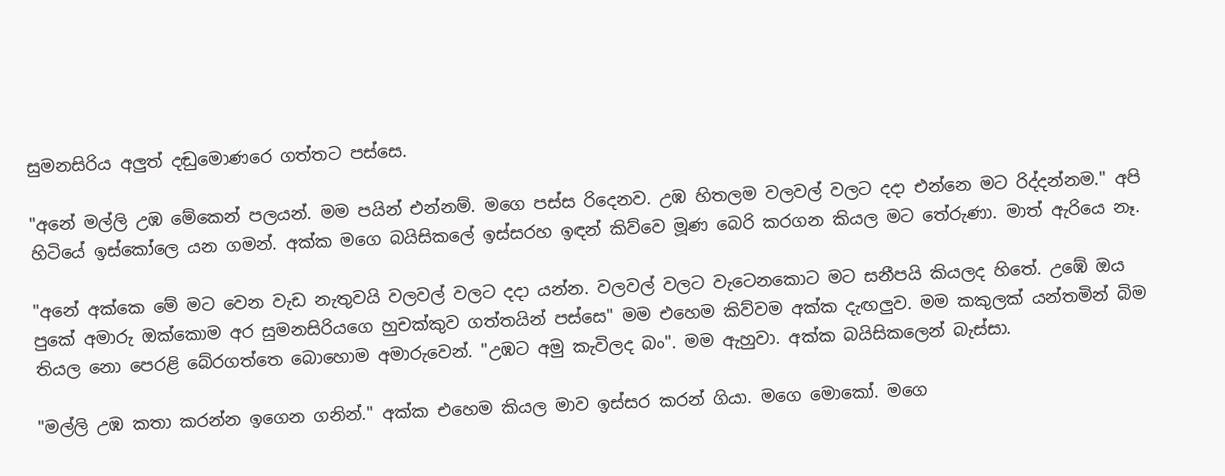සුමනසිරිය අලුත් දඬුමොණරෙ ගත්තට පස්සෙ.

"අනේ මල්ලි උඹ මේකෙන් පලයන්. මම පයින් එන්නම්. මගෙ පස්ස රිදෙනව. උඹ හිතලම වලවල් වලට දදා එන්නෙ මට රිද්දන්නම." අපි හිටියේ ඉස්කෝලෙ යන ගමන්. අක්ක මගෙ බයිසිකලේ ඉස්සරහ ඉඳන් කිව්වෙ මූණ බෙරි කරගන කියල මට තේරුණා. මාත් ඇරියෙ නෑ.

"අනේ අක්කෙ මේ මට වෙන වැඩ නැතුවයි වලවල් වලට දදා යන්න. වලවල් වලට වැටෙනකොට මට සනීපයි කියලද හිතේ. උඹේ ඔය පුකේ අමාරු ඔක්කොම අර සුමනසිරියගෙ හුචක්කුව ගත්තයින් පස්සෙ" මම එහෙම කිව්වම අක්ක දැඟලුව. මම කකුලක් යන්තමින් බිම තියල නො පෙරළි බේරගත්තෙ බොහොම අමාරුවෙන්. "උඹට අමු කැවිලද බං". මම ඇහුවා. අක්ක බයිසිකලෙන් බැස්සා.

"මල්ලි උඹ කතා කරන්න ඉගෙන ගනින්." අක්ක එහෙම කියල මාව ඉස්සර කරන් ගියා. මගෙ මොකෝ. මගෙ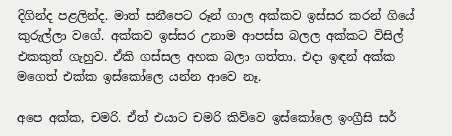දිගින්ද පළලින්ද. මාත් සනීපෙට රූන් ගාල අක්කව ඉස්සර කරන් ගියේ කුරුල්ලා වගේ. අක්කව ඉස්සර උනාම ආපස්ස බලල අක්කට විසිල් එකකුත් ගැහුව. ඒකි ගස්සල අහක බලා ගත්තා. එදා ඉඳන් අක්ක මගෙත් එක්ක ඉස්කෝලෙ යන්න ආවෙ නෑ.

අපෙ අක්ක, චමරි. ඒත් එයාට චමරි කිව්වෙ ඉස්කෝලෙ ඉංග්‍රීසි සර්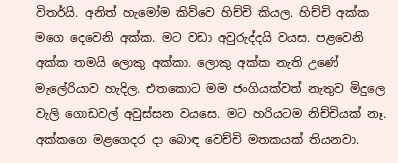විතර්යි. අනිත් හැමෝම කිව්වෙ හිච්චි කියල. හිච්චි අක්ක මගෙ දෙවෙනි අක්ක. මට වඩා අවුරුද්දයි වයස. පළවෙනි අක්ක තමයි ලොකු අක්කා. ලොකු අක්ක නැති උණේ මැලේරියාව හැදිල. එතකොට මම ජංගියක්වත් නැතුව මිදුලෙ වැලි ගොඩවල් අවුස්සන වයසෙ. මට හරියටම නිච්චියක් නෑ. අක්කගෙ මළගෙදර දා බොඳ වෙච්චි මතකයක් තියනවා.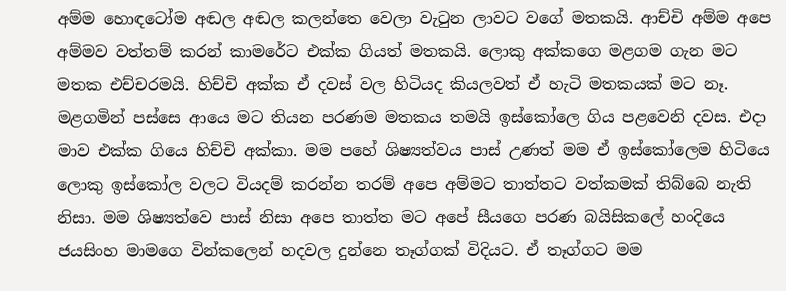අම්ම හොඳටෝම අඬල අඬල කලන්තෙ වෙලා වැටුන ලාවට වගේ මතකයි. ආච්චි අම්ම අපෙ අම්මව වත්තම් කරන් කාමරේට එක්ක ගියත් මතකයි. ලොකු අක්කගෙ මළගම ගැන මට මතක එච්චරමයි. හිච්චි අක්ක ඒ දවස් වල හිටියද කියලවත් ඒ හැටි මතකයක් මට නෑ. මළගමින් පස්සෙ ආයෙ මට තියන පරණම මතකය තමයි ඉස්කෝලෙ ගිය පළවෙනි දවස. එදා මාව එක්ක ගියෙ හිච්චි අක්කා. මම පහේ ශිෂ්‍යත්වය පාස් උණත් මම ඒ ඉස්කෝලෙම හිටියෙ ලොකු ඉස්කෝල වලට වියදම් කරන්න තරම් අපෙ අම්මට තාත්තට වත්කමක් තිබ්බෙ නැති නිසා. මම ශිෂ්‍යත්වෙ පාස් නිසා අපෙ තාත්ත මට අපේ සීයගෙ පරණ බයිසිකලේ හංදියෙ ජයසිංහ මාමගෙ වින්කලෙන් හදවල දුන්නෙ තෑග්ගක් විදියට. ඒ තෑග්ගට මම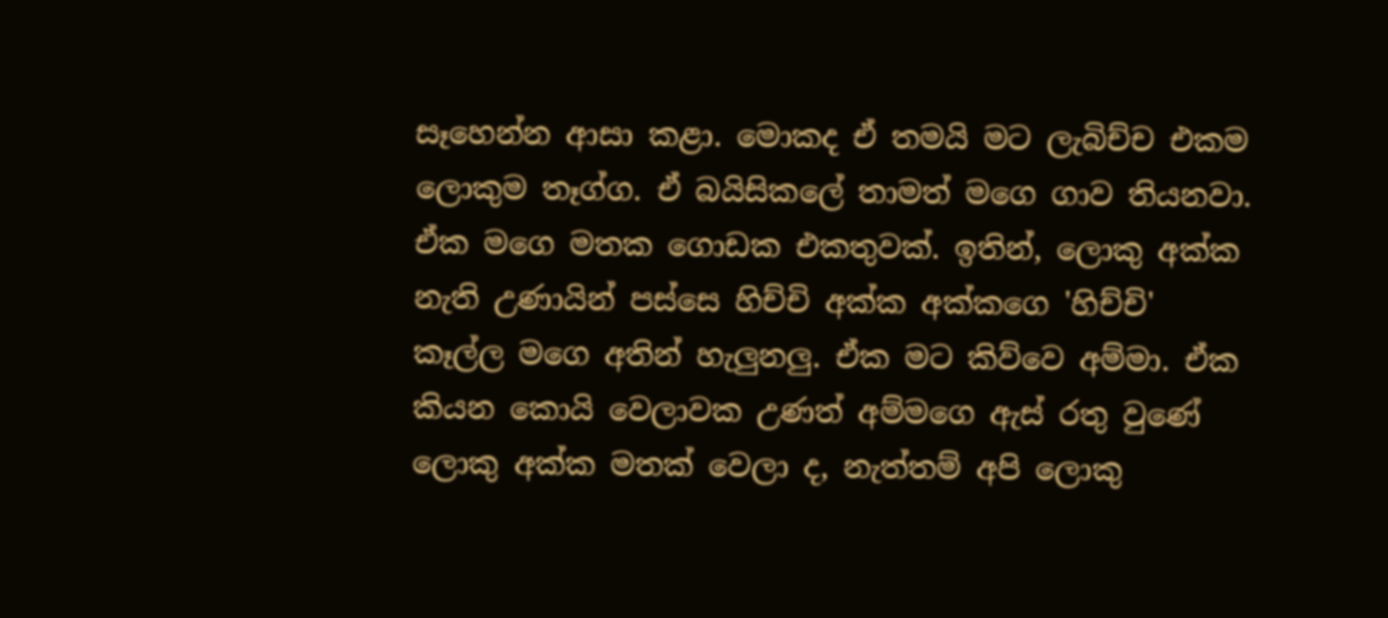සෑහෙන්න ආසා කළා. මොකද ඒ තමයි මට ලැබිච්ච එකම ලොකුම තෑග්ග. ඒ බයිසිකලේ තාමත් මගෙ ගාව තියනවා. ඒක මගෙ මතක ගොඩක එකතුවක්. ඉතින්, ලොකු අක්ක නැති උණායින් පස්සෙ හිච්චි අක්ක අක්කගෙ 'හිච්චි' කෑල්ල මගෙ අතින් හැලුනලු. ඒක මට කිව්වෙ අම්මා. ඒක කියන කොයි වෙලාවක උණත් අම්මගෙ ඇස් රතු වුණේ ලොකු අක්ක මතක් වෙලා ද, නැත්තම් අපි ලොකු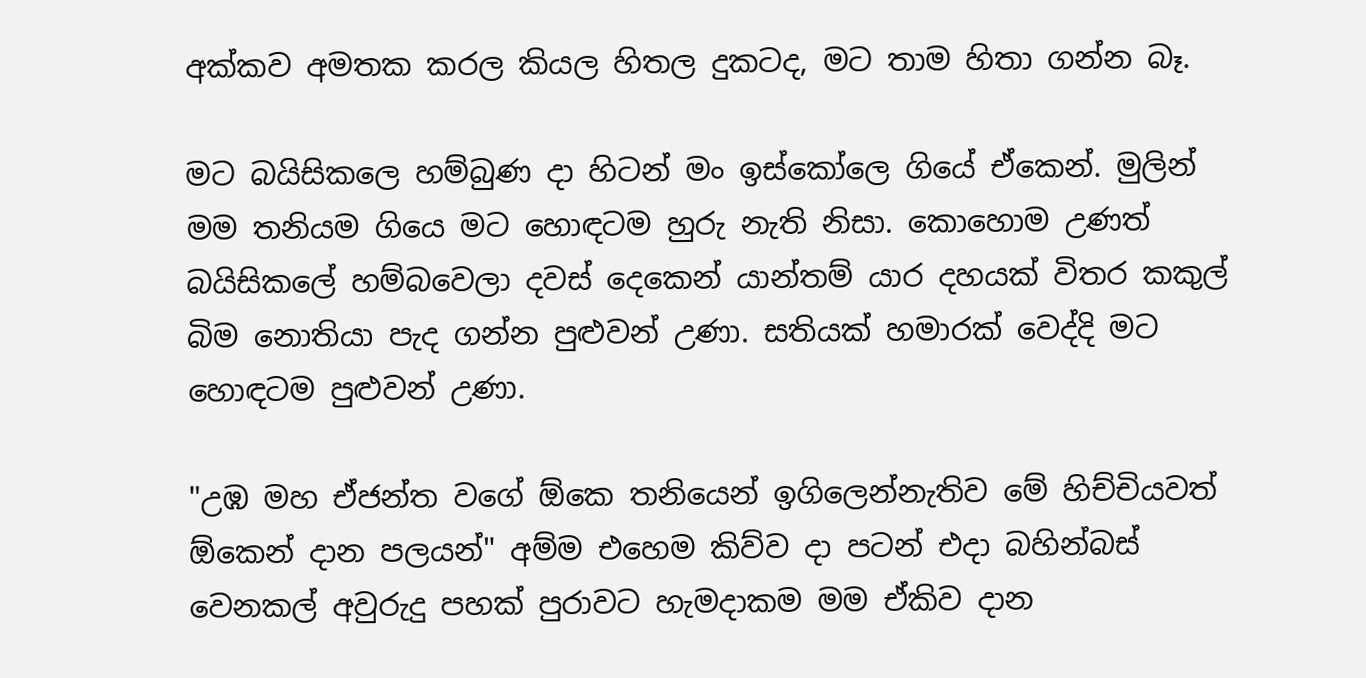අක්කව අමතක කරල කියල හිතල දුකටද, මට තාම හිතා ගන්න බෑ.

මට බයිසිකලෙ හම්බුණ දා හිටන් මං ඉස්කෝලෙ ගියේ ඒකෙන්. මුලින් මම තනියම ගියෙ මට හොඳටම හුරු නැති නිසා. කොහොම උණත් බයිසිකලේ හම්බවෙලා දවස් දෙකෙන් යාන්තම් යාර දහයක් විතර කකුල් බිම නොතියා පැද ගන්න පුළුවන් උණා. සතියක් හමාරක් වෙද්දි මට හොඳටම පුළුවන් උණා.

"උඹ මහ ඒජන්ත වගේ ඕකෙ තනියෙන් ඉගිලෙන්නැතිව මේ හිච්චියවත් ඕකෙන් දාන පලයන්" අම්ම එහෙම කිව්ව දා පටන් එදා බහින්බස් වෙනකල් අවුරුදු පහක් පුරාවට හැමදාකම මම ඒකිව දාන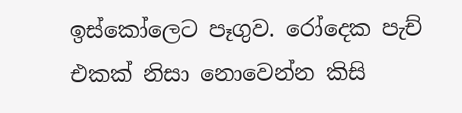ඉස්කෝලෙට පෑගුව. රෝදෙක පැච් එකක් නිසා නොවෙන්න කිසි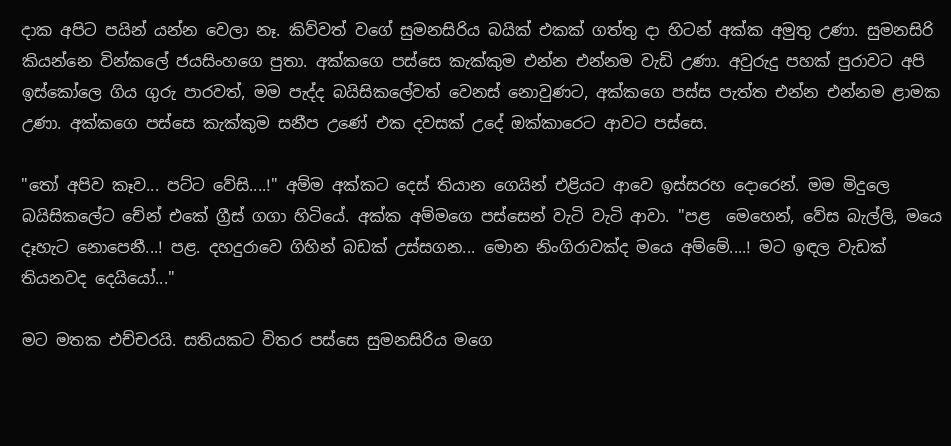දාක අපිට පයින් යන්න වෙලා නෑ. කිව්වත් වගේ සුමනසිරිය බයික් එකක් ගත්තු දා හිටන් අක්ක අමුතු උණා. සුමනසිරි කියන්නෙ වින්කලේ ජයසිංහගෙ පුතා. අක්කගෙ පස්සෙ කැක්කුම එන්න එන්නම වැඩි උණා. අවුරුදු පහක් පුරාවට අපි ඉස්කෝලෙ ගිය ගුරු පාරවත්, මම පැද්ද බයිසිකලේවත් වෙනස් නොවුණට, අක්කගෙ පස්ස පැත්ත එන්න එන්නම ළාමක උණා. අක්කගෙ පස්සෙ කැක්කුම සනීප උණේ එක දවසක් උදේ ඔක්කාරෙට ආවට පස්සෙ.

"තෝ අපිව කෑව... පට්ට වේසි....!" අම්ම අක්කට දෙස් තියාන ගෙයින් එළියට ආවෙ ඉස්සරහ දොරෙන්. මම මිදුලෙ බයිසිකලේට චේන් එකේ ග්‍රීස් ගගා හිටියේ. අක්ක අම්මගෙ පස්සෙන් වැටි වැටි ආවා. "පළ  මෙහෙන්, වේස බැල්ලි, මයෙ දෑහැට නොපෙනී...! පළ. දහදුරාවෙ ගිහින් බඩක් උස්සගන... මොන නිංගිරාවක්ද මයෙ අම්මේ....! මට ඉඳල වැඩක් තියනවද දෙයියෝ..."

මට මතක එච්චරයි. සතියකට විතර පස්සෙ සුමනසිරිය මගෙ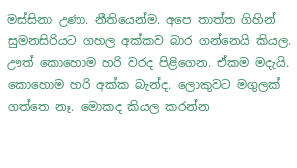මස්සිනා උණා. නීතියෙන්ම. අපෙ තාත්ත ගිහින් සුමනසිරියට ගහල අක්කව බාර ගන්නෙයි කියල. ඌත් කොහොම හරි වරද පිළිගෙන. ඒකම මදැයි. කොහොම හරි අක්ක බැන්ද. ලොකුවට මගුලක් ගත්තෙ නෑ. මොකද කියල කරන්න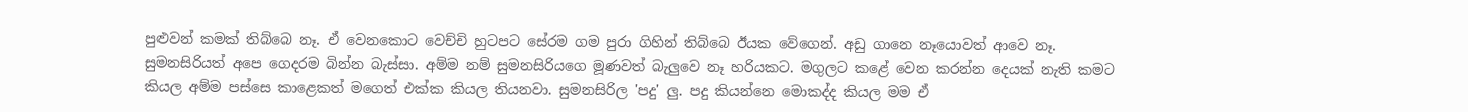පුළුවන් කමක් තිබ්බෙ නෑ. ඒ වෙනකොට වෙච්චි හුටපට සේරම ගම පුරා ගිහින් තිබ්බෙ ඊයක වේගෙන්. අඩු ගානෙ නෑයොවත් ආවෙ නෑ. සුමනසිරියත් අපෙ ගෙදරම බින්න බැස්සා. අම්ම නම් සුමනසිරියගෙ මූණවත් බැලුවෙ නෑ හරියකට. මගුලට කළේ වෙන කරන්න දෙයක් නැති කමට කියල අම්ම පස්සෙ කාළෙකත් මගෙත් එක්ක කියල තියනවා. සුමනසිරිල 'පදු' ලු. පදු කියන්නෙ මොකද්ද කියල මම ඒ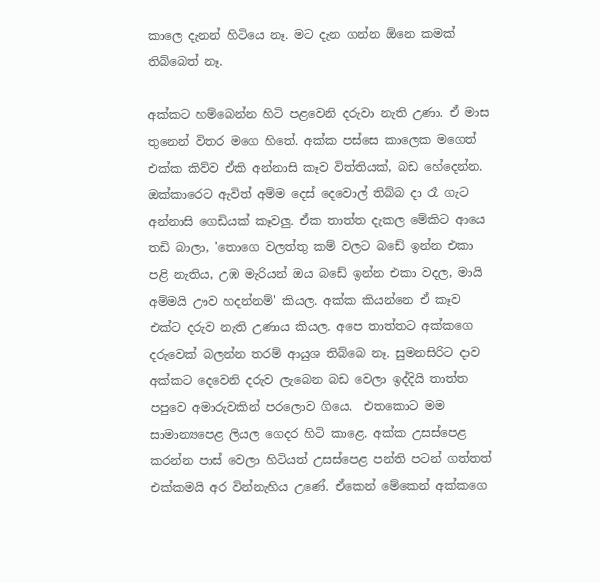කාලෙ දැනන් හිටියෙ නෑ. මට දැන ගන්න ඕනෙ කමක් තිබ්බෙත් නෑ.

අක්කට හම්බෙන්න හිටි පළවෙනි දරුවා නැති උණා. ඒ මාස තුනෙන් විතර මගෙ හිතේ. අක්ක පස්සෙ කාලෙක මගෙත් එක්ක කිව්ව ඒකි අන්නාසි කෑව විත්තියක්, බඩ හේදෙන්න. ඔක්කාරෙට ඇවිත් අම්ම දෙස් දෙවොල් තිබ්බ දා රෑ ගැට අන්නාසි ගෙඩියක් කෑවලු. ඒක තාත්ත දැකල මේකිට ආයෙ තඩි බාලා, 'තොගෙ වලත්තු කම් වලට බඩේ ඉන්න එකා පළි නැතිය, උඹ මැරියන් ඔය බඩේ ඉන්න එකා වදල, මායි අම්මයි ඌව හදන්නම්' කියල. අක්ක කියන්නෙ ඒ කෑව එක්ට දරුව නැති උණාය කියල. අපෙ තාත්තට අක්කගෙ දරුවෙක් බලන්න තරම් ආයුශ තිබ්බෙ නෑ. සුමනසිරිට දාව අක්කට දෙවෙනි දරුව ලැබෙන බඩ වෙලා ඉද්දියි තාත්ත පපුවෙ අමාරුවකින් පරලොව ගියෙ.  එතකොට මම සාමාන්‍යපෙළ ලියල ගෙදර හිටි කාළෙ. අක්ක උසස්පෙළ කරන්න පාස් වෙලා හිටියත් උසස්පෙළ පන්ති පටන් ගත්තත් එක්කමයි අර වින්නැහිය උණේ. ඒකෙන් මේකෙන් අක්කගෙ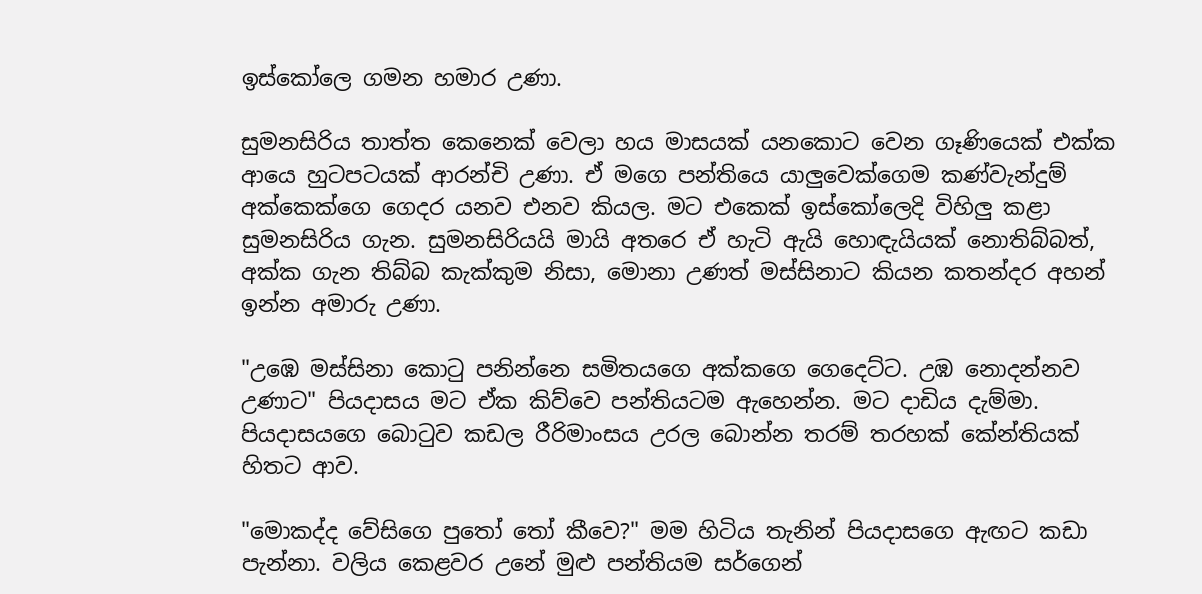ඉස්කෝලෙ ගමන හමාර උණා.

සුමනසිරිය තාත්ත කෙනෙක් වෙලා හය මාසයක් යනකොට වෙන ගෑණියෙක් එක්ක ආයෙ හුටපටයක් ආරන්චි උණා. ඒ මගෙ පන්තියෙ යාලුවෙක්ගෙම කණ්වැන්දුම් අක්කෙක්ගෙ ගෙදර යනව එනව කියල. මට එකෙක් ඉස්කෝලෙදි විහිලු කළා සුමනසිරිය ගැන. සුමනසිරියයි මායි අතරෙ ඒ හැටි ඇයි හොඳැයියක් නොතිබ්බත්, අක්ක ගැන තිබ්බ කැක්කුම නිසා, මොනා උණත් මස්සිනාට කියන කතන්දර අහන් ඉන්න අමාරු උණා.

"උඹෙ මස්සිනා කොටු පනින්නෙ සමිතයගෙ අක්කගෙ ගෙදෙට්ට. උඹ නොදන්නව උණාට" පියදාසය මට ඒක කිව්වෙ පන්තියටම ඇහෙන්න. මට දාඩිය දැම්මා. පියදාසයගෙ බොටුව කඩල රීරිමාංසය උරල බොන්න තරම් තරහක් කේන්තියක් හිතට ආව.

"මොකද්ද වේසිගෙ පුතෝ තෝ කීවෙ?" මම හිටිය තැනින් පියදාසගෙ ඇඟට කඩා පැන්නා. වලිය කෙළවර උනේ මුළු පන්තියම සර්ගෙන්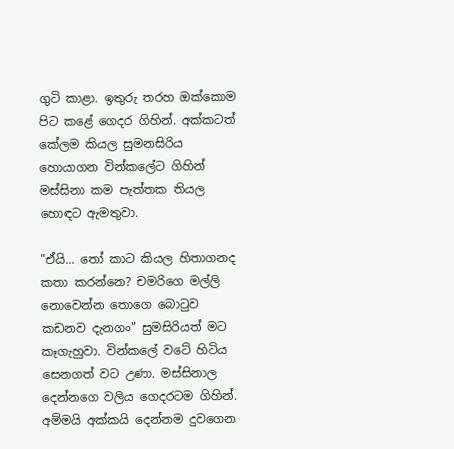ගුටි කාළා. ඉතුරු තරහ ඔක්කොම පිට කළේ ගෙදර ගිහින්. අක්කටත් කේලම කියල සුමනසිරිය හොයාගන වින්කලේට ගිහින් මස්සිනා කම පැත්තක තියල හොඳට ඇමතුවා.

"ඒයි... තෝ කාට කියල හිතාගනද කතා කරන්නෙ? චමරිගෙ මල්ලි නොවෙන්න තොගෙ බොටුව කඩනව දැනගං" සුමසිරියත් මට කෑගැහුවා. වින්කලේ වටේ හිටිය සෙනගත් වට උණා. මස්සිනාල දෙන්නගෙ වලිය ගෙදරටම ගිහින්. අම්මයි අක්කයි දෙන්නම දුවගෙන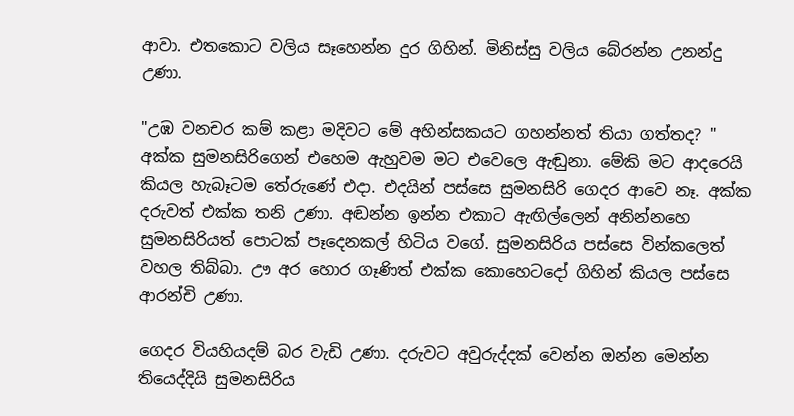ආවා. එතකොට වලිය සෑහෙන්න දුර ගිහින්. මිනිස්සු වලිය බේරන්න උනන්දු උණා.

"උඹ වනචර කම් කළා මදිවට මේ අහින්සකයට ගහන්නත් තියා ගත්තද? " අක්ක සුමනසිරිගෙන් එහෙම ඇහුවම මට එවෙලෙ ඇඬුනා. මේකි මට ආදරෙයි කියල හැබෑටම තේරුණේ එදා. එදයින් පස්සෙ සුමනසිරි ගෙදර ආවෙ නෑ. අක්ක දරුවත් එක්ක තනි උණා. අඬන්න ඉන්න එකාට ඇඟිල්ලෙන් අනින්නහෙ සුමනසිරියත් පොටක් පෑදෙනකල් හිටිය වගේ. සුමනසිරිය පස්සෙ වින්කලෙත් වහල තිබ්බා. ඌ අර හොර ගෑණිත් එක්ක කොහෙටදෝ ගිහින් කියල පස්සෙ ආරන්චි උණා.

ගෙදර වියහියදම් බර වැඩි උණා. දරුවට අවුරුද්දක් වෙන්න ඔන්න මෙන්න තියෙද්දියි සුමනසිරිය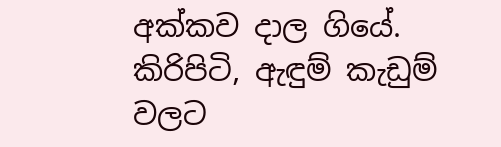අක්කව දාල ගියේ. කිරිපිටි, ඇඳුම් කැඩුම් වලට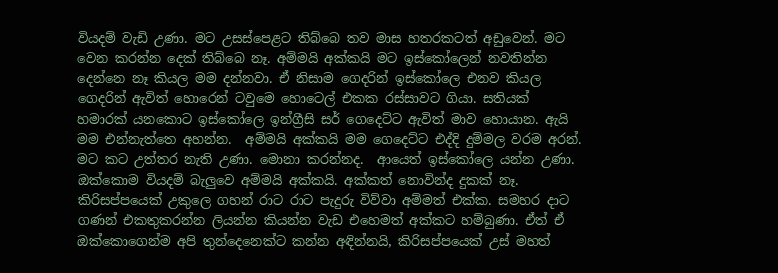වියදම් වැඩි උණා. මට උසස්පෙළට තිබ්බෙ තව මාස හතරකටත් අඩුවෙන්. මට වෙන කරන්න දෙක් තිබ්බෙ නෑ. අම්මයි අක්කයි මට ඉස්කෝලෙන් නවතින්න දෙන්නෙ නෑ කියල මම දන්නවා. ඒ නිසාම ගෙදරින් ඉස්කෝලෙ එනව කියල ගෙදරින් ඇවිත් හොරෙන් ටවුමෙ හොටෙල් එකක රස්සාවට ගියා. සතියක් හමාරක් යනකොට ඉස්කෝලෙ ඉන්ග්‍රීසි සර් ගෙදෙට්ට ඇවිත් මාව හොයාන. ඇයි මම එන්නැත්තෙ අහන්න.  අම්මයි අක්කයි මම ගෙදෙට්ට එද්දි දුම්මල වරම අරන්. මට කට උත්තර නැති උණා. මොනා කරන්නද.  ආයෙත් ඉස්කෝලෙ යන්න උණා. ඔක්කොම වියදම් බැලුවෙ අම්මයි අක්කයි. අක්කත් නොවින්ද දුකක් නෑ. කිරිසප්පයෙක් උකුලෙ ගහන් රාට රාට පැදුරු විව්වා අම්මත් එක්ක. සමහර දාට ගණන් එකතුකරන්න ලියන්න කියන්න වැඩ එහෙමත් අක්කට හම්බුණා. ඒත් ඒ ඔක්කොගෙන්ම අපි තුන්දෙනෙක්ට කන්න අඳින්නයි, කිරිසප්පයෙක් උස් මහත්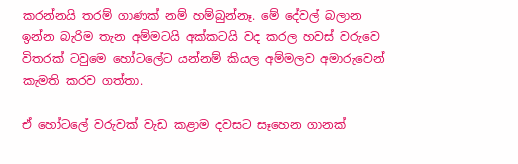කරන්නයි තරම් ගාණක් නම් හම්බුන්නෑ. මේ දේවල් බලාන ඉන්න බැරිම තැන අම්මටයි අක්කටයි වද කරල හවස් වරුවෙ විතරක් ටවුමෙ හෝටලේට යන්නම් කියල අම්මලව අමාරුවෙන් කැමති කරව ගත්තා.

ඒ හෝටලේ වරුවක් වැඩ කළාම දවසට සෑහෙන ගානක්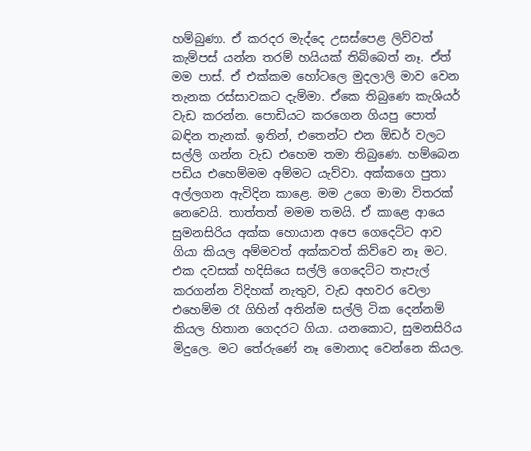හම්බුණා. ඒ කරදර මැද්දෙ උසස්පෙළ ලිව්වත් කැම්පස් යන්න තරම් හයියක් තිබ්බෙත් නෑ. ඒත් මම පාස්. ඒ එක්කම හෝටලෙ මුදලාලි මාව වෙන තැනක රස්සාවකට දැම්මා. ඒකෙ තිබුණෙ කැශියර් වැඩ කරන්න. පොඩියට කරගෙන ගියපු පොත් බඳින තැනක්. ඉතින්, එතෙන්ට එන ඕඩර් වලට සල්ලි ගන්න වැඩ එහෙම තමා තිබුණෙ. හම්බෙන පඩිය එහෙම්මම අම්මට යැව්වා. අක්කගෙ පුතා අල්ලගන ඇවිදින කාළෙ. මම උගෙ මාමා විතරක් නෙවෙයි. තාත්තත් මමම තමයි. ඒ කාළෙ ආයෙ සුමනසිරිය අක්ක හොයාන අපෙ ගෙදෙට්ට ආව ගියා කියල අම්මවත් අක්කවත් කිව්වෙ නෑ මට. එක දවසක් හදිසියෙ සල්ලි ගෙදෙට්ට තැපැල් කරගන්න විදිහක් නැතුව, වැඩ අහවර වෙලා එහෙම්ම රෑ ගිහින් අතින්ම සල්ලි ටික දෙන්නම් කියල හිතාන ගෙදරට ගියා. යනකොට, සුමනසිරිය මිදුලෙ. මට තේරුණේ නෑ මොනාද වෙන්නෙ කියල.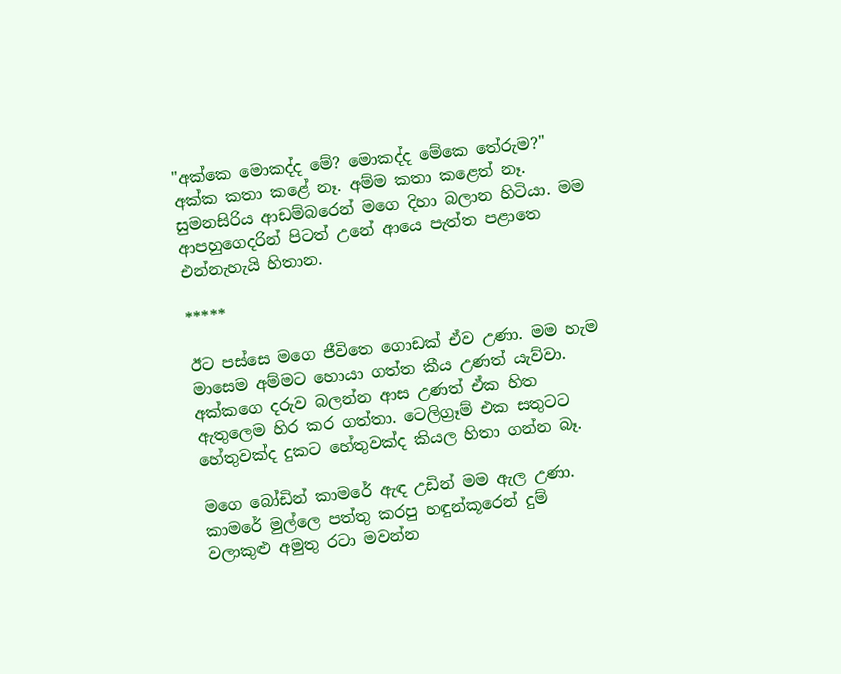"අක්කෙ මොකද්ද මේ? මොකද්ද මේකෙ තේරුම?" අක්ක කතා කළේ නෑ. අම්ම කතා කළෙත් නෑ. සුමනසිරිය ආඩම්බරෙන් මගෙ දිහා බලාන හිටියා. මම ආපහුගෙදරින් පිටත් උනේ ආයෙ පැත්ත පළාතෙ එන්නැහැයි හිතාන.

*****

ඊට පස්සෙ මගෙ ජීවිතෙ ගොඩක් ඒව උණා. මම හැම මාසෙම අම්මට හොයා ගත්ත කීය උණත් යැව්වා. අක්කගෙ දරුව බලන්න ආස උණත් ඒක හිත ඇතුලෙම හිර කර ගත්තා. ටෙලිග්‍රෑම් එක සතුටට හේතුවක්ද දුකට හේතුවක්ද කියල හිතා ගන්න බෑ.

මගෙ බෝඩින් කාමරේ ඇඳ උඩින් මම ඇල උණා. කාමරේ මුල්ලෙ පත්තු කරපු හඳුන්කූරෙන් දුම් වලාකුළු අමුතු රටා මවන්න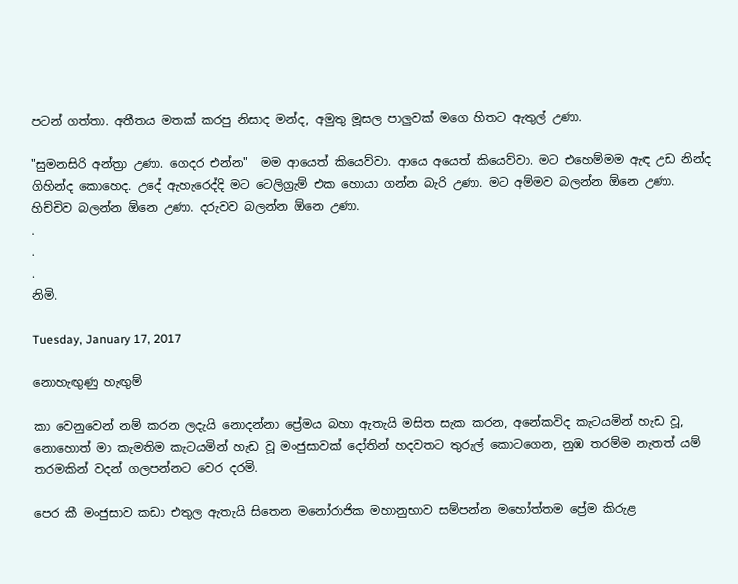පටන් ගත්තා. අතීතය මතක් කරපු නිසාද මන්ද, අමුතු මූසල පාලුවක් මගෙ හිතට ඇතුල් උණා.

"සුමනසිරි අන්ත්‍රා උණා. ගෙදර එන්න"  මම ආයෙත් කියෙව්වා. ආයෙ අයෙත් කියෙව්වා. මට එහෙම්මම ඇඳ උඩ නින්ද ගිහින්ද කොහෙද. උදේ ඇහැරෙද්දි මට ටෙලිග්‍රැම් එක හොයා ගන්න බැරි උණා. මට අම්මව බලන්න ඕනෙ උණා. හිච්චිව බලන්න ඕනෙ උණා. දරුවව බලන්න ඕනෙ උණා.
.
.
.
නිමි.

Tuesday, January 17, 2017

නොහැඟුණු හැඟුම්

කා වෙනුවෙන් නම් කරන ලදැයි නොදන්නා ප්‍රේමය බහා ඇතැයි මසිත සැක කරන, අනේකවිද කැටයමින් හැඩ වූ, නොහොත් මා කැමතිම කැටයමින් හැඩ වූ මංජුසාවක් දෝතින් හදවතට තුරුල් කොටගෙන, නුඹ තරම්ම නැතත් යම් තරමකින් වදන් ගලපන්නට වෙර දරමි.

පෙර කී මංජුසාව කඩා එතුල ඇතැයි සිතෙන මනෝරාජික මහානුභාව සම්පන්න මහෝත්තම ප්‍රේම කිරුළ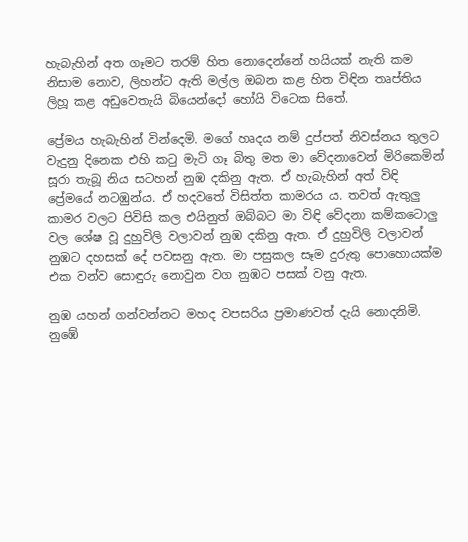හැබැහින් අත ගෑමට තරම් හිත නොදෙන්නේ හයියක් නැති කම නිසාම නොව, ලිහන්ට ඇති මල්ල ඔබන කළ හිත විඳින තෘප්තිය ලිහූ කළ අඩුවෙතැයි බියෙන්දෝ හෝයි විටෙක සිතේ.

ප්‍රේමය හැබැහින් වින්දෙමි. මගේ හෘදය නම් දුප්පත් නිවස්නය තුලට වැදුනු දිනෙක එහි කටු මැටි ගෑ බිතු මත මා වේදනාවෙන් මිරිකෙමින් සූරා තැබූ නිය සටහන් නුඹ දකිනු ඇත. ඒ හැබැහින් අත් විඳි ප්‍රේමයේ නටඹුන්ය. ඒ හදවතේ විසිත්ත කාමරය ය. තවත් ඇතුලු කාමර වලට පිවිසි කල එයිනුත් ඔබ්බට මා විඳි වේදනා කම්කටොලු වල ශේෂ වූ දුහුවිලි වලාවන් නුඹ දකිනු ඇත. ඒ දුහුවිලි වලාවන් නුඹට දහසක් දේ පවසනු ඇත. මා පසුකල සෑම දුරුතු පොහොයක්ම එක වන්ව සොඳුරු නොවුන වග නුඹට පසක් වනු ඇත.

නුඹ යහන් ගන්වන්නට මහද වපසරිය ප්‍රමාණවත් දැයි නොදනිමි. නුඹේ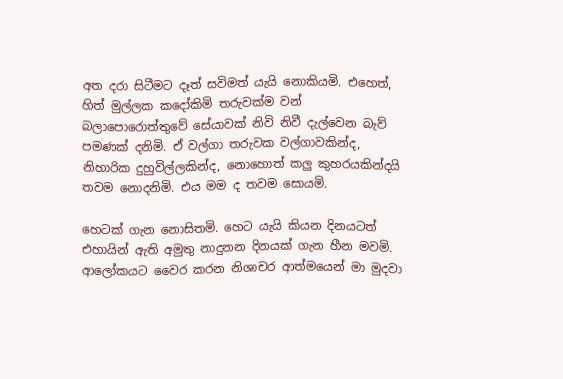අත දරා සිටීමට දෑත් සවිමත් යැයි නොකියමි. එහෙත්, හිත් මුල්ලක කදෝකිමි තරුවක්ම වන් බලාපොරොත්තුවේ සේයාවක් නිවි නිවී දැල්වෙන බැව් පමණක් දනිමි. ඒ වල්ගා තරුවක වල්ගාවකින්ද, නිහාරික දුහුවිල්ලකින්ද, නොහොත් කලු කුහරයකින්දයි තවම නොදනිමි. එය මම ද තවම සොයමි.

හෙටක් ගැන නොසිතමි. හෙට යැයි කියන දිනයටත් එහායින් ඇති අමුතු නාදුනන දිනයක් ගැන හීන මවමි. ආලෝකයට වෛර කරන නිශාචර ආත්මයෙන් මා මුදවා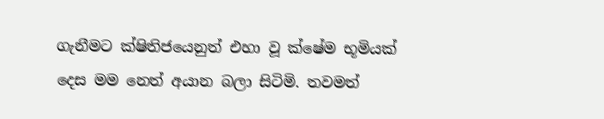ගැනීමට ක්ෂිතිජයෙනුත් එහා වූ ක්ෂේම භූමියක් දෙස මම නෙත් අයාන බලා සිටිමි. තවමත්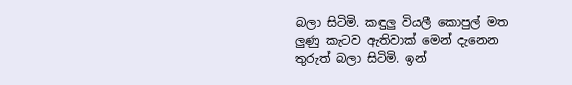බලා සිටිමි. කඳුලු වියලී කොපුල් මත ලුණු කැටව ඇතිවාක් මෙන් දැනෙන තුරුත් බලා සිටිමි. ඉන්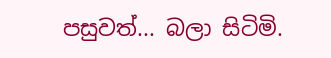පසුවත්... බලා සිටිමි.